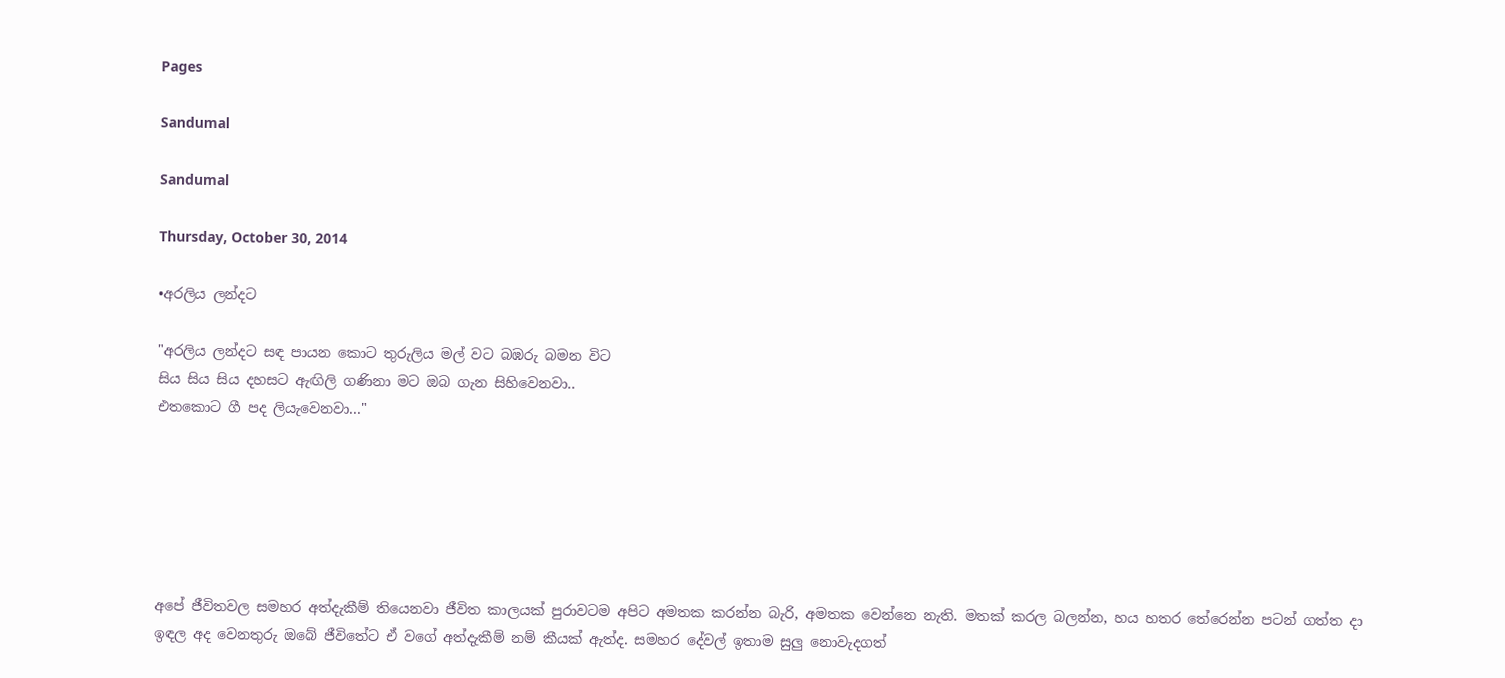Pages

Sandumal

Sandumal

Thursday, October 30, 2014

•අරලිය ලන්දට

"අරලිය ලන්දට සඳ පායන කොට තුරුලිය මල් වට බඹරු බමන විට
සිය සිය සිය දහසට ඇඟිලි ගණිනා මට ඔබ ගැන සිහිවෙනවා..
එතකොට ගී පද ලියැවෙනවා..."






අපේ ජීවිතවල සමහර අත්දැකීම් තියෙනවා ජීවිත කාලයක් පුරාවටම අපිට අමතක කරන්න බැරි, අමතක වෙන්නෙ නැති. මතක් කරල බලන්න, හය හතර තේරෙන්න පටන් ගත්ත දා ඉඳල අද වෙනතුරු ඔබේ ජීවිතේට ඒ වගේ අත්දැකීම් නම් කීයක් ඇත්ද. සමහර දේවල් ඉතාම සුලු නොවැදගත්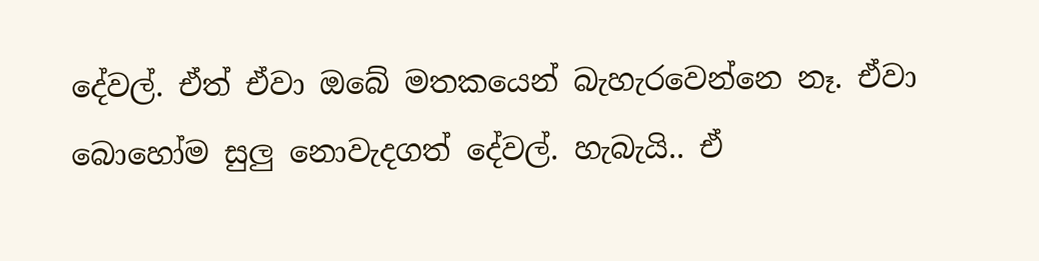දේවල්. ඒත් ඒවා ඔබේ මතකයෙන් බැහැරවෙන්නෙ නෑ. ඒවා බොහෝම සුලු නොවැදගත් දේවල්. හැබැයි.. ඒ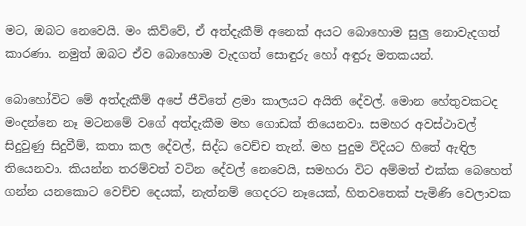මට, ඔබට නෙවෙයි. මං කිව්වේ, ඒ අත්දැකීම් අනෙක් අයට බොහොම සුලු නොවැදගත් කාරණා. නමුත් ඔබට ඒව බොහොම වැදගත් සොඳුරු හෝ අඳුරු මතකයන්.

බොහෝවිට මේ අත්දැකීම් අපේ ජීවිතේ ළමා කාලයට අයිති දේවල්. මොන හේතුවකටද මංදන්නෙ නෑ මටනමේ වගේ අත්දැකීම මහ ගොඩක් තියෙනවා. සමහර අවස්ථාවල් සිදුවුණු සිදුවීම්, කතා කල දේවල්, සිද්ධ වෙච්ච තැන්. මහ පුදුම විදියට හිතේ ඇඳිල තියෙනවා. කියන්න තරම්වත් වටින දේවල් නෙවෙයි, සමහරා විට අම්මත් එක්ක බෙහෙත් ගන්න යනකොට වෙච්ච දෙයක්, නැත්නම් ගෙදරට නෑයෙක්, හිතවතෙක් පැමිණි වෙලාවක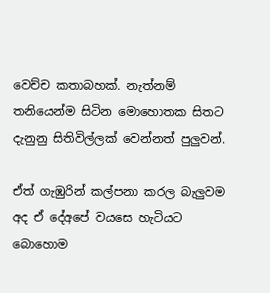වෙච්ච කතාබහක්. නැත්නම් තනියෙන්ම සිටින මොහොතක සිතට දැනුනු සිතිවිල්ලක් වෙන්නත් පුලුවන්.

ඒත් ගැඹුරින් කල්පනා කරල බැලුවම අද ඒ දේඅපේ වයසෙ හැටියට බොහොම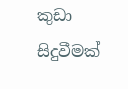කුඩා සිදුවීමක්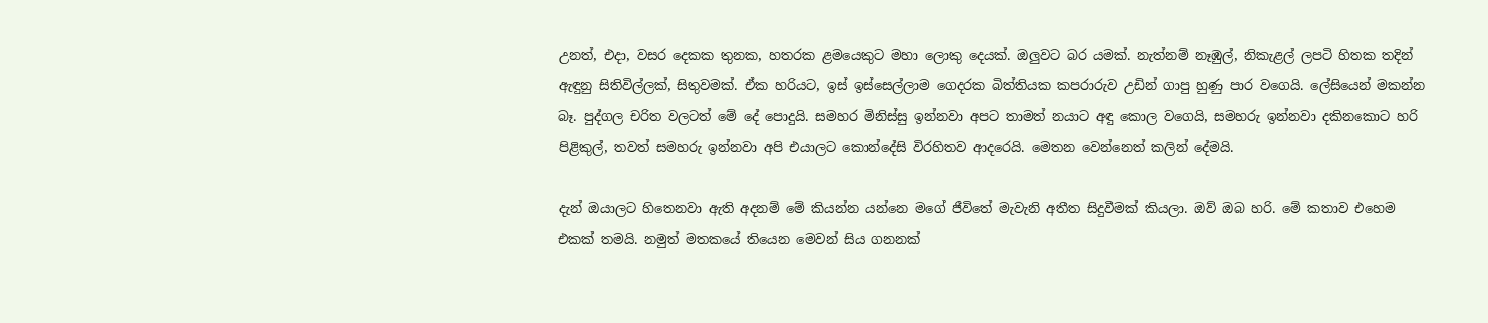උනත්, එදා, වසර දෙකක තුනක, හතරක ළමයෙකුට මහා ලොකු දෙයක්. ඔලුවට බර යමක්. නැත්නම් නෑඹුල්, නිකැළල් ලපටි හිතක තදින් ඇඳුනු සිතිවිල්ලක්, සිතුවමක්. ඒක හරියට, ඉස් ඉස්සෙල්ලාම ගෙදරක බිත්තියක කපරාරුව උඩින් ගාපු හුණු පාර වගෙයි. ලේසියෙන් මකන්න බෑ. පුද්ගල චරිත වලටත් මේ දේ පොදුයි. සමහර මිනිස්සු ඉන්නවා අපට තාමත් නයාට අඳු කොල වගෙයි, සමහරු ඉන්නවා දකිනකොට හරි පිළිකුල්, තවත් සමහරු ඉන්නවා අපි එයාලට කොන්දේසි විරහිතව ආදරෙයි. මෙතන වෙන්නෙත් කලින් දේමයි.

දැන් ඔයාලට හිතෙනවා ඇති අදනම් මේ කියන්න යන්නෙ මගේ ජීවිතේ මැවැනි අතීත සිදුවීමක් කියලා. ඔව් ඔබ හරි. මේ කතාව එහෙම එකක් තමයි. නමුත් මතකයේ තියෙන මෙවන් සිය ගනනක්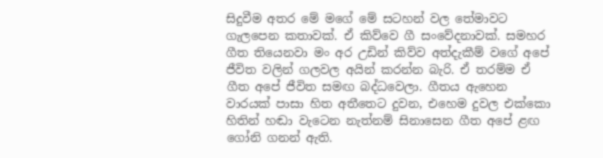සිදුවීම අතර මේ මගේ මේ සටහන් වල තේමාවට ගැලපෙන කතාවක්. ඒ කිව්වෙ ගී සංවේදනාවක්. සමහර ගීත තියෙනවා මං අර උඩින් කිව්ව අත්දැකීම් වගේ අපේ ජීවිත වලින් ගලවල අයින් කරන්න බැරි. ඒ තරම්ම ඒ ගීත අපේ ජීවිත සමඟ බද්ධවෙලා. ගීතය ඇහෙන වාරයක් පාසා හිත අතීතෙට දුවන, එහෙම දුවල එක්කො හිතින් හඬා වැටෙන නැත්නම් සිනාසෙන ගීත අපේ ළඟ ගෝනි ගනන් ඇති.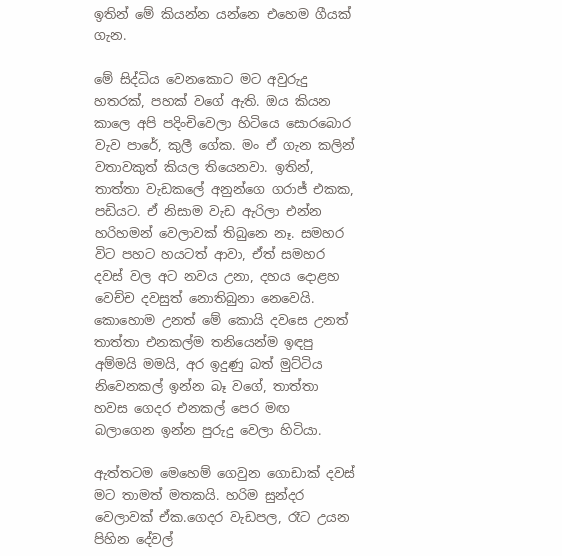ඉතින් මේ කියන්න යන්නෙ එහෙම ගීයක් ගැන.

මේ සිද්ධිය වෙනකොට මට අවුරුදු හතරක්, පහක් වගේ ඇති. ඔය කියන කාලෙ අපි පදිංචිවෙලා හිටියෙ සොරබොර වැව පාරේ, කුලී ගේක. මං ඒ ගැන කලින් වතාවකුත් කියල තියෙනවා. ඉතින්, තාත්තා වැඩකලේ අනුන්ගෙ ගරාජ් එකක, පඩියට. ඒ නිසාම වැඩ ඇරිලා එන්න හරිහමන් වෙලාවක් තිබුනෙ නෑ. සමහර විට පහට හයටත් ආවා, ඒත් සමහර දවස් වල අට නවය උනා, දහය දොළහ වෙච්ච දවසුත් නොතිබුනා නෙවෙයි. කොහොම උනත් මේ කොයි දවසෙ උනත් තාත්තා එනකල්ම තනියෙන්ම ඉඳපු අම්මයි මමයි, අර ඉදුණු බත් මුට්ටිය නිවෙනකල් ඉන්න බෑ වගේ, තාත්තා හවස ගෙදර එනකල් පෙර මඟ බලාගෙන ඉන්න පුරුදු වෙලා හිටියා.

ඇත්තටම මෙහෙම් ගෙවුන ගොඩාක් දවස් මට තාමත් මතකයි. හරිම සුන්දර වෙලාවක් ඒක.ගෙදර වැඩපල, රෑට උයන පිහින දේවල්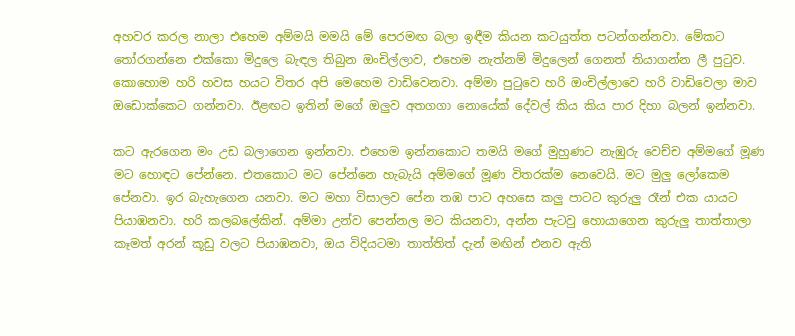අහවර කරල නාලා එහෙම අම්මයි මමයි මේ පෙරමඟ බලා ඉඳීම කියන කටයුත්ත පටන්ගන්නවා. මේකට තෝරගන්නෙ එක්කො මිදුලෙ බැඳල තිබුන ඔංචිල්ලාව, එහෙම නැත්නම් මිදුලෙන් ගෙනත් තියාගන්න ලී පුටුව. කොහොම හරි හවස හයට විතර අපි මෙහෙම වාඩිවෙනවා. අම්මා පුටුවෙ හරි ඔංචිල්ලාවෙ හරි වාඩිවෙලා මාව ඔඩොක්කෙට ගන්නවා. ඊළඟට ඉතින් මගේ ඔලුව අතගගා නොයේක් දේවල් කිය කිය පාර දිහා බලන් ඉන්නවා.

කට ඇරගෙන මං උඩ බලාගෙන ඉන්නවා. එහෙම ඉන්නකොට තමයි මගේ මුහුණට නැඹුරු වෙච්ච අම්මගේ මූණ මට හොඳට පේන්නෙ. එතකොට මට පේන්නෙ හැබැයි අම්මගේ මූණ විතරක්ම නෙවෙයි. මට මුලු ලෝකෙම පේනවා. ඉර බැහැගෙන යනවා. මට මහා විසාලව පේන තඹ පාට අහසෙ කලු පාටට කුරුලු රෑන් එක යායට පියාඹනවා. හරි කලබලේකින්. අම්මා උන්ව පෙන්නල මට කියනවා, අන්න පැටවු හොයාගෙන කුරුලු තාත්තාලා කෑමත් අරන් කූඩු වලට පියාඹනවා, ඔය විදියටමා තාත්තිත් දැන් මඟින් එනව ඇති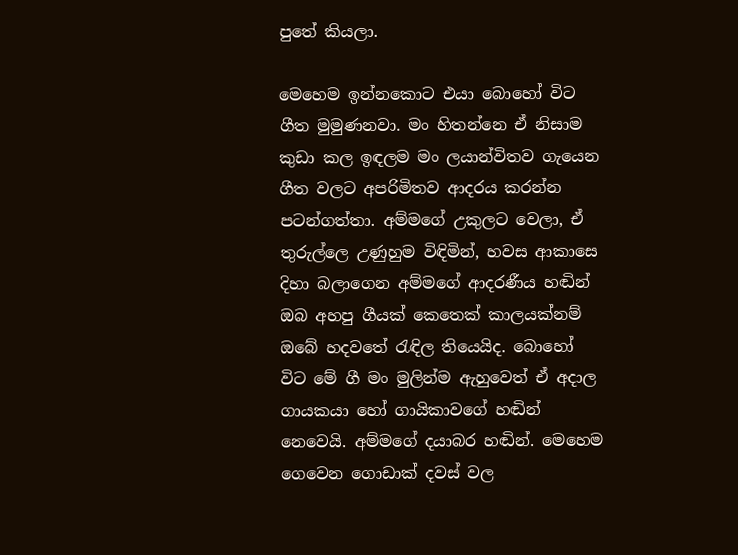පුතේ කියලා.

මෙහෙම ඉන්නකොට එයා බොහෝ විට ගීත මුමුණනවා. මං හිතන්නෙ ඒ නිසාම කුඩා කල ඉඳලම මං ලයාන්විතව ගැයෙන ගීත වලට අපරිමිතව ආදරය කරන්න පටන්ගත්තා. අම්මගේ උකුලට වෙලා, ඒ තුරුල්ලෙ උණුහුම විඳිමින්, හවස ආකාසෙ දිහා බලාගෙන අම්මගේ ආදරණීය හඬින් ඔබ අහපු ගීයක් කෙතෙක් කාලයක්නම් ඔබේ හදවතේ රැඳිල තියෙයිද. බොහෝ විට මේ ගී මං මුලින්ම ඇහුවෙත් ඒ අදාල ගායකයා හෝ ගායිකාවගේ හඬින් නෙවෙයි. අම්මගේ දයාබර හඬින්. මෙහෙම ගෙවෙන ගොඩාක් දවස් වල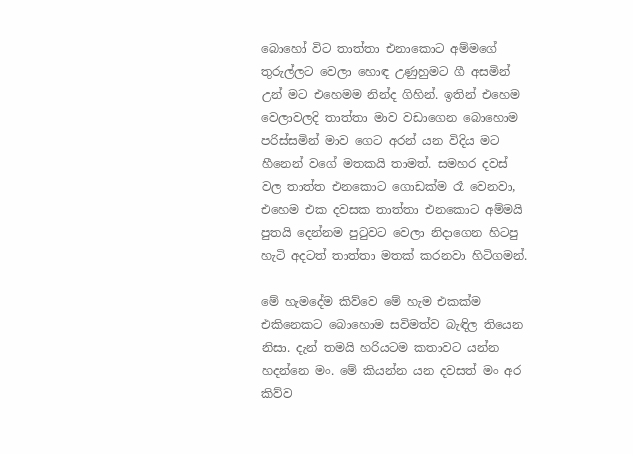බොහෝ විට තාත්තා එනාකොට අම්මගේ තුරුල්ලට වෙලා හොඳ උණුහුමට ගී අසමින් උන් මට එහෙමම නින්ද ගිහින්. ඉතින් එහෙම වෙලාවලදි තාත්තා මාව වඩාගෙන බොහොම පරිස්සමින් මාව ගෙට අරන් යන විදිය මට හීනෙන් වගේ මතකයි තාමත්. සමහර දවස් වල තාත්ත එනකොට ගොඩක්ම රෑ වෙනවා, එහෙම එක දවසක තාත්තා එනකොට අම්මයි පුතයි දෙන්නම පුටුවට වෙලා නිදාගෙන හිටපු හැටි අදටත් තාත්තා මතක් කරනවා හිටිගමන්.

මේ හැමදේම කිව්වෙ මේ හැම එකක්ම එකිනෙකට බොහොම සවිමත්ව බැඳිල තියෙන නිසා. දැන් තමයි හරියටම කතාවට යන්න හදන්නෙ මං. මේ කියන්න යන දවසත් මං අර කිව්ව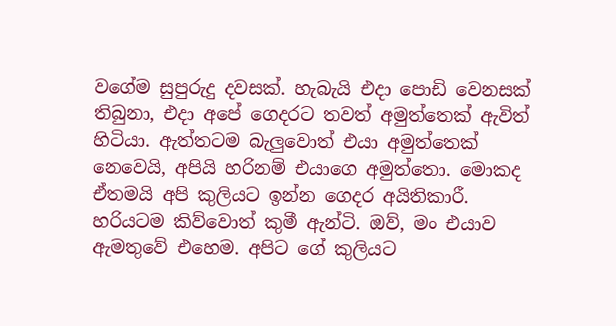වගේම සුපුරුදු දවසක්. හැබැයි එදා පොඩි වෙනසක් තිබුනා, එදා අපේ ගෙදරට තවත් අමුත්තෙක් ඇවිත් හිටියා. ඇත්තටම බැලුවොත් එයා අමුත්තෙක් නෙවෙයි, අපියි හරිනම් එයාගෙ අමුත්තො. මොකද ඒතමයි අපි කුලියට ඉන්න ගෙදර අයිතිකාරී. හරියටම කිව්වොත් කුමී ඇන්ටි. ඔව්, මං එයාව ඇමතුවේ එහෙම. අපිට ගේ කුලියට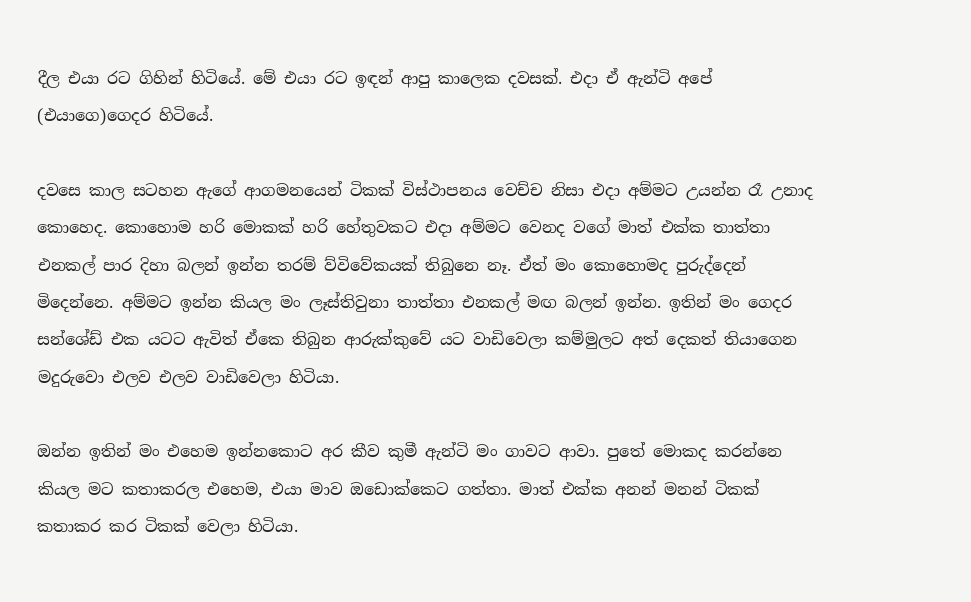දීල එයා රට ගිහින් හිටියේ. මේ එයා රට ඉඳන් ආපු කාලෙක දවසක්. එදා ඒ ඇන්ටි අපේ (එයාගෙ)ගෙදර හිටියේ.

දවසෙ කාල සටහන ඇගේ ආගමනයෙන් ටිකක් විස්ථාපනය වෙච්ච නිසා එදා අම්මට උයන්න රෑ උනාද කොහෙද. කොහොම හරි මොකක් හරි හේතුවකට එදා අම්මට වෙනද වගේ මාත් එක්ක තාත්තා එනකල් පාර දිහා බලන් ඉන්න තරම් ව්විවේකයක් තිබුනෙ නෑ. ඒත් මං කොහොමද පුරුද්දෙන් මිදෙන්නෙ. අම්මට ඉන්න කියල මං ලෑස්තිවුනා තාත්තා එනකල් මඟ බලන් ඉන්න. ඉතින් මං ගෙදර සන්ශේඩ් එක යටට ඇවිත් ඒකෙ තිබුන ආරුක්කුවේ යට වාඩිවෙලා කම්මුලට අත් දෙකත් තියාගෙන මදුරුවො එලව එලව වාඩිවෙලා හිටියා.

ඔන්න ඉතින් මං එහෙම ඉන්නකොට අර කීව කුමී ඇන්ටි මං ගාවට ආවා. පුතේ මොකද කරන්නෙ කියල මට කතාකරල එහෙම, එයා මාව ඔඩොක්කෙට ගත්තා. මාත් එක්ක අනන් මනන් ටිකක් කතාකර කර ටිකක් වෙලා හිටියා.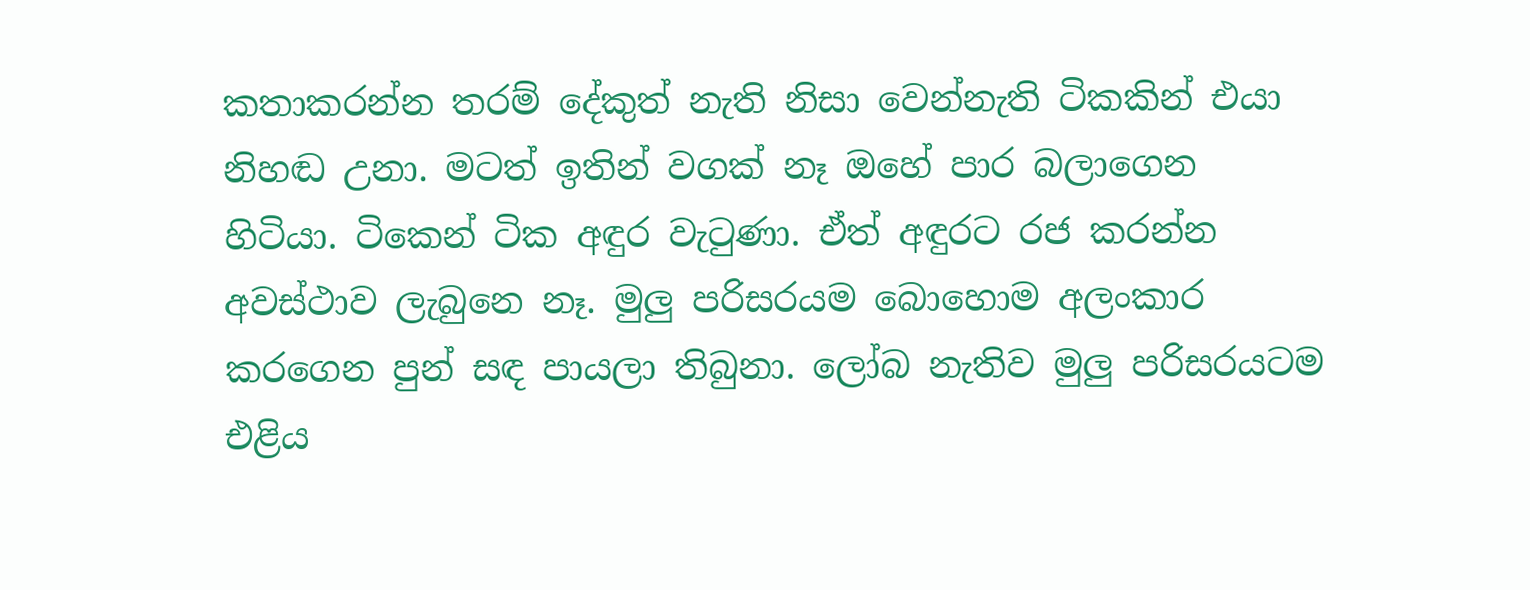කතාකරන්න තරම් දේකුත් නැති නිසා වෙන්නැති ටිකකින් එයා නිහඬ උනා. මටත් ඉතින් වගක් නෑ ඔහේ පාර බලාගෙන හිටියා. ටිකෙන් ටික අඳුර වැටුණා. ඒත් අඳුරට රජ කරන්න අවස්ථාව ලැබුනෙ නෑ. මුලු පරිසරයම බොහොම අලංකාර කරගෙන පුන් සඳ පායලා තිබුනා. ලෝබ නැතිව මුලු පරිසරයටම එළිය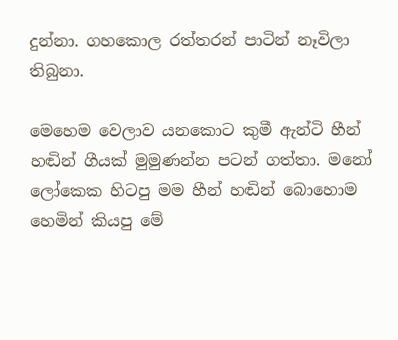දුන්නා. ගහකොල රත්තරන් පාටින් නෑවිලා තිබුනා.

මෙහෙම වෙලාව යනකොට කුමී ඇන්ටි හීන් හඬින් ගීයක් මුමුණන්න පටන් ගත්තා. මනෝ ලෝකෙක හිටපු මම හීන් හඬින් බොහොම හෙමින් කියපු මේ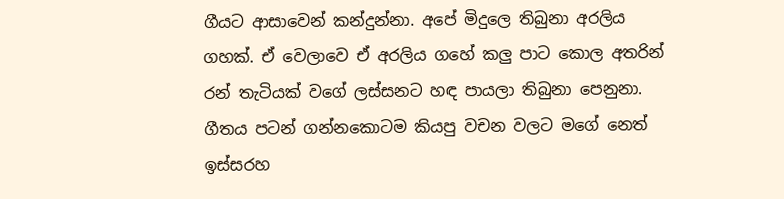ගීයට ආසාවෙන් කන්දුන්නා. අපේ මිදුලෙ තිබුනා අරලිය ගහක්. ඒ වෙලාවෙ ඒ අරලිය ගහේ කලු පාට කොල අතරින් රන් තැටියක් වගේ ලස්සනට හඳ පායලා තිබුනා පෙනුනා. ගීතය පටන් ගන්නකොටම කියපු වචන වලට මගේ නෙත් ඉස්සරහ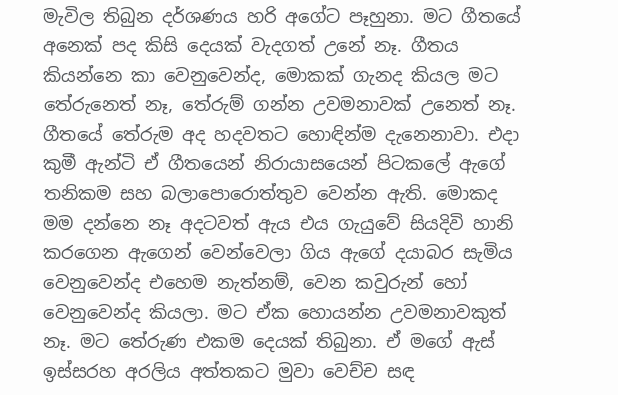මැවිල තිබුන දර්ශණය හරි අගේට පෑහුනා. මට ගීතයේ අනෙක් පද කිසි දෙයක් වැදගත් උනේ නෑ. ගීතය කියන්නෙ කා වෙනුවෙන්ද, මොකක් ගැනද කියල මට තේරුනෙත් නෑ, තේරුම් ගන්න උවමනාවක් උනෙත් නෑ. ගීතයේ තේරුම අද හදවතට හොඳින්ම දැනෙනාවා. එදා කුමී ඇන්ටි ඒ ගීතයෙන් නිරායාසයෙන් පිටකලේ ඇගේ තනිකම සහ බලාපොරොත්තුව වෙන්න ඇති. මොකද මම දන්නෙ නෑ අදටවත් ඇය එය ගැයුවේ සියදිවි හානි කරගෙන ඇගෙන් වෙන්වෙලා ගිය ඇගේ දයාබර සැමිය වෙනුවෙන්ද එහෙම නැත්නම්, වෙන කවුරුන් හෝ වෙනුවෙන්ද කියලා. මට ඒක හොයන්න උවමනාවකුත් නෑ. මට තේරුණ එකම දෙයක් තිබුනා. ඒ මගේ ඇස් ඉස්සරහ අරලිය අත්තකට මුවා වෙච්ච සඳ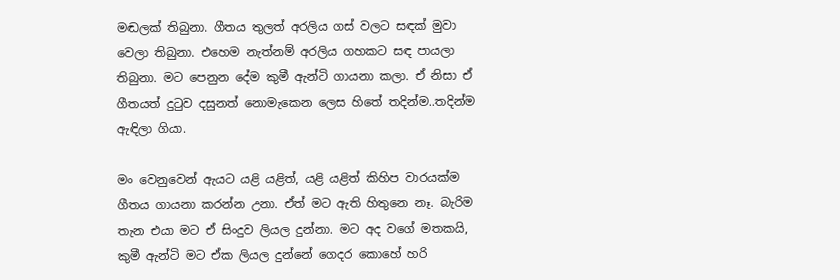මඬලක් තිබුනා. ගීතය තුලත් අරලිය ගස් වලට සඳක් මුවා වෙලා තිබුනා. එහෙම නැත්නම් අරලිය ගහකට සඳ පායලා තිබුනා. මට පෙනුන දේම කුමී ඇන්ටි ගායනා කලා. ඒ නිසා ඒ ගීතයත් දුටුව දසුනත් නොමැකෙන ලෙස හිතේ තදින්ම..තදින්ම ඇඳිලා ගියා.

මං වෙනුවෙන් ඇයට යළි යළිත්, යළි යළිත් කිහිප වාරයක්ම ගීතය ගායනා කරන්න උනා. ඒත් මට ඇති හිතුනෙ නෑ. බැරිම තැන එයා මට ඒ සිංදුව ලියල දුන්නා. මට අද වගේ මතකයි, කුමී ඇන්ටි මට ඒක ලියල දුන්නේ ගෙදර කොහේ හරි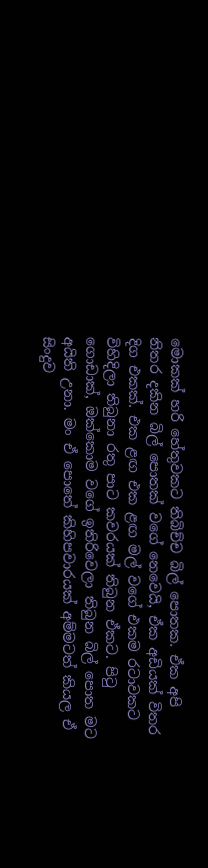මොකක් හරි හේතුවකට තිබිච්ච බිල් පොතක. ඒක අපි නිතර දකින බිල් පොතක් වගේ නෙවෙයි, ඒක අඩියක් විතර දිග එකක්. එක ළඟ එක ළඟ මල් වගේ එකම රටාවකට විහිදිලා තිබුනා රතු පාට කවරයක් තිබුන ඒකට. පිටු ගොඩාක්, ඔක්කොම වගේ ඉතිරිවෙලා තිබුන බිල් පොත මට අයිති උනා. මං ඒ පොතේ කිහිපවාරයක් අම්මටත් කියල ඒ සිංදුව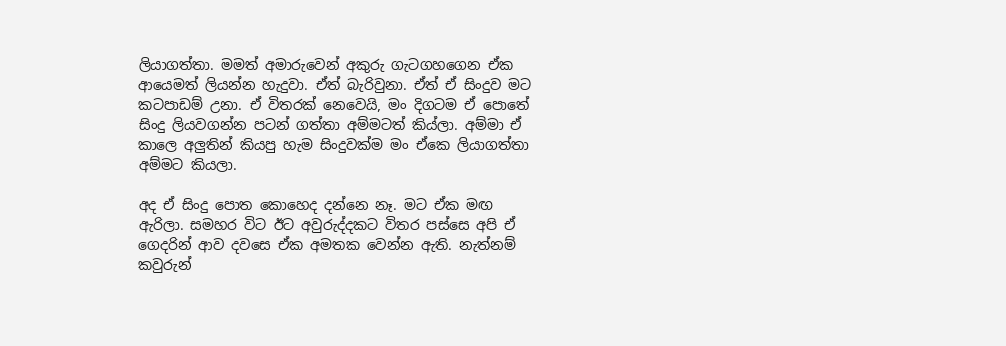ලියාගත්තා. මමත් අමාරුවෙන් අකුරු ගැටගහගෙන ඒක ආයෙමත් ලියන්න හැදුවා. ඒත් බැරිවුනා. ඒත් ඒ සිංදුව මට කටපාඩම් උනා. ඒ විතරක් නෙවෙයි, මං දිගටම ඒ පොතේ සිංදු ලියවගන්න පටන් ගත්තා අම්මටත් කිය්ලා. අම්මා ඒ කාලෙ අලුතින් කියපු හැම සිංදුවක්ම මං ඒකෙ ලියාගත්තා අම්මට කියලා.

අද ඒ සිංදු පොත කොහෙද දන්නෙ නෑ. මට ඒක මඟ ඇරිලා. සමහර විට ඊට අවුරුද්දකට විතර පස්සෙ අපි ඒ ගෙදරින් ආව දවසෙ ඒක අමතක වෙන්න ඇති. නැත්නම් කවුරුන්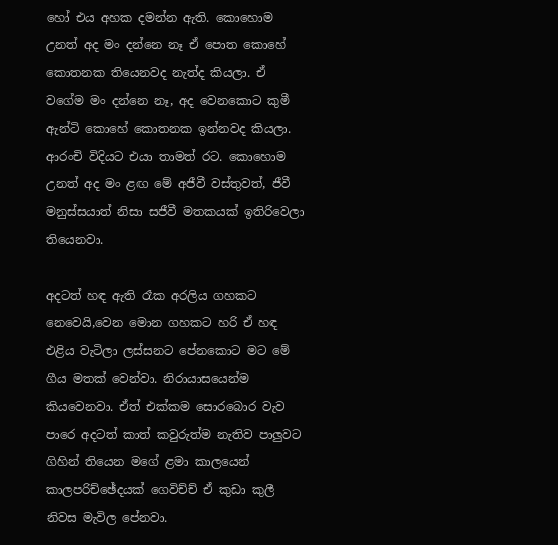හෝ එය අහක දමන්න ඇති. කොහොම උනත් අද මං දන්නෙ නෑ ඒ පොත කොහේ කොතනක තියෙනවද නැත්ද කියලා. ඒ වගේම මං දන්නෙ නෑ, අද වෙනකොට කුමී ඇන්ටි කොහේ කොතනක ඉන්නවද කියලා. ආරංචි විදියට එයා තාමත් රට. කොහොම උනත් අද මං ළඟ මේ අජීවී වස්තුවත්, ජීවී මනුස්සයාත් නිසා සජීවී මතකයක් ඉතිරිවෙලා තියෙනවා.

අදටත් හඳ ඇති රෑක අරලිය ගහකට නෙවෙයි,වෙන මොන ගහකට හරි ඒ හඳ එළිය වැටිලා ලස්සනට පේනකොට මට මේ ගීය මතක් වෙන්වා. නිරායාසයෙන්ම කියවෙනවා. ඒත් එක්කම සොරබොර වැව පාරෙ අදටත් කාත් කවුරුත්ම නැතිව පාලුවට ගිහින් තියෙන මගේ ළමා කාලයෙන් කාලපරිච්ඡේදයක් ගෙවිච්ච් ඒ කුඩා කුලී නිවස මැවිල පේනවා.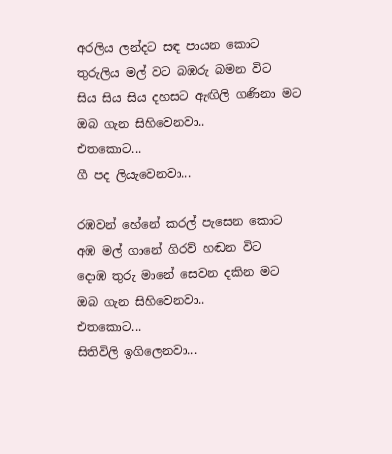අරලිය ලන්දට සඳ පායන කොට
තුරුලිය මල් වට බඹරු බමන විට
සිය සිය සිය දහසට ඇඟිලි ගණිනා මට
ඔබ ගැන සිහිවෙනවා..
එතකොට...
ගී පද ලියැවෙනවා...

රඹවන් හේනේ කරල් පැසෙන කොට
අඹ මල් ගානේ ගිරව් හඬන විට
දොඹ තුරු මානේ සෙවන දකින මට
ඔබ ගැන සිහිවෙනවා..
එතකොට...
සිතිවිලි ඉගිලෙනවා...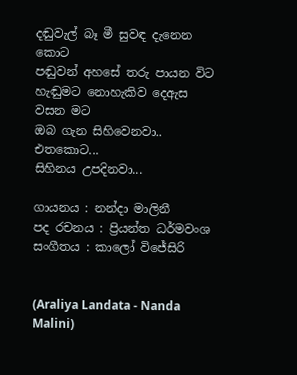දඬු‍වැල් බෑ මී සුවඳ දැනෙන කොට
පඬුවන් අහසේ තරු පායන විට
හැඬුමට නොහැකිව දෙඇස වසන මට
ඔබ ගැන සිහි‍වෙනවා..
එතකොට...
සිහිනය උපදිනවා...

ගායනය : නන්දා මාලිනී
පද රචනය : ප්‍රියන්ත ධර්මවංශ
සංගීතය : කාලෝ විජේසිරි


(Araliya Landata - Nanda Malini)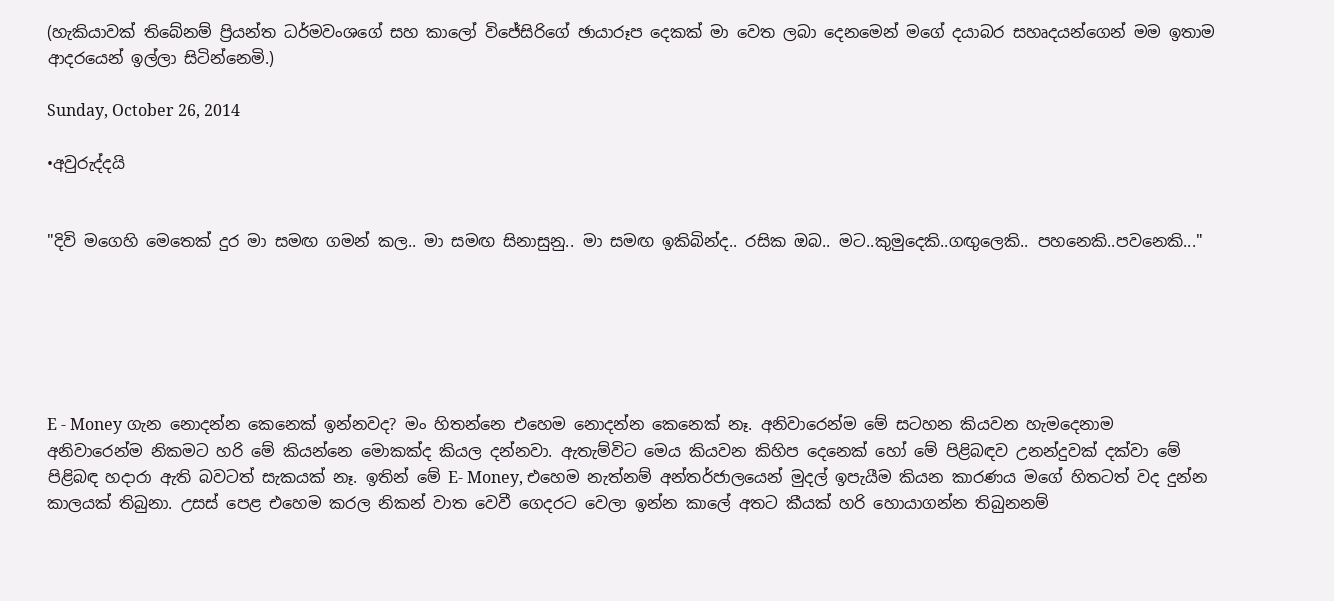(හැකියාවක් තිබේනම් ප්‍රියන්ත ධර්මවංශගේ සහ කාලෝ විජේසිරිගේ ඡායාරූප දෙකක් මා වෙත ලබා දෙනමෙන් මගේ දයාබර සහෘදයන්ගෙන් මම ඉතාම ආදරයෙන් ඉල්ලා සිටින්නෙමි.)

Sunday, October 26, 2014

•අවුරුද්දයි


"දිවි මගෙහි මෙතෙක් දුර මා සමඟ ගමන් කල.. මා සමඟ සිනාසුනු.. මා සමඟ ඉකිබින්ද.. රසික ඔබ.. මට..කුමුදෙකි..ගඟුලෙකි.. පහනෙකි..පවනෙකි..."






E - Money ගැන නොදන්න කෙනෙක් ඉන්නවද? මං හිතන්නෙ එහෙම නොදන්න කෙනෙක් නෑ. අනිවාරෙන්ම මේ සටහන කියවන හැමදෙනාම අනිවාරෙන්ම නිකමට හරි මේ කියන්නෙ මොකක්ද කියල දන්නවා. ඇතැම්විට මෙය කියවන කිහිප දෙනෙක් හෝ මේ පිළිබඳව උනන්දුවක් දක්වා මේ පිළිබඳ හදාරා ඇති බවටත් සැකයක් නෑ. ඉතින් මේ E- Money, එහෙම නැත්නම් අන්තර්ජාලයෙන් මුදල් ඉපැයීම කියන කාරණය මගේ හිතටත් වද දුන්න කාලයක් තිබුනා. උසස් පෙළ එහෙම කරල නිකන් වාත වෙවී ගෙදරට වෙලා ඉන්න කාලේ අතට කීයක් හරි හොයාගන්න තිබුනනම්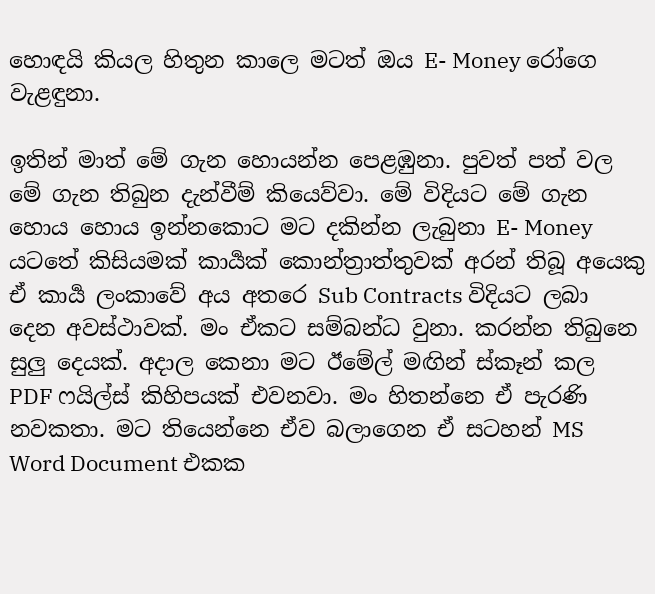හොඳයි කියල හිතුන කාලෙ මටත් ඔය E- Money රෝගෙ වැළඳුනා.

ඉතින් මාත් මේ ගැන හොයන්න පෙළඹුනා. පුවත් පත් වල මේ ගැන තිබුන දැන්වීම් කියෙව්වා. මේ විදියට මේ ගැන හොය හොය ඉන්නකොට මට දකින්න ලැබුනා E- Money යටතේ කිසියමක් කාර්‍යක් කොන්ත්‍රාත්තුවක් අරන් තිබූ අයෙකු ඒ කාර්‍ය ලංකාවේ අය අතරෙ Sub Contracts විදියට ලබා දෙන අවස්ථාවක්. මං ඒකට සම්බන්ධ වුනා. කරන්න තිබුනෙ සුලු දෙයක්. අදාල කෙනා මට ඊමේල් මඟින් ස්කෑන් කල PDF ෆයිල්ස් කිහිපයක් එවනවා. මං හිතන්නෙ ඒ පැරණි නවකතා. මට තියෙන්නෙ ඒව බලාගෙන ඒ සටහන් MS Word Document එකක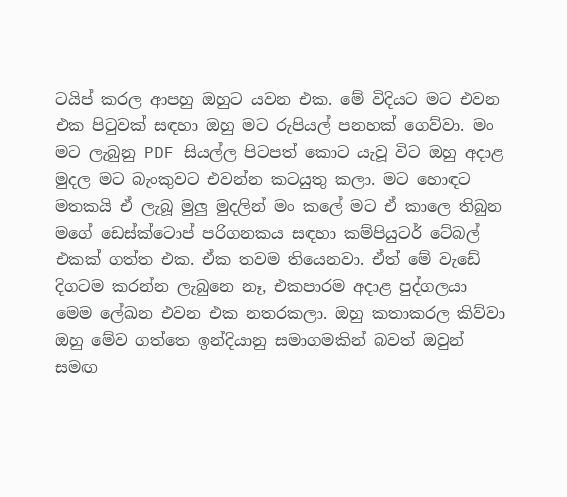ටයිප් කරල ආපහු ඔහුට යවන එක. මේ විදියට මට එවන එක පිටුවක් සඳහා ඔහු මට රුපියල් පනහක් ගෙව්වා. මං මට ලැබුනු PDF සියල්ල පිටපත් කොට යැවූ විට ඔහු අදාළ මුදල මට බැංකුවට එවන්න කටයුතු කලා. මට හොඳට මතකයි ඒ ලැබූ මුලු මුදලින් මං කලේ මට ඒ කාලෙ තිබුන මගේ ඩෙස්ක්ටොප් පරිගනකය සඳහා කම්පියුටර් ටේබල් එකක් ගත්ත එක. ඒක තවම තියෙනවා. ඒත් මේ වැඩේ දිගටම කරන්න ලැබුනෙ නෑ, එකපාරම අදාළ පුද්ගලයා මෙම ලේඛන එවන එක නතරකලා. ඔහු කතාකරල කිව්වා ඔහු මේව ගත්තෙ ඉන්දියානු සමාගමකින් බවත් ඔවුන් සමඟ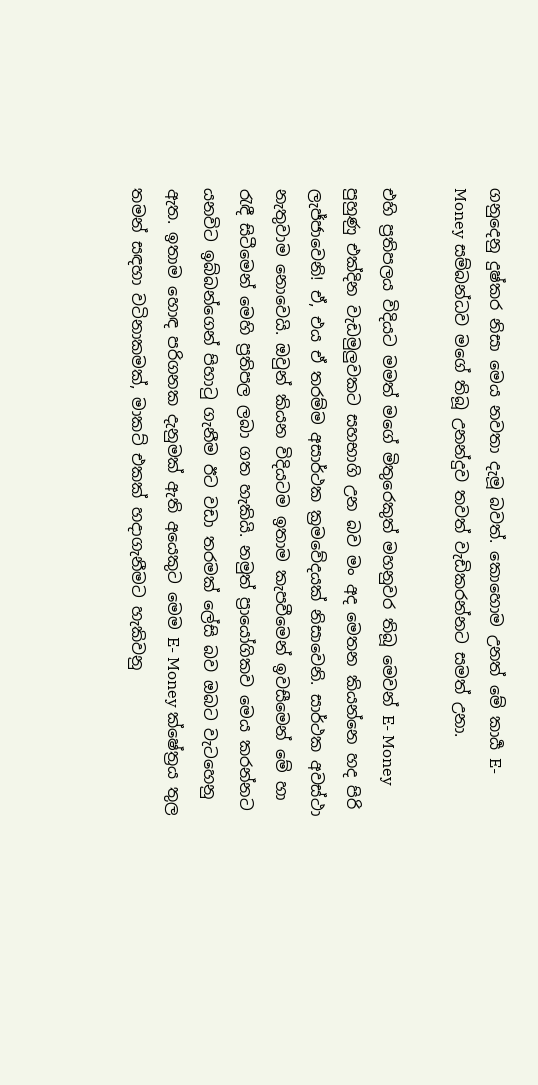ගනුදෙනු දුෂ්කර නිසා මෙය නවතා දැමූ බවත්. කොහොම උනත් මේ කාර්‍ය E- Money සම්බන්ධව මගේ තිබූ උනන්දුව තවත් වැඩිකරන්නට සමත් උනා.

එහි ප්‍රතිපලය විදියට මමත් මගේ මිතුරෙකුත් මහනුවර තිබූ මෙවන් E- Money පුහුණු එක්දින වැඩමුලුවකට සහභාගි උන බව මං අද මෙතන කියන්නෙ හද පිරි ලැජ්ජාවෙනි! ඒ, එය ඒ තරම්ම අසාර්ථක ක්‍රමවේදයක් නිසාවෙනි. සාර්ථක අවස්ථා නැතුවාම නොවෙයි. ඔවුන් කියන විදියටම ඉතාම කැපවීමෙන් ඉවසීමෙන් මේ හා රැඳී සිටීමෙන් මෙහි ප්‍රතිපල ලබා ගත හැකියි. නමුත් ප්‍රායෝගිකව මෙය කරන්නට යනවිට ඉබ්බන්ගෙන් පිහාටු ගැනීම ඊට වඩා තරමක් ලේසි බව ඔබට වැටහෙනු ඇත. ඉතාම හොඳ පරිගනක දැනුමක් ඇති අයෙකුට මෙම E- Money ක්ෂේත්‍රය තුල තමන් සඳහා වටිනාකමක්, මාකට් එකක් හදාගැනීමට හැකිවනු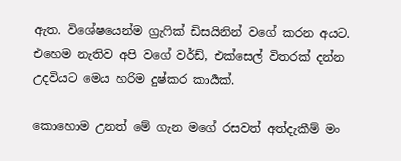ඇත. විශේෂයෙන්ම ග්‍රැෆික් ඩිසයිනින් වගේ කරන අයට. එහෙම නැතිව අපි වගේ වර්ඩ්, එක්සෙල් විතරක් දන්න උදවියට මෙය හරිම දුෂ්කර කාර්‍යක්.

කොහොම උනත් මේ ගැන මගේ රසවත් අත්දැකීම් මං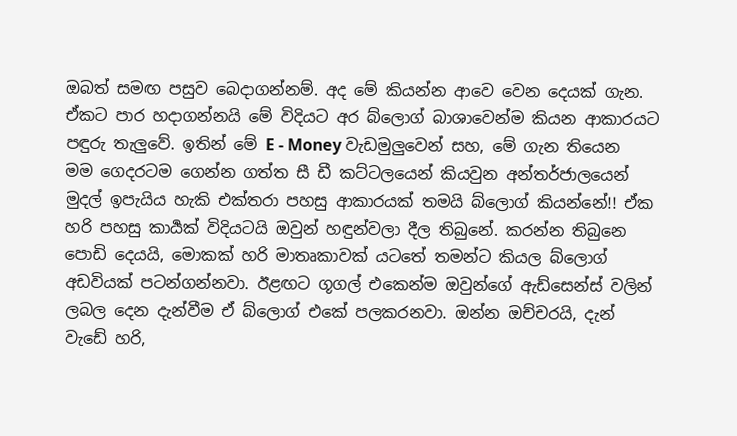ඔබත් සමඟ පසුව බෙදාගන්නම්. අද මේ කියන්න ආවෙ වෙන දෙයක් ගැන. ඒකට පාර හදාගන්නයි මේ විදියට අර බ්ලොග් බාශාවෙන්ම කියන ආකාරයට පඳුරු තැලුවේ. ඉතින් මේ E - Money වැඩමුලුවෙන් සහ, මේ ගැන තියෙන මම ගෙදරටම ගෙන්න ගත්ත සී ඩී කට්ටලයෙන් කියවුන අන්තර්ජාලයෙන් මුදල් ඉපැයිය හැකි එක්තරා පහසු ආකාරයක් තමයි බ්ලොග් කියන්නේ!! ඒක හරි පහසු කාර්‍යක් විදියටයි ඔවුන් හඳුන්වලා දීල තිබුනේ. කරන්න තිබුනෙ පොඩි දෙයයි, මොකක් හරි මාතෘකාවක් යටතේ තමන්ට කියල බ්ලොග් අඩවියක් පටන්ගන්නවා. ඊළඟට ගූගල් එකෙන්ම ඔවුන්ගේ ඇඩ්සෙන්ස් වලින් ලබල දෙන දැන්වීම ඒ බ්ලොග් එකේ පලකරනවා. ඔන්න ඔච්චරයි, දැන් වැඩේ හරි,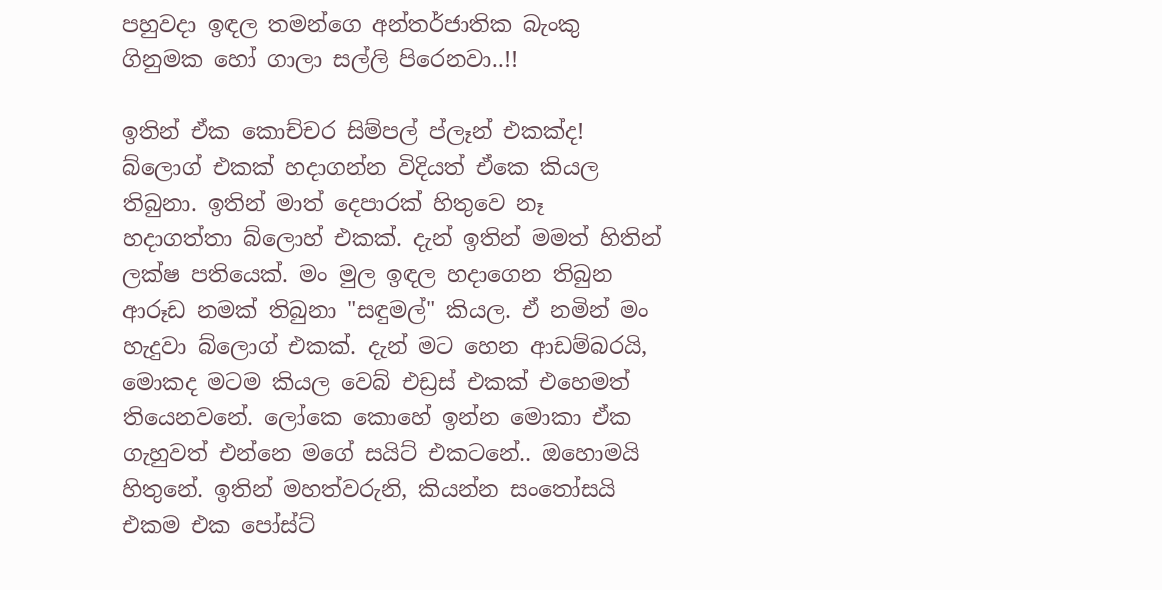පහුවදා ඉඳල තමන්ගෙ අන්තර්ජාතික බැංකු ගිනුමක හෝ ගාලා සල්ලි පිරෙනවා..!!

ඉතින් ඒක කොච්චර සිම්පල් ප්ලෑන් එකක්ද! බ්ලොග් එකක් හදාගන්න විදියත් ඒකෙ කියල තිබුනා. ඉතින් මාත් දෙපාරක් හිතුවෙ නෑ හදාගත්තා බ්ලොහ් එකක්. දැන් ඉතින් මමත් හිතින් ලක්ෂ පතියෙක්. මං මුල ඉඳල හදාගෙන තිබුන ආරූඩ නමක් තිබුනා "සඳුමල්" කියල. ඒ නමින් මං හැදුවා බ්ලොග් එකක්. දැන් මට හෙන ආඩම්බරයි, මොකද මටම කියල වෙබ් එඩ්‍රස් එකක් එහෙමත් තියෙනවනේ. ලෝකෙ කොහේ ඉන්න මොකා ඒක ගැහුවත් එන්නෙ මගේ සයිට් එකටනේ.. ඔහොමයි හිතුනේ. ඉතින් මහත්වරුනි, කියන්න සංතෝසයි එකම එක පෝස්ට්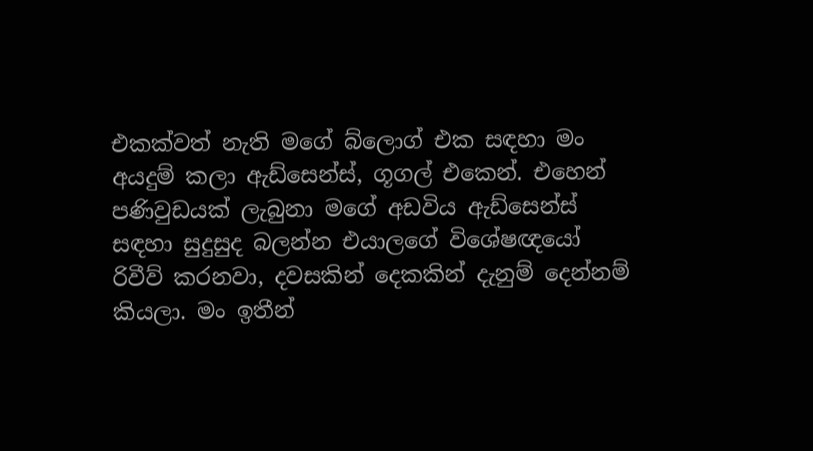එකක්වත් නැති මගේ බ්ලොග් එක සඳහා මං අයදුම් කලා ඇඩ්සෙන්ස්, ගූගල් එකෙන්. එහෙන් පණිවුඩයක් ලැබුනා මගේ අඩවිය ඇඩ්සෙන්ස් සඳහා සුදුසුද බලන්න එයාලගේ විශේෂඥයෝ රිවීව් කරනවා, දවසකින් දෙකකින් දැනුම් දෙන්නම් කියලා. මං ඉතීන්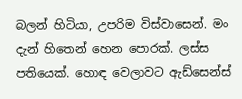බලන් හිටියා, උපරිම විස්වාසෙන්. මං දැන් හිතෙන් හෙන පොරක්. ලස්ස පතියෙක්. හොඳ වෙලාවට ඇඩ්සෙන්ස්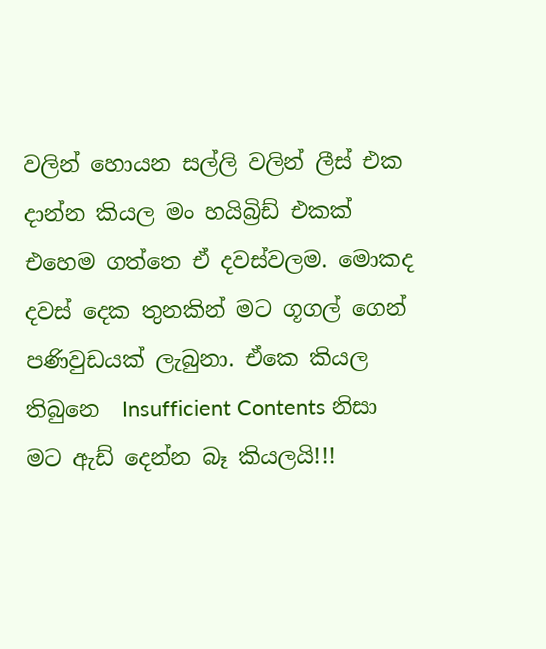වලින් හොයන සල්ලි වලින් ලීස් එක දාන්න කියල මං හයිබ්‍රිඩ් එකක් එහෙම ගත්තෙ ඒ දවස්වලම. මොකද දවස් දෙක තුනකින් මට ගූගල් ගෙන් පණිවුඩයක් ලැබුනා. ඒකෙ කියල තිබුනෙ  Insufficient Contents නිසා මට ඇඩ් දෙන්න බෑ කියලයි!!!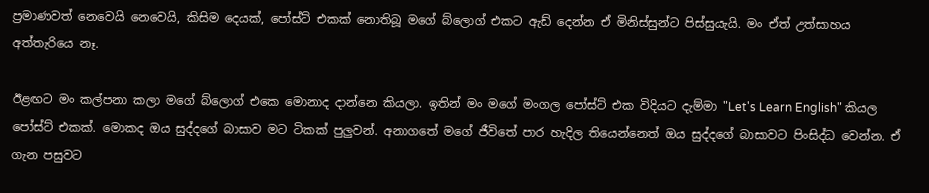ප්‍රමාණවත් නෙවෙයි නෙවෙයි, කිසිම දෙයක්, පෝස්ට් එකක් නොතිබූ මගේ බ්ලොග් එකට ඇඩ් දෙන්න ඒ මිනිස්සුන්ට පිස්සුයැයි. මං ඒත් උත්සාහය අත්තැරියෙ නෑ.

ඊළඟට මං කල්පනා කලා මගේ බ්ලොග් එකෙ මොනාද දාන්නෙ කියලා. ඉතින් මං මගේ මංගල පෝස්ට් එක විදියට දැම්මා "Let's Learn English" කියල පෝස්ට් එකක්. මොකද ඔය සුද්දගේ බාසාව මට ටිකක් පුලුවන්. අනාගතේ මගේ ජීවිතේ පාර හැදිල තියෙන්නෙත් ඔය සුද්දගේ බාසාවට පිංසිද්ධ වෙන්න. ඒ ගැන පසුවට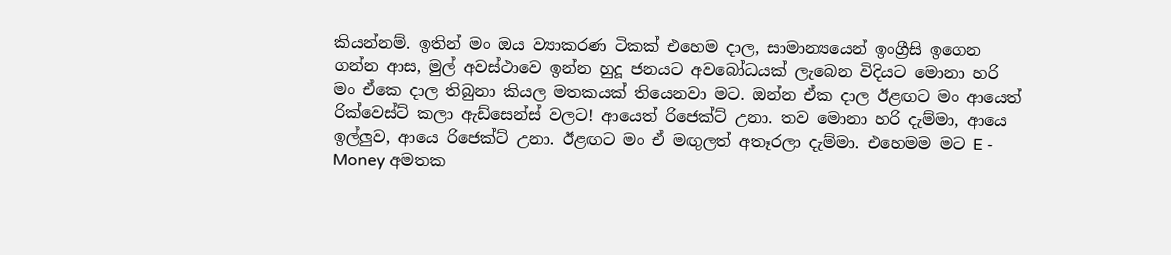කියන්නම්. ඉතින් මං ඔය ව්‍යාකරණ ටිකක් එහෙම දාල, සාමාන්‍යයෙන් ඉංග්‍රීසි ඉගෙන ගන්න ආස, මුල් අවස්ථාවෙ ඉන්න හුදූ ජනයට අවබෝධයක් ලැබෙන විදියට මොනා හරි මං ඒකෙ දාල තිබුනා කියල මතකයක් තියෙනවා මට. ඔන්න ඒක දාල ඊළඟට මං ආයෙත් රික්වෙස්ට් කලා ඇඩ්සෙන්ස් වලට! ආයෙත් රිජෙක්ට් උනා. තව මොනා හරි දැම්මා, ආයෙ ඉල්ලුව, ආයෙ රිජෙක්ට් උනා. ඊළඟට මං ඒ මඟුලත් අතෑරලා දැම්මා. එහෙමම මට E - Money අමතක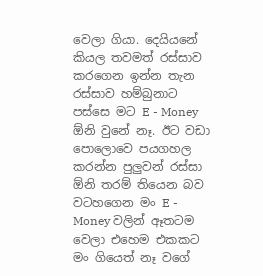වෙලා ගියා. දෙයියනේ කියල තවමත් රස්සාව කරගෙන ඉන්න තැන රස්සාව හම්බුනාට පස්සෙ මට E - Money ඕනි වුනේ නෑ. ඊට වඩා පොලොවෙ පයගහල කරන්න පුලුවන් රස්සා ඕනි තරම් තියෙන බව වටහගෙන මං E - Money වලින් ඈතටම වෙලා එහෙම එකකට මං ගියෙත් නෑ වගේ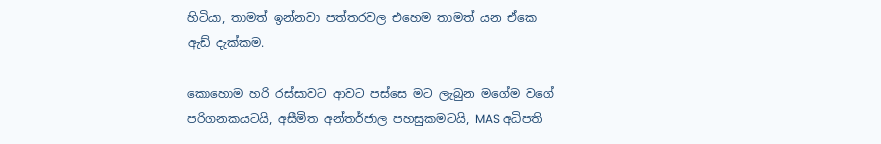හිටියා, තාමත් ඉන්නවා පත්තරවල එහෙම තාමත් යන ඒකෙ ඇඩ් දැක්කම.

කොහොම හරි රස්සාවට ආවට පස්සෙ මට ලැබුන මගේම වගේ පරිගනකයටයි, අසීමිත අන්තර්ජාල පහසුකමටයි, MAS අධිපති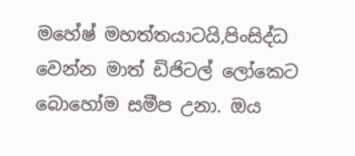මහේෂ් මහත්තයාටයි,පිංසිද්ධ වෙන්න මාත් ඩිජිටල් ලෝකෙට බොහෝම සමීප උනා. ඔය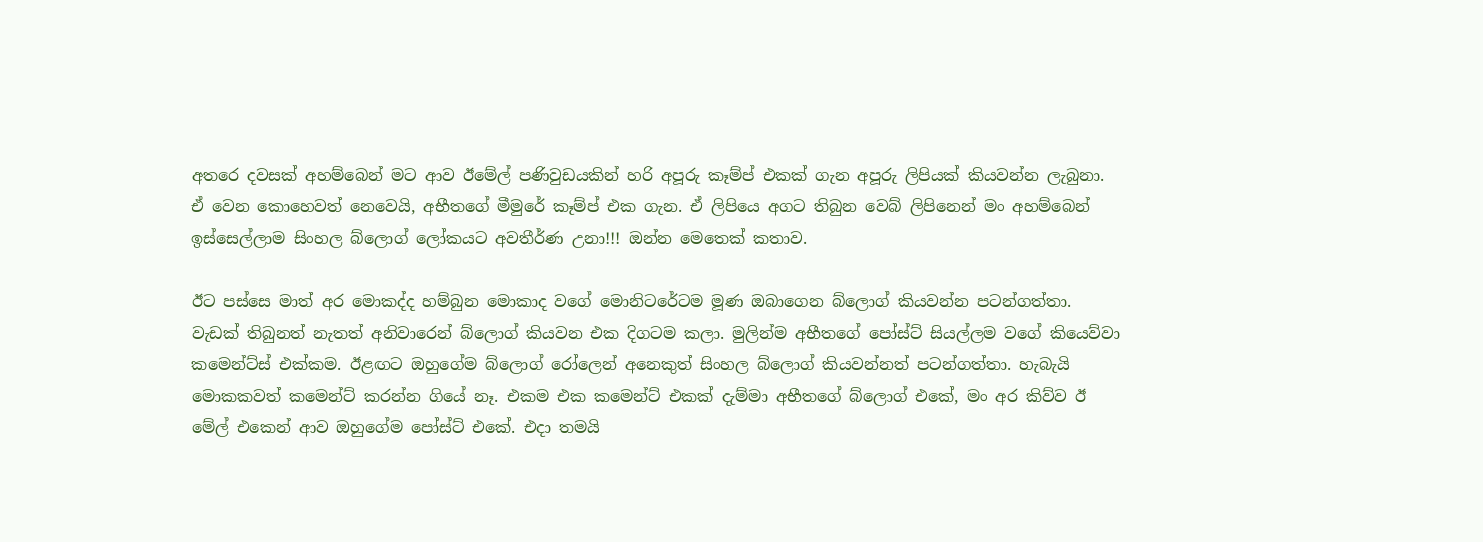අතරෙ දවසක් අහම්බෙන් මට ආව ඊමේල් පණිවුඩයකින් හරි අපූරු කෑම්ප් එකක් ගැන අපූරු ලිපියක් කියවන්න ලැබුනා. ඒ වෙන කොහෙවත් නෙවෙයි, අභීතගේ මීමුරේ කෑම්ප් එක ගැන. ඒ ලිපියෙ අගට තිබුන වෙබ් ලිපිනෙන් මං අහම්බෙන් ඉස්සෙල්ලාම සිංහල බ්ලොග් ලෝකයට අවතීර්ණ උනා!!! ඔන්න මෙතෙක් කතාව.

ඊට පස්සෙ මාත් අර මොකද්ද හම්බුන මොකාද වගේ මොනිටරේටම මූණ ඔබාගෙන බ්ලොග් කියවන්න පටන්ගත්තා. වැඩක් තිබුනත් නැතත් අනිවාරෙන් බ්ලොග් කියවන එක දිගටම කලා. මුලින්ම අභීතගේ පෝස්ට් සියල්ලම වගේ කියෙව්වා කමෙන්ට්ස් එක්කම. ඊළඟට ඔහුගේම බ්ලොග් රෝලෙන් අනෙකුත් සිංහල බ්ලොග් කියවන්නත් පටන්ගත්තා. හැබැ‍යි මොකකවත් කමෙන්ට් කරන්න ගියේ නෑ. එකම එක කමෙන්ට් එකක් දැම්මා අභීතගේ බ්ලොග් එකේ, මං අර කිව්ව ඊ මේල් එකෙන් ආව ඔහුගේම පෝස්ට් එකේ. එදා තමයි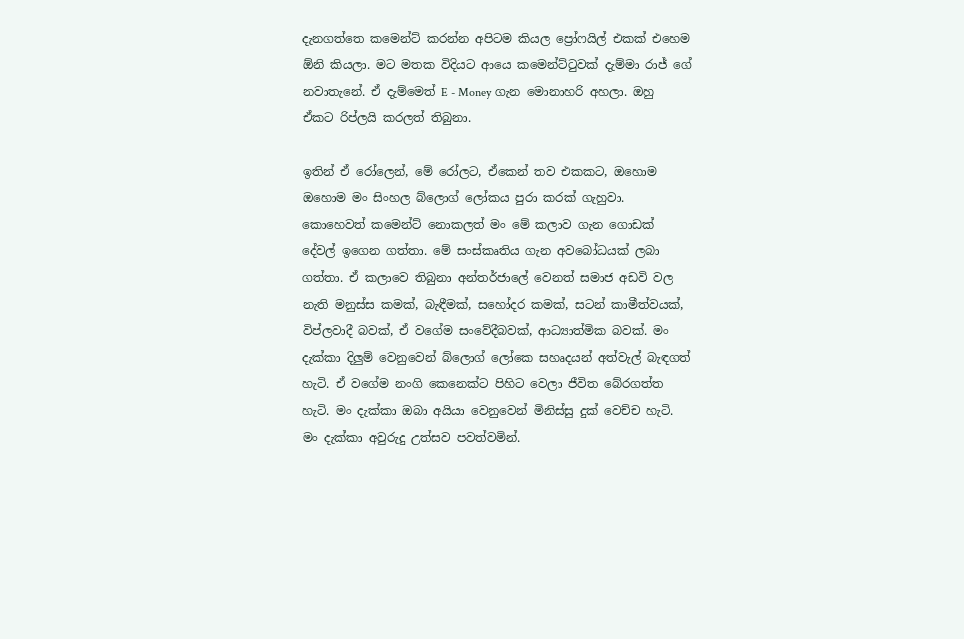දැනගත්තෙ කමෙන්ට් කරන්න අපිටම කියල ප්‍රෝෆයිල් එකක් එහෙම ඕනි කියලා. මට මතක විදියට ආයෙ කමෙන්ට්ටුවක් දැම්මා රාජ් ගේ නවාතැනේ. ඒ දැම්මෙත් E - Money ගැන මොනාහරි අහලා. ඔහු ඒකට රිප්ලයි කරලත් තිබුනා.

ඉතින් ඒ රෝලෙන්, මේ රෝලට, ඒකෙන් තව එකකට, ඔහොම ඔහොම මං සිංහල බ්ලොග් ලෝකය පුරා කරක් ගැහුවා. කොහෙවත් කමෙන්ට් නොකලත් මං මේ කලාව ගැන ගොඩක් දේවල් ඉගෙන ගත්තා. මේ සංස්කෘතිය ගැන අවබෝධයක් ලබා ගත්තා. ඒ කලාවෙ තිබුනා අන්තර්ජාලේ වෙනත් සමාජ අඩවි වල නැති මනුස්ස කමක්, බැඳීමක්, සහෝදර කමක්, සටන් කාමීත්වයක්, විප්ලවාදී බවක්, ඒ වගේම සංවේදීබවක්, ආධ්‍යාත්මික බවක්. මං දැක්කා දිලුම් වෙනුවෙන් බ්ලොග් ලෝකෙ සහෘදයන් අත්වැල් බැඳගත් හැටි. ඒ වගේම නංගි කෙනෙක්ට පිහිට වෙලා ජීවිත බේරගත්ත හැටි. මං දැක්කා ඔබා අයියා වෙනුවෙන් මිනිස්සු දුක් වෙච්ච හැටි. මං දැක්කා අවුරුදු උත්සව පවත්වමින්.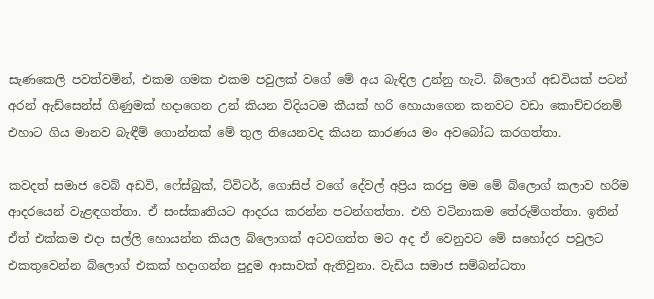සැණකෙලි පවත්වමින්, එකම ගමක එකම පවුලක් වගේ මේ අය බැඳිල උන්නු හැටි. බ්ලොග් අඩවියක් පටන් අරන් ඇඩ්සෙන්ස් ගිණුමක් හදාගෙන උන් කියන විදියටම කීයක් හරි හොයාගෙන කනවට වඩා කොච්චරනම් එහාට ගිය මානව බැඳීම් ගොන්නක් මේ තුල තියෙනවද කියන කාරණය මං අවබෝධ කරගත්තා.

කවදත් සමාජ වෙබ් අඩවි, ෆේස්බුක්, ට්විටර්, ගොසිප් වගේ දේවල් අප්‍රිය කරපු මම මේ බ්ලොග් කලාව හරිම ආදරයෙන් වැළඳගත්තා. ඒ සංස්කෘතියට ආදරය කරන්න පටන්ගත්තා. එහි වටිනාකම තේරුම්ගත්තා. ඉතින් ඒත් එක්කම එදා සල්ලි හොයන්න කියල බ්ලොගක් අටවගත්ත මට අද ඒ වෙනුවට මේ සහෝදර පවුලට එකතුවෙන්න බ්ලොග් එකක් හදාගන්න පුදුම ආසාවක් ඇතිවුනා. වැඩිය සමාජ සම්බන්ධතා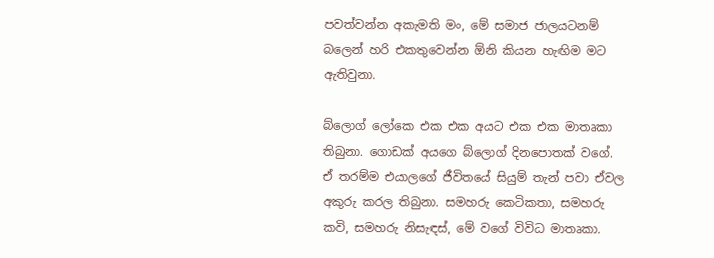පවත්වන්න අකැමති මං, මේ සමාජ ජාලයටනම් බලෙන් හරි එකතුවෙන්න ඕනි කියන හැඟිම මට ඇතිවුනා.

බ්ලොග් ලෝකෙ එක එක අයට එක එක මාතෘකා තිබුනා. ගොඩක් අයගෙ බ්ලොග් දිනපොතක් වගේ. ඒ තරම්ම එයාලගේ ජීවිතයේ සියුම් තැන් පවා ඒවල අකුරු කරල තිබුනා. සමහරු කෙටිකතා, සමහරු කවි, සමහරු නිසැඳස්, මේ වගේ විවිධ මාතෘකා.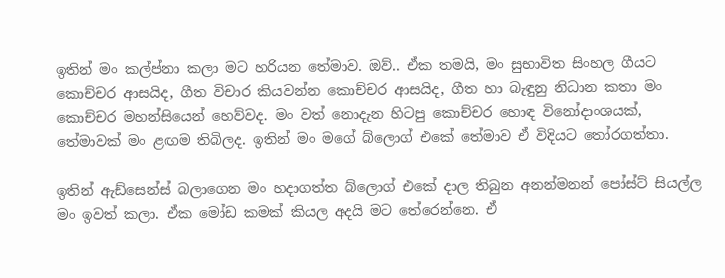ඉතින් මං කල්ප්නා කලා මට හරියන තේමාව. ඔව්.. ඒක තමයි, මං සුභාවිත සිංහල ගීයට කොච්චර ආසයිද, ගීත විචාර කියවන්න කොච්චර ආසයිද, ගීත හා බැඳුනු නිධාන කතා මං කොච්චර මහන්සියෙන් හෙව්වද. මං වත් නොදැන හිටපු කොච්චර හොඳ විනෝදාංශයක්, තේමාවක් මං ළඟම තිබිලද. ඉතින් මං මගේ බ්ලොග් එකේ තේමාව ඒ විදියට තෝරගත්තා.

ඉතින් ඇඩ්සෙන්ස් බලාගෙන මං හදාගත්ත බ්ලොග් එකේ දාල තිබුන අනන්මනන් පෝස්ට් සියල්ල මං ඉවත් කලා. ඒක මෝඩ කමක් කියල අදයි මට තේරෙන්නෙ. ඒ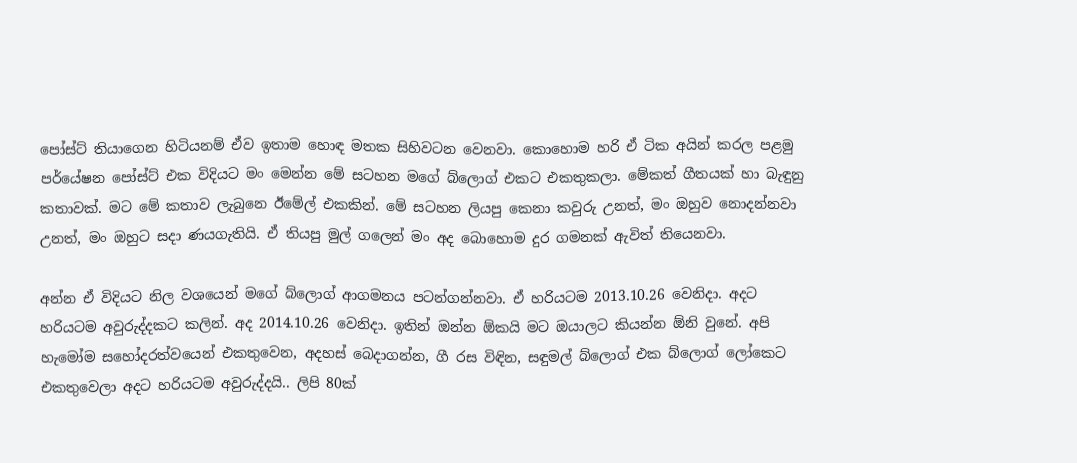පෝස්ට් තියාගෙන හිටියනම් ඒව ඉතාම හොඳ මතක සිහිවටන වෙනවා. කොහොම හරි ඒ ටික අයින් කරල පළමු පර්යේෂන පෝස්ට් එක විදියට මං මෙන්න මේ සටහන මගේ බ්ලොග් එකට එකතුකලා. මේකත් ගීතයක් හා බැඳුනු කතාවක්. මට මේ කතාව ලැබුනෙ ඊමේල් එකකින්. මේ සටහන ලියපු කෙනා කවුරු උනත්, මං ඔහුව නොදන්නවා උනත්, මං ඔහුට සදා ණයගැතියි. ඒ තියපු මුල් ගලෙන් මං අද බොහොම දුර ගමනක් ඇවිත් තියෙනවා.

අන්න ඒ විදියට නිල වශයෙන් මගේ බ්ලොග් ආගමනය පටන්ගන්නවා. ඒ හරියටම 2013.10.26 වෙනිදා. අදට හරියටම අවුරුද්දකට කලින්. අද 2014.10.26 වෙනිදා. ඉතින් ඔන්න ඕකයි මට ඔයාලට කියන්න ඕනි වුනේ. අපි හැමෝම සහෝදරත්වයෙන් එකතුවෙන, අදහස් බෙදාගන්න, ගී රස විඳින, සඳුමල් බ්ලොග් එක බ්ලොග් ලෝකෙට එකතුවෙලා අදට හරියටම අවුරුද්දයි.. ලිපි 80ක්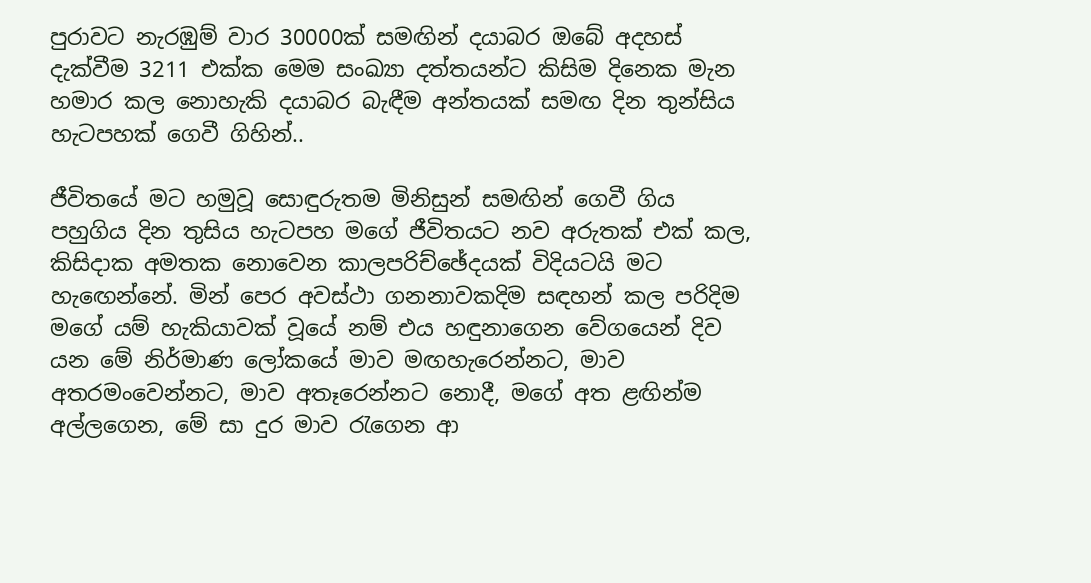පුරාවට නැරඹුම් වාර 30000ක් සමඟින් දයාබර ඔබේ අදහස් දැක්වීම 3211 එක්ක මෙම සංඛ්‍යා දත්තයන්ට කිසිම දිනෙක මැන හමාර කල නොහැකි දයාබර බැඳීම අන්තයක් සමඟ දින තුන්සිය හැටපහක් ගෙවී ගිහින්..

ජීවිතයේ මට හමුවූ සොඳුරුතම මිනිසුන් සමඟින් ගෙවී ගිය පහුගිය දින තුසිය හැටපහ මගේ ජීවිතයට නව අරුතක් එක් කල, කිසිදාක අමතක නොවෙන කාලපරිච්ඡේදයක් විදියටයි මට හැඟෙන්නේ. මින් පෙර අවස්ථා ගනනාවකදිම සඳහන් කල පරිදිම මගේ යම් හැකියාවක් වූයේ නම් එය හඳුනාගෙන වේගයෙන් දිව යන මේ නිර්මාණ ලෝකයේ මාව මඟහැරෙන්නට, මාව අතරමංවෙන්නට, මාව අතෑරෙන්නට නොදී, මගේ අත ළඟින්ම අල්ලගෙන, මේ සා දුර මාව රැගෙන ආ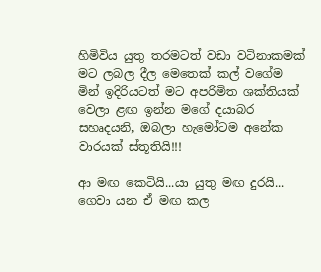හිමිවිය යුතු තරමටත් වඩා වටිනාකමක් මට ලබල දීල මෙතෙක් කල් වගේම මින් ඉදිරියටත් මට අපරිමිත ශක්තියක් වෙලා ළඟ ඉන්න මගේ දයාබර සහෘදයනි, ඔබලා හැමෝටම අනේක වාරයක් ස්තූතියි!!!

ආ මඟ කෙටියි...යා යුතු මඟ දුරයි... ගෙවා යන ඒ මඟ කල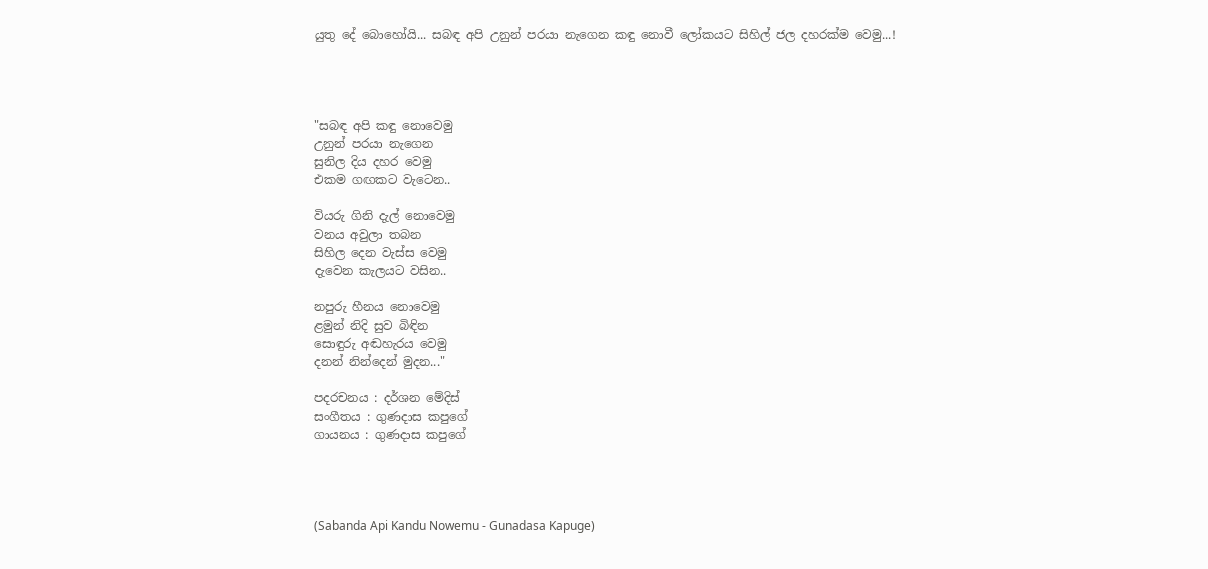යුතු දේ බොහෝයි... සබඳ අපි උනුන් පරයා නැගෙන කඳු නොවී ලෝකයට සිහිල් ජල දහරක්ම වෙමු...!




"සබඳ අපි කඳු නොවෙමු
උනුන් පරයා නැගෙන
සුනිල දිය දහර වෙමු
එකම ගඟකට වැටෙන..

වියරු ගිනි දැල් නොවෙමු
වනය අවුලා තබන
සිහිල දෙන වැස්ස වෙමු
දැවෙන කැලයට වසින..

නපුරු හීනය නොවෙමු
ළමුන් නිදි සුව බිඳින
සොඳුරු අඬහැරය වෙමු
දනන් නින්දෙන් මුදන..."

පදරචනය : දර්ශන මේදිස්
සංගීතය : ගුණදාස කපුගේ
ගායනය : ගුණදාස කපුගේ




(Sabanda Api Kandu Nowemu - Gunadasa Kapuge)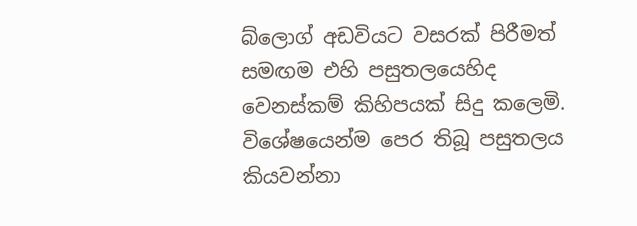බ්ලොග් අඩවියට වසරක් පිරීමත් සමඟම එහි පසුතලයෙහිද වෙනස්කම් කිහිපයක් සිදු කලෙමි. විශේෂයෙන්ම පෙර තිබූ පසුතලය කියවන්නා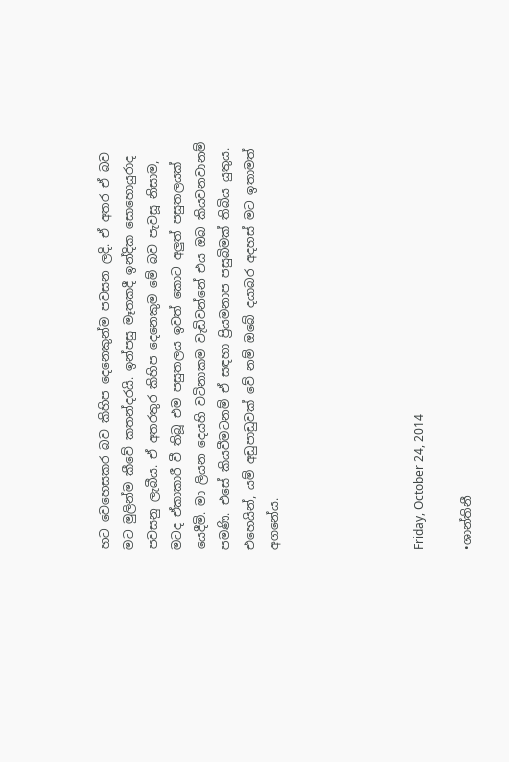හට වෙහෙසකර බව කිහිප දෙනෙකුන්ම පවසන ලදි. ඒ අතර ඒ බව මට මුලින්ම කීවේ කතන්දරයි. ඉන්පසු මෑතකදී ඉන්දික සොහොයුරාද පවසනු ලැබීය. ඒ අතරතුර කිහිප දෙනෙකුම මේ බව පැවසූ නිසාම, මටද ඒකාකාරී වී තිබූ එම පසුතලය ඉවත් කොට අලුත් පසුතලයක් යෙදීමි. මා ලියන දෙයහි වටිනාකම වැඩිවන්නේ එය ඔබ කියවනවානම් පමණි. එසේ කියවීමටනම් ඒ සඳහා ප්‍රියමනාප පසුබිමක් තිබිය යුතුය. එහෙයින්, යම් අඩුපාඩුවක් වේ නම් ඔබේ දයාබර අදහස් මට ඉතාමත් අගනේය.





Friday, October 24, 2014

•ශාන්තිනී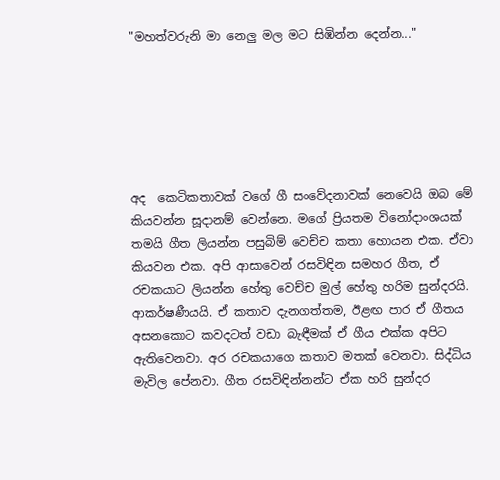"මහත්වරුනි මා නෙලු මල මට සිඹින්න දෙන්න..."






අද  කෙටිකතාවක් වගේ ගී සංවේදනාවක් නෙවෙයි ඔබ මේ කියවන්න සූදානම් වෙන්නෙ. මගේ ප්‍රියතම විනෝදාංශයක් තමයි ගීත ලියන්න පසුබිම් වෙච්ච කතා හොයන එක. ඒවා කියවන එක. අපි ආසාවෙන් රසවිඳින සමහර ගීත, ඒ රචකයාට ලියන්න හේතු වෙච්ච මුල් හේතු හරිම සුන්දරයි. ආකර්ෂණීයයි. ඒ කතාව දැනගත්තම, ඊළඟ පාර ඒ ගීතය අසනකොට කවදටත් වඩා බැඳීමක් ඒ ගීය එක්ක අපිට ඇතිවෙනවා. අර රචකයාගෙ කතාව මතක් වෙනවා. සිද්ධිය මැවිල පේනවා. ගීත රසවිඳින්නන්ට ඒක හරි සුන්දර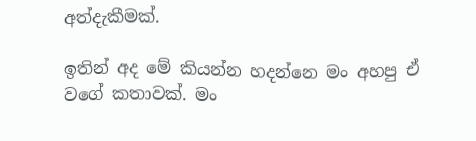අත්දැකීමක්.

ඉතින් අද මේ කියන්න හදන්නෙ මං අහපු ඒ වගේ කතාවක්. මං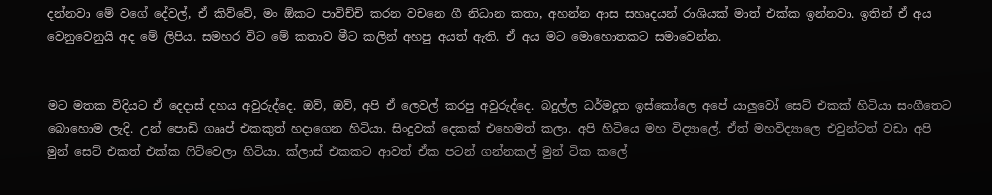දන්නවා මේ වගේ දේවල්, ඒ කිව්වේ, මං ඕකට පාවිච්චි කරන වචනෙ ගී නිධාන කතා, අහන්න ආස සහෘදයන් රාශියක් මාත් එක්ක ඉන්නවා. ඉතින් ඒ අය වෙනුවෙනුයි අද මේ ලිපිය. සමහර විට මේ කතාව මීට කලින් අහපු අයත් ඇති. ඒ අය මට මොහොතකට සමාවෙන්න.


මට මතක විදියට ඒ දෙදාස් දහය අවුරුද්දෙ. ඔව්, ඔව්, අපි ඒ ලෙවල් කරපු අවුරුද්දෙ. බදුල්ල ධර්මදූත ඉස්කෝලෙ අපේ යාලුවෝ සෙට් එකක් හිටියා සංගීතෙට බොහොම ලැදි. උන් පොඩි ගෲප් එකකුත් හදාගෙන හිටියා. සිංදුවක් දෙකක් එහෙමත් කලා. අපි හිටියෙ මහ විද්‍යාලේ. ඒත් මහවිද්‍යාලෙ එවුන්ටත් වඩා අපි මුන් සෙට් එකත් එක්ක ෆිට්වෙලා හිටියා. ක්ලාස් එකකට ආවත් ඒක පටන් ගන්නකල් මුන් ටික කලේ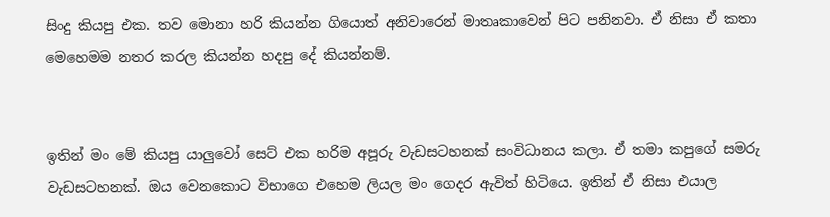සිංදු කියපු එක. තව මොනා හරි කියන්න ගියොත් අනිවාරෙන් මාතෘකාවෙන් පිට පනිනවා. ඒ නිසා ඒ කතා මෙහෙමම නතර කරල කියන්න හදපු දේ කියන්නම්.


ඉතින් මං මේ කියපු යාලුවෝ සෙට් එක හරිම අපූරු වැඩසටහනක් සංවිධානය කලා. ඒ තමා කපුගේ සමරු වැඩසටහනක්. ඔය වෙනකොට විභාගෙ එහෙම ලියල මං ගෙදර ඇවිත් හිටියෙ. ඉතින් ඒ නිසා එයාල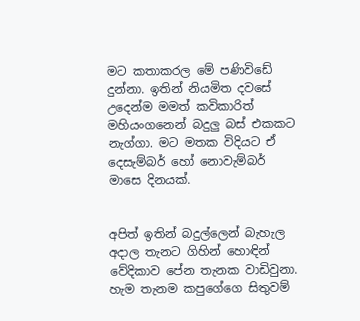මට කතාකරල මේ පණිවිඩේ දුන්නා. ඉතින් නියමිත දවසේ උදෙන්ම මමත් කවිකාරිත් මහියංගනෙන් බදුලු බස් එකකට නැග්ගා. මට මතක විදියට ඒ දෙසැම්බර් හෝ නොවැම්බර් මාසෙ දිනයක්.


අපිත් ඉතින් බදුල්ලෙන් බැහැල අදාල තැනට ගිහින් හොඳින් වේදිකාව පේන තැනක වාඩිවුනා. හැම තැනම කපුගේගෙ සිතුවම්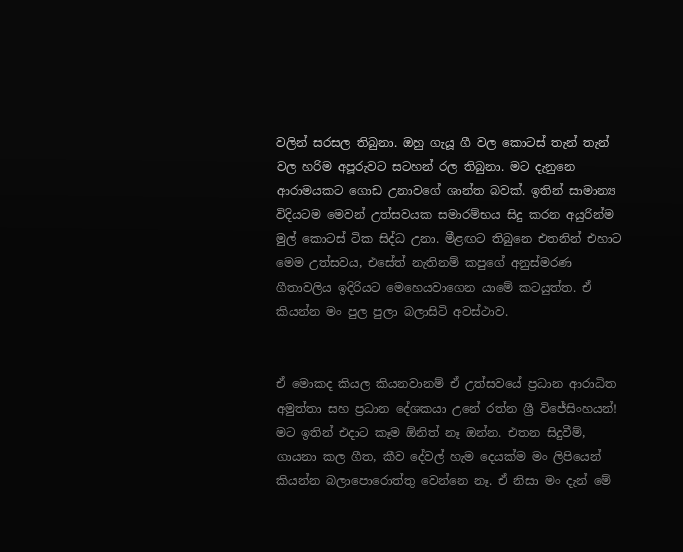වලින් සරසල තිබුනා. ඔහු ගැයූ ගී වල කොටස් තැන් තැන් වල හරිම අපූරුවට සටහන් රල තිබුනා. මට දැනුනෙ ආරාමයකට ගොඩ උනාවගේ ශාන්ත බවක්. ඉතින් සාමාන්‍ය විදියටම මෙවන් උත්සවයක සමාරම්භය සිදු කරන අයුරින්ම මුල් කොටස් ටික සිද්ධ උනා. මීළඟට තිබුනෙ එතනින් එහාට මෙම උත්සවය, එසේත් නැතිනම් කපුගේ අනුස්මරණ ගීතාවලිය ඉදිරියට මෙහෙයවාගෙන යාමේ කටයුත්ත. ඒ කියන්න මං පුල පුලා බලාසිටි අවස්ථාව.


ඒ මොකද කියල කියනවානම් ඒ උත්සවයේ ප්‍රධාන ආරාධිත අමුත්තා සහ ප්‍රධාන දේශකයා උනේ රත්න ශ්‍රී විජේසිංහයන්! මට ඉතින් එදාට කෑම ඕනිත් නෑ ඔන්න. එතන සිදුවීම්, ගායනා කල ගීත, කීව දේවල් හැම දෙයක්ම මං ලිපියෙන් කියන්න බලාපොරොත්තු වෙන්නෙ නෑ. ඒ නිසා මං දැන් මේ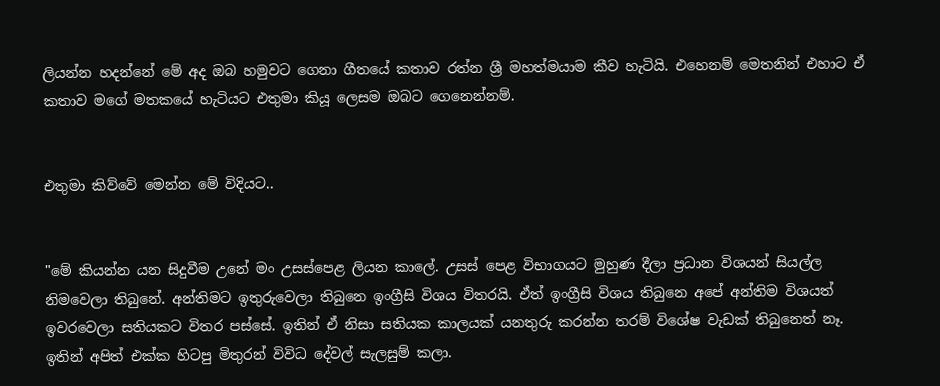ලියන්න හදන්නේ මේ අද ඔබ හමුවට ගෙනා ගීතයේ කතාව රත්න ශ්‍රී මහත්මයාම කීව හැටියි. එහෙනම් මෙතනින් එහාට ඒ කතාව මගේ මතකයේ හැටියට එතුමා කියූ ලෙසම ඔබට ගෙනෙන්නම්.


එතුමා කිව්වේ මෙන්න මේ විදියට..


"මේ කියන්න යන සිදුවීම උනේ මං උසස්පෙළ ලියන කාලේ. උසස් පෙළ විභාගයට මුහුණ දීලා ප්‍රධාන විශයන් සියල්ල නිමවෙලා තිබුනේ. අන්තිමට ඉතුරුවෙලා තිබුනෙ ඉංග්‍රීසි විශය විතරයි. ඒත් ඉංග්‍රීසි විශය තිබුනෙ අපේ අන්තිම විශයත් ඉවරවෙලා සතියකට විතර පස්සේ. ඉතින් ඒ නිසා සතියක කාලයක් යනතුරු කරන්න තරම් විශේෂ වැඩක් තිබුනෙත් නෑ. ඉතින් අපිත් එක්ක හිටපු මිතුරන් විවිධ දේවල් සැලසුම් කලා.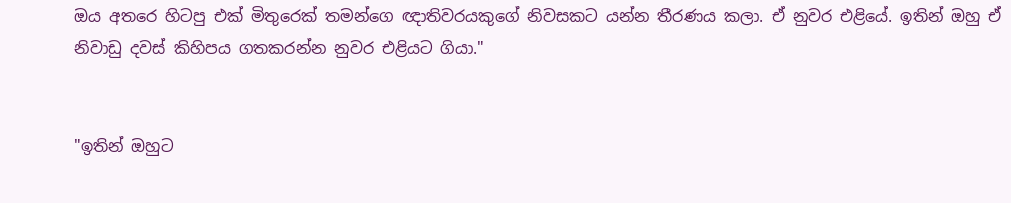ඔය අතරෙ හිටපු එක් මිතුරෙක් තමන්ගෙ ඥාතිවරයකුගේ නිවසකට යන්න තීරණය කලා. ඒ නුවර එළියේ. ඉතින් ඔහු ඒ නිවාඩු දවස් කිහිපය ගතකරන්න නුවර එළියට ගියා."


"ඉතින් ඔහුට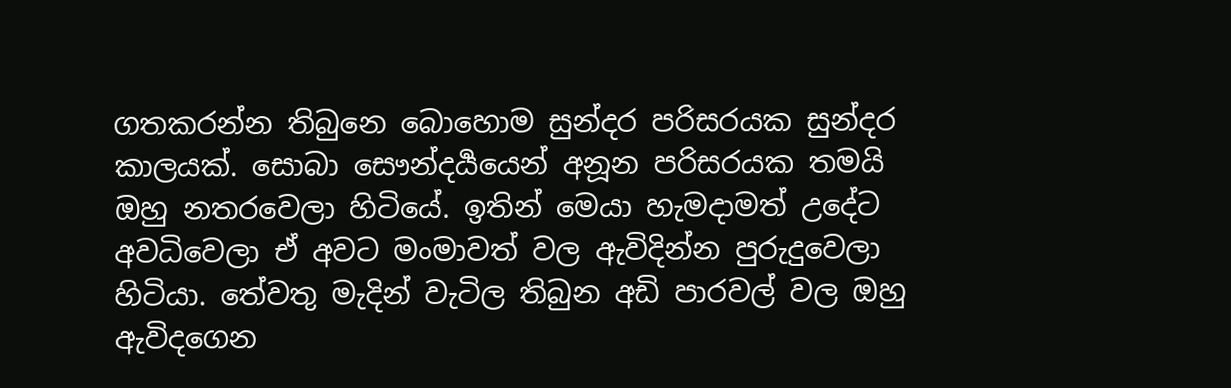ගතකරන්න තිබුනෙ බොහොම සුන්දර පරිසරයක සුන්දර කාලයක්. සොබා සෞන්දර්‍යයෙන් අනූන පරිසරයක තමයි ඔහු නතරවෙලා හිටියේ. ඉතින් මෙයා හැමදාමත් උදේට අවධිවෙලා ඒ අවට මංමාවත් වල ඇවිදින්න පුරුදුවෙලා හිටියා. තේවතු මැදින් වැටිල තිබුන අඩි පාරවල් වල ඔහු ඇවිදගෙන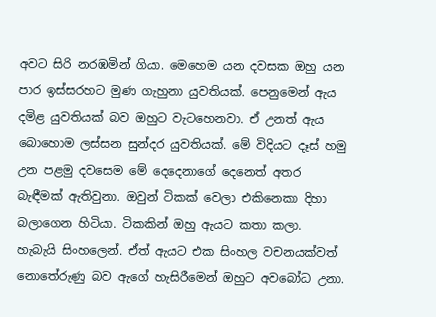අවට සිරි නරඹමින් ගියා. මෙහෙම යන දවසක ඔහු යන පාර ඉස්සරහට මුණ ගැහුනා යුවතියක්. පෙනුමෙන් ඇය දමිළ යුවතියක් බව ඔහුට වැටහෙනවා. ඒ උනත් ඇය බොහොම ලස්සන සුන්දර යුවතියක්. මේ විදියට දෑස් හමු උන පළමු දවසෙම මේ දෙදෙනාගේ දෙනෙත් අතර බැඳීමක් ඇතිවුනා. ඔවුන් ටිකක් වෙලා එකිනෙකා දිහා බලාගෙන හිටියා. ටිකකින් ඔහු ඇයට කතා කලා. හැබැයි සිංහලෙන්. ඒත් ඇයට එක සිංහල වචනයක්වත් නොතේරුණු බව ඇගේ හැසිරීමෙන් ඔහුට අවබෝධ උනා.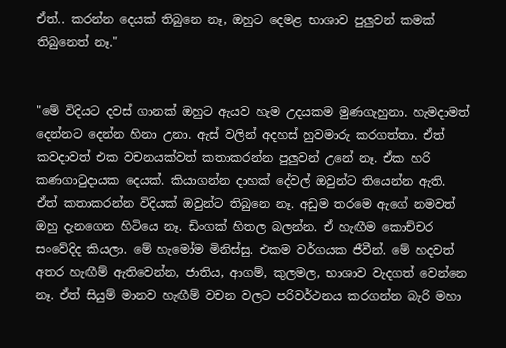ඒත්.. කරන්න දෙයක් තිබුනෙ නෑ, ඔහුට දෙමළ භාශාව පුලුවන් කමක් තිබුනෙත් නෑ."


"මේ විදියට දවස් ගානක් ඔහුට ඇයව හැම උදයකම මුණගැහුනා. හැමදාමත් දෙන්නට දෙන්න හිනා උනා. ඇස් වලින් අදහස් හුවමාරු කරගත්තා. ඒත් කවදාවත් එක වචනයක්වත් කතාකරන්න පුලුවන් උනේ නෑ. ඒක හරි කණගාටුදායක දෙයක්. කියාගන්න දාහක් දේවල් ඔවුන්ට තියෙන්න ඇති. ඒත් කතාකරන්න විදියක් ඔවුන්ට තිබුනෙ නෑ. අඩුම තරමෙ ඇගේ නමවත් ඔහු දැනගෙන හිටියෙ නෑ. ඩිංගක් හිතල බලන්න. ඒ හැඟීම කොච්චර සංවේදිද කියලා. මේ හැමෝම මිනිස්සු. එකම වර්ගයක ජීවීන්. මේ හදවත් අතර හැඟීම් ඇතිවෙන්න, ජාතිය, ආගම්, කුලමල, භාශාව වැදගත් වෙන්නෙ නෑ. ඒත් සියුම් මානව හැඟීම් වචන වලට පරිවර්ථනය කරගන්න බැරි මහා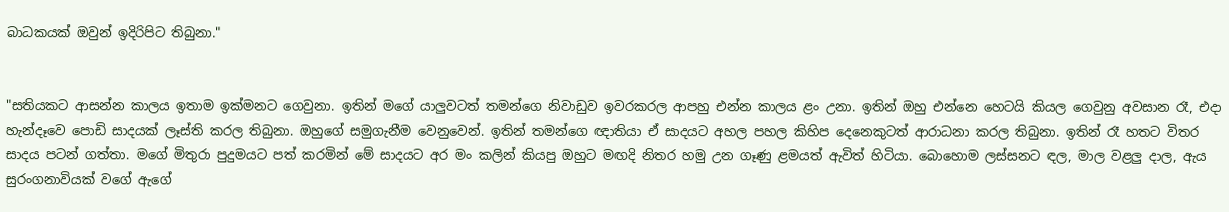බාධකයක් ඔවුන් ඉදිරිපිට තිබුනා."


"සතියකට ආසන්න කාලය ඉතාම ඉක්මනට ගෙවුනා. ඉතින් මගේ යාලුවටත් තමන්ගෙ නිවාඩුව ඉවරකරල ආපහු එන්න කාලය ළං උනා. ඉතින් ඔහු එන්නෙ හෙටයි කියල ගෙවුනු අවසාන රෑ, එදා හැන්දෑවෙ පොඩි සාදයක් ලෑස්ති කරල තිබුනා. ඔහුගේ සමුගැනීම වෙනුවෙන්. ඉතින් තමන්ගෙ ඥාතියා ඒ සාදයට අහල පහල කිහිප දෙනෙකුටත් ආරාධනා කරල තිබුනා. ඉතින් රෑ හතට විතර සාදය පටන් ගත්තා. මගේ මිතුරා පුදුමයට පත් කරමින් මේ සාදයට අර මං කලින් කියපු ඔහුට මඟදි නිතර හමු උන ගෑණු ළමයත් ඇවිත් හිටියා. බොහොම ලස්සනට ඳල, මාල වළලු දාල, ඇය සුරංගනාවියක් වගේ ඇගේ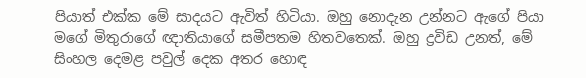පියාත් එක්ක මේ සාදයට ඇවිත් හිටියා. ඔහු නොදැන උන්නට ඇගේ පියා මගේ මිතුරාගේ ඥාතියාගේ සමීපතම හිතවතෙක්. ඔහු ද්‍රවිඩ උනත්, මේ සිංහල දෙමළ පවුල් දෙක අතර හොඳ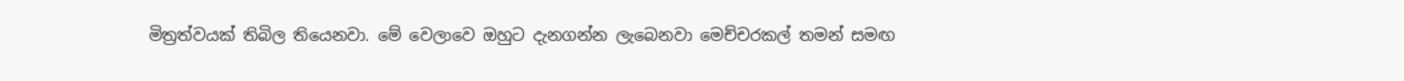මිත්‍රත්වයක් තිබිල තියෙනවා. මේ වෙලාවෙ ඔහුට දැනගන්න ලැබෙනවා මෙච්චරකල් තමන් සමඟ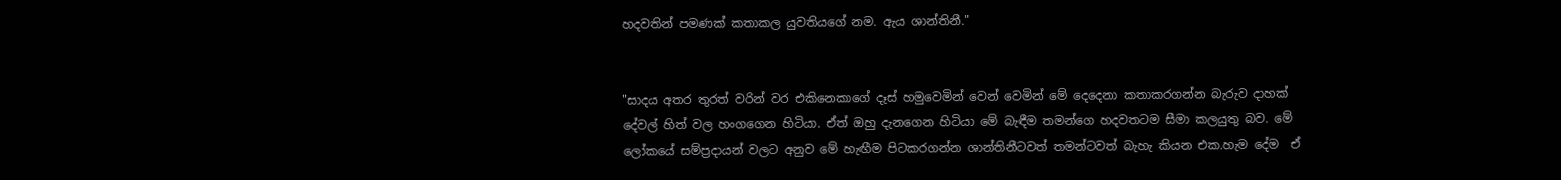හදවතින් පමණක් කතාකල යුවතියගේ නම. ඇය ශාන්තිනී."


"සාදය අතර තුරත් වරින් වර එකිනෙකාගේ දෑස් හමුවෙමින් වෙන් වෙමින් මේ දෙදෙනා කතාකරගන්න බැරුව දාහක් දේවල් හිත් වල හංගගෙන හිටියා. ඒත් ඔහු දැනගෙන හිටියා මේ බැඳීම තමන්ගෙ හදවතටම සීමා කලයුතු බව. මේ ලෝකයේ සම්ප්‍රදායන් වලට අනුව මේ හැඟීම පිටකරගන්න ශාන්තිනීටවත් තමන්ටවත් බැහැ කියන එක.හැම දේම  ඒ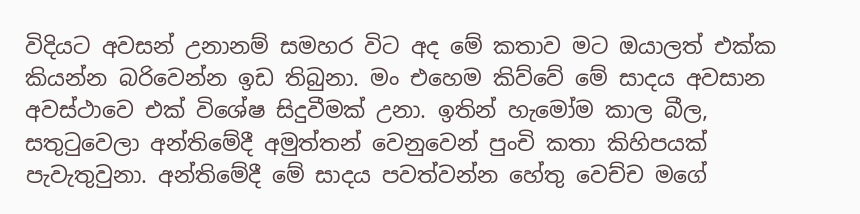විදියට අවසන් උනානම් සමහර විට අද මේ කතාව මට ඔයාලත් එක්ක කියන්න බරිවෙන්න ඉඩ තිබුනා. මං එහෙම කිව්වේ මේ සාදය අවසාන අවස්ථාවෙ එක් විශේෂ සිදුවීමක් උනා. ඉතින් හැමෝම කාල බීල, සතුටුවෙලා අන්තිමේදී අමුත්තන් වෙනුවෙන් පුංචි කතා කිහිපයක් පැවැතුවුනා. අන්තිමේදී මේ සාදය පවත්වන්න හේතු වෙච්ච මගේ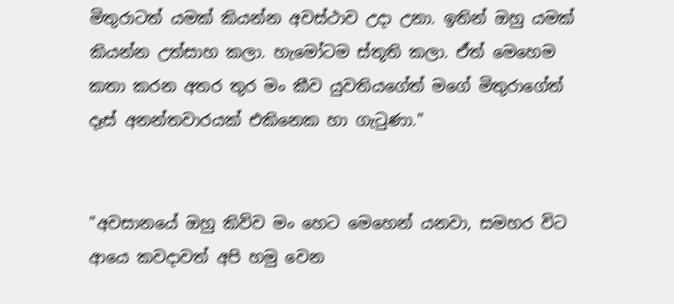මිතුරාටත් යමක් කියන්න අවස්ථාව උදා උනා. ඉතින් ඔහු යමක් කියන්න උත්සාහ කලා. හැමෝටම ස්තූති කලා. ඒත් මෙහෙම කතා කරන අතර තුර මං කීව යුවතියගේත් මගේ මිතුරාගේත් දෑස් අනන්තවාරයක් එකිනෙක හා ගැටුණා."


"අවසානයේ ඔහු කිව්ව මං හෙට මෙහෙන් යනවා, සමහර විට ආයෙ කවදාවත් අපි හමු වෙන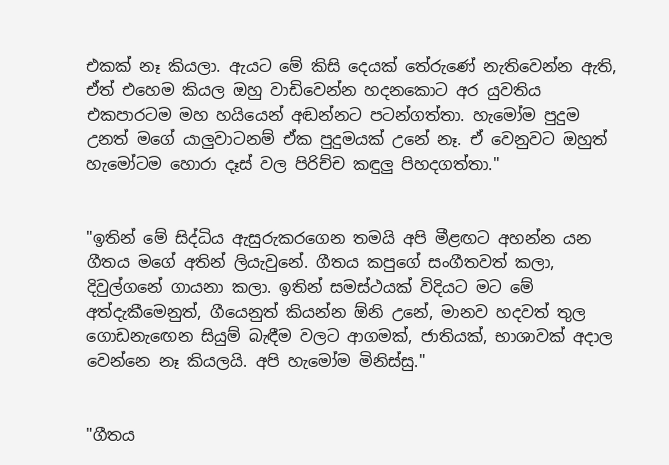එකක් නෑ කියලා. ඇයට මේ කිසි දෙයක් තේරුණේ නැතිවෙන්න ඇති, ඒත් එහෙම කියල ඔහු වාඩිවෙන්න හදනකොට අර යුවතිය එකපාරටම මහ හයියෙන් අඬන්නට පටන්ගත්තා. හැමෝම පුදුම උනත් මගේ යාලුවාටනම් ඒක පුදුමයක් උනේ නෑ. ඒ වෙනුවට ඔහුත් හැමෝටම හොරා දෑස් වල පිරිච්ච කඳුලු පිහදගත්තා."


"ඉතින් මේ සිද්ධිය ඇසුරුකරගෙන තමයි අපි මීළඟට අහන්න යන ගීතය මගේ අතින් ලියැවුනේ. ගීතය කපුගේ සංගීතවත් කලා, දිවුල්ගනේ ගායනා කලා. ඉතින් සමස්ථයක් විදියට මට මේ අත්දැකීමෙනුත්, ගීයෙනුත් කියන්න ඕනි උනේ, මානව හදවත් තුල ගොඩනැඟෙන සියුම් බැඳීම වලට ආගමක්, ජාතියක්, භාශාවක් අදාල වෙන්නෙ නෑ කියලයි. අපි හැමෝම මිනිස්සු."


"ගීතය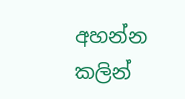අහන්න කලින්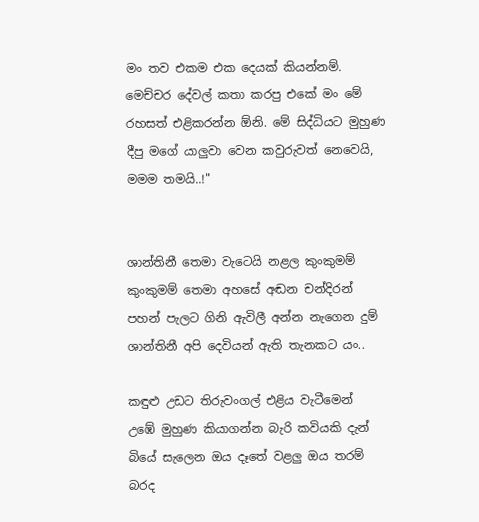මං තව එකම එක දෙයක් කියන්නම්. මෙච්චර දේවල් කතා කරපු එකේ මං මේ රහසත් එළිකරන්න ඕනි. මේ සිද්ධියට මුහුණ දීපු මගේ යාලුවා වෙන කවුරුවත් නෙවෙයි, මමම තමයි..!"


ශාන්තිනී තෙමා වැටෙයි නළල කුංකුමම්
කුංකුමම් තෙමා අහසේ අඬන චන්දිරන්
පහන් පැලට ගිනි ඇවිලී අන්න නැගෙන දුම්
ශාන්තිනී අපි දෙවියන් ඇති තැනකට යං..

කඳුළු උඩට තිරුවංගල් එළිය වැටීමෙන්
උඹේ මුහුණ කියාගන්න බැරි කවියකි දැන්
බියේ සැලෙන ඔය දෑතේ වළලු ඔය තරම්
බරද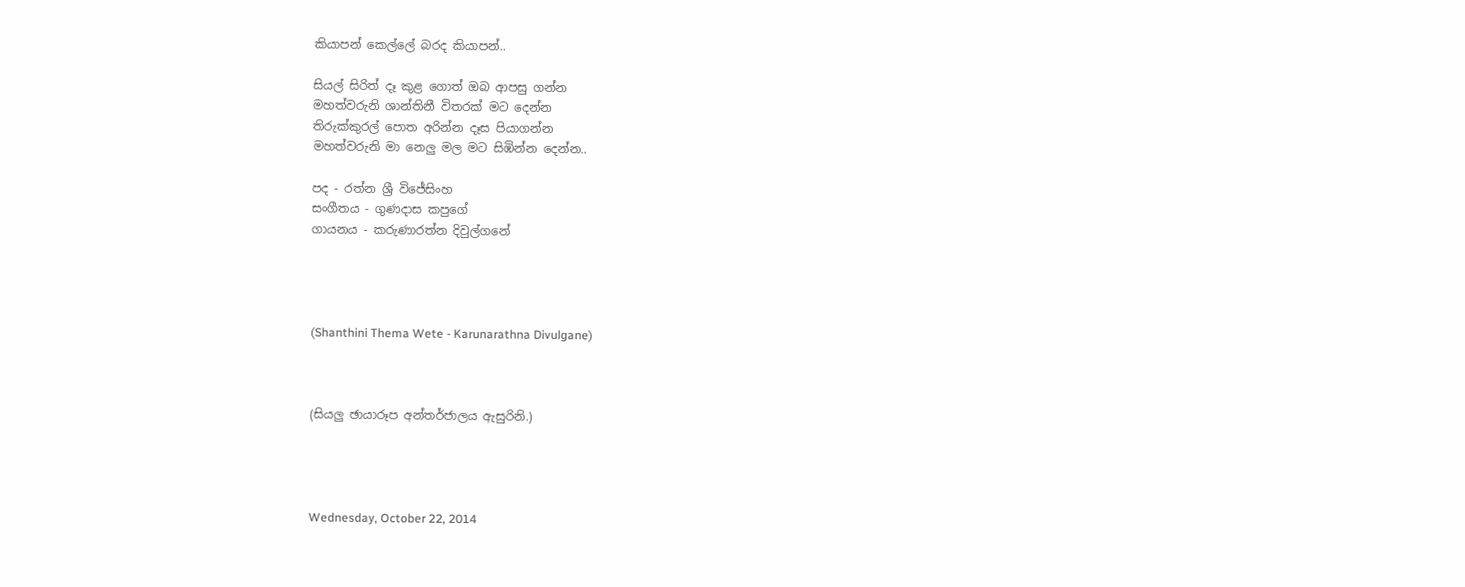කියාපන් කෙල්ලේ බරද කියාපන්..

සියල් සිරිත් දෑ කුළ ගොත් ඔබ ආපසු ගන්න
මහත්වරුනි ශාන්තිනී විතරක් මට දෙන්න
තිරුක්කුරල් පොත අරින්න දෑස පියාගන්න
මහත්වරුනි මා නෙලු මල මට සිඹින්න දෙන්න..

පද - රත්න ශ්‍රී විජේසිංහ
සංගීතය - ගුණදාස කපුගේ
ගායනය - කරුණාරත්න දිවුල්ගනේ




(Shanthini Thema Wete - Karunarathna Divulgane)



(සියලු ඡායාරූප අන්තර්ජාලය ඇසුරිනි.)




Wednesday, October 22, 2014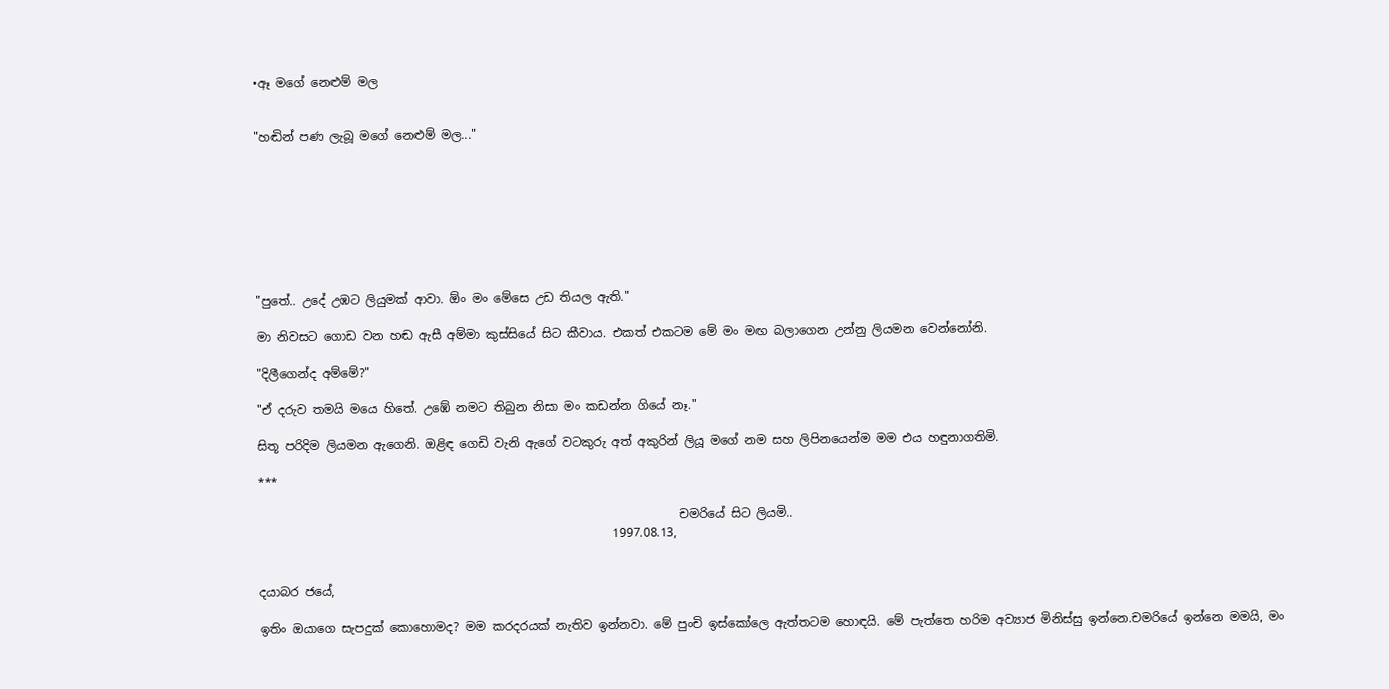•ඈ මගේ නෙළුම් මල


"හඬින් පණ ලැබූ මගේ නෙළුම් මල..."








"පුතේ.. උදේ උඹට ලියුමක් ආවා. ඕං මං මේසෙ උඩ තියල ඇති."

මා නිවසට ගොඩ වන හඬ ඇසී අම්මා කුස්සියේ සිට කීවාය. එකත් එකටම මේ මං මඟ බලාගෙන උන්නු ලියමන වෙන්නෝනි.

"දිලීගෙන්ද අම්මේ?"

"ඒ දරුව තමයි මයෙ හිතේ. උඹේ නමට තිබුන නිසා මං කඩන්න ගියේ නෑ."

සිතූ පරිදිම ලියමන ඇගෙනි. ඔළිඳ ගෙඩි වැනි ඇගේ වටකුරු අත් අකුරින් ලියූ මගේ නම සහ ලිපිනයෙන්ම මම එය හඳුනාගතිමි.

***

                                                                      චමරියේ සිට ලියමි..
                                                           1997.08.13,


දයාබර ජයේ,

ඉතිං ඔයාගෙ සැපදුක් කොහොමද? මම කරදරයක් නැතිව ඉන්නවා. මේ පුංචි ඉස්කෝලෙ ඇත්තටම හොඳයි. මේ පැත්තෙ හරිම අව්‍යාජ මිනිස්සු ඉන්නෙ.චමරියේ ඉන්නෙ මමයි, මං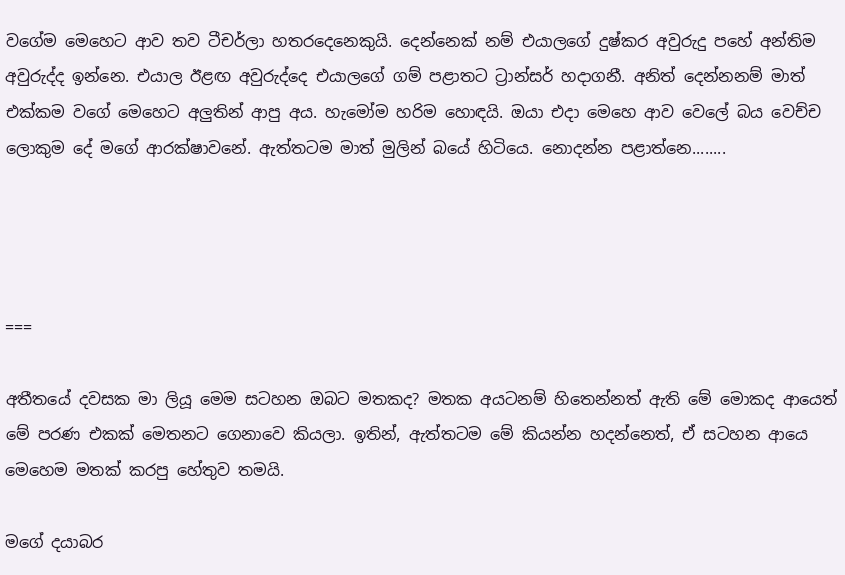වගේම මෙහෙට ආව තව ටීචර්ලා හතරදෙනෙකුයි. දෙන්නෙක් නම් එයාලගේ දුෂ්කර අවුරුදු පහේ අන්තිම අවුරුද්ද ඉන්නෙ. එයාල ඊළඟ අවුරුද්දෙ එයාලගේ ගම් පළාතට ට්‍රාන්සර් හදාගනී. අනිත් දෙන්නනම් මාත් එක්කම වගේ මෙහෙට අලුතින් ආපු අය. හැමෝම හරිම හොඳයි. ඔයා එදා මෙහෙ ආව වෙලේ බය වෙච්ච ලොකුම දේ මගේ ආරක්ෂාවනේ. ඇත්තටම මාත් මුලින් බයේ හිටියෙ. නොදන්න පළාත්නෙ........




===

අතීතයේ දවසක මා ලියූ මෙම සටහන ඔබට මතකද? මතක අයටනම් හිතෙන්නත් ඇති මේ මොකද ආයෙත් මේ පරණ එකක් මෙතනට ගෙනාවෙ කියලා. ඉතින්, ඇත්තටම මේ කියන්න හදන්නෙත්, ඒ සටහන ආයෙ මෙහෙම මතක් කරපු හේතුව තමයි.

මගේ දයාබර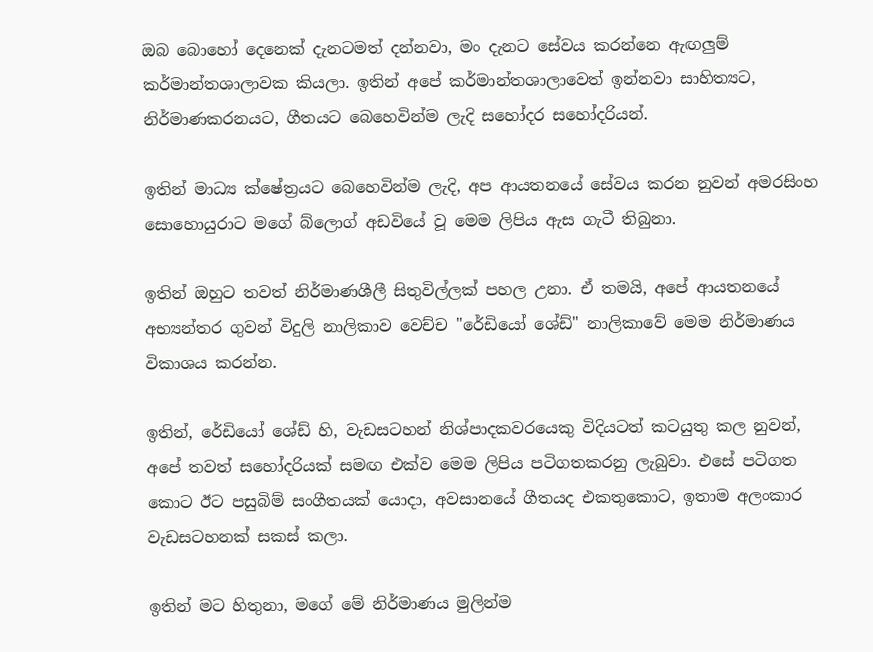ඔබ බොහෝ දෙනෙක් දැනටමත් දන්නවා, මං දැනට සේවය කරන්නෙ ඇඟලුම් කර්මාන්තශාලාවක කියලා. ඉතින් අපේ කර්මාන්තශාලාවෙත් ඉන්නවා සාහිත්‍යට, නිර්මාණකරනයට, ගීතයට බෙහෙවින්ම ලැදි සහෝදර සහෝදරියන්.

ඉතින් මාධ්‍ය ක්ෂේත්‍රයට බෙහෙවින්ම ලැදි, අප ආයතනයේ සේවය කරන නුවන් අමරසිංහ සොහොයුරාට මගේ බ්ලොග් අඩවියේ වූ මෙම ලිපිය ඇස ගැටී තිබුනා.

ඉතින් ඔහුට තවත් නිර්මාණශීලී සිතුවිල්ලක් පහල උනා. ඒ තමයි, අපේ ආයතනයේ අභ්‍යන්තර ගුවන් විදුලි නාලිකාව වෙච්ච "රේඩියෝ ශේඩ්" නාලිකාවේ මෙම නිර්මාණය විකාශය කරන්න.

ඉතින්, රේඩියෝ ශේඩ් හි, වැඩසටහන් නිශ්පාදකවරයෙකු විදියටත් කටයුතු කල නුවන්, අපේ තවත් සහෝදරියක් සමඟ එක්ව මෙම ලිපිය පටිගතකරනු ලැබුවා. එසේ පටිගත කොට ඊට පසුබිම් සංගීතයක් යොදා, අවසානයේ ගීතයද එකතුකොට, ඉතාම අලංකාර වැඩසටහනක් සකස් කලා.

ඉතින් මට හිතුනා, මගේ මේ නිර්මාණය මුලින්ම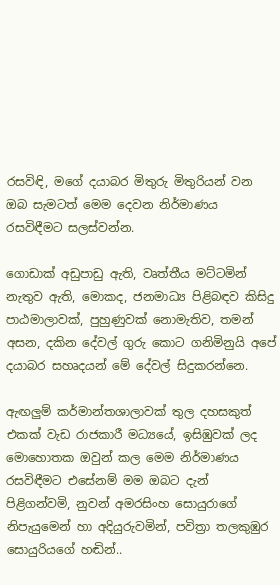රසවිඳි, මගේ දයාබර මිතුරු මිතුරියන් වන ඔබ සැමටත් මෙම දෙවන නිර්මාණය රසවිඳීමට සලස්වන්න.

ගොඩාක් අඩුපාඩු ඇති, වෘත්තීය මට්ටමින් නැතුව ඇති, මොකද, ජනමාධ්‍ය පිළිබඳව කිසිදු පාඨමාලාවක්, පුහුණුවක් නොමැතිව, තමන් අසන, දකින දේවල් ගුරු කොට ගනිමිනුයි අපේ දයාබර සහෘදයන් මේ දේවල් සිදුකරන්නෙ.

ඇඟලුම් කර්මාන්තශාලාවක් තුල දහසකුත් එකක් වැඩ රාජකාරී මධ්‍යයේ, ඉසිඹුවක් ලද මොහොතක ඔවුන් කල මෙම නිර්මාණය රසවිඳීමට එසේනම් මම ඔබට දැන් පිළිගන්වමි, නුවන් අමරසිංහ සොයුරාගේ නිපැයුමෙන් හා අදියුරුවමින්, පවිත්‍රා තලකුඹුර සොයුරියගේ හඬින්..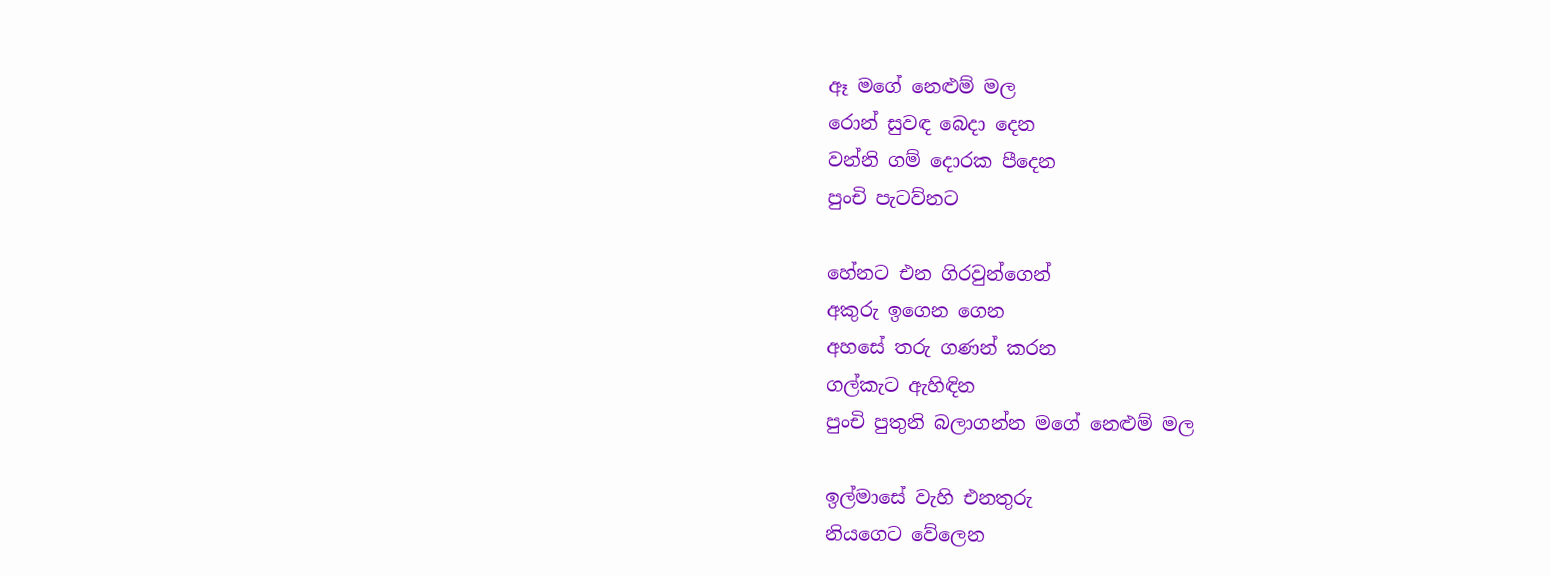ඈ මගේ නෙළුම් මල
රොන් සුවඳ බෙදා දෙන
වන්නි ගම් දොරක පීදෙන
පුංචි පැටව්නට

හේනට එන ගිරවුන්ගෙන්
අකුරු ඉගෙන ගෙන
අහසේ තරු ගණන් කරන
ගල්කැට ඇහිඳින
පුංචි පුතුනි බලාගන්න මගේ නෙළුම් මල

ඉල්මාසේ වැහි එනතුරු
නියගෙට වේලෙන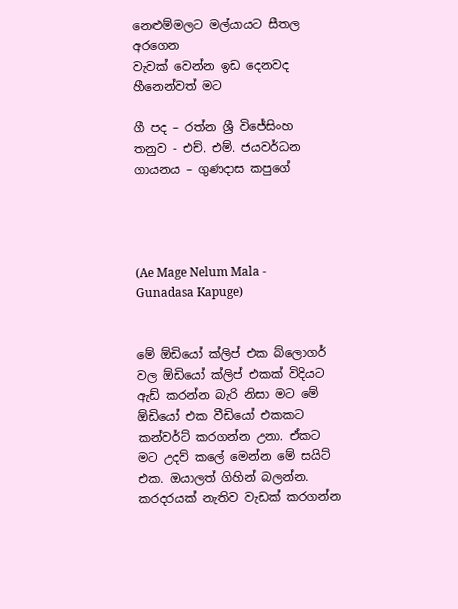නෙළුම්මලට මල්යායට සීතල අරගෙන
වැවක් වෙන්න ඉඩ දෙනවද හීනෙන්වත් මට

ගී පද – රත්න ශ්‍රී විජේසිංහ
තනුව - එච්. එම්. ජයවර්ධන
ගායනය – ගුණදාස කපුගේ




(Ae Mage Nelum Mala - Gunadasa Kapuge)


මේ ඕඩියෝ ක්ලිප් එක බ්ලොගර් වල ඕඩියෝ ක්ලිප් එකක් විදියට ඇඩ් කරන්න බැරි නිසා මට මේ ඕඩියෝ එක වීඩියෝ එකකට කන්වර්ට් කරගන්න උනා. ඒකට මට උදව් කලේ මෙන්න මේ සයිට් එක. ඔයාලත් ගිහින් බලන්න. කරදරයක් නැතිව වැඩක් කරගන්න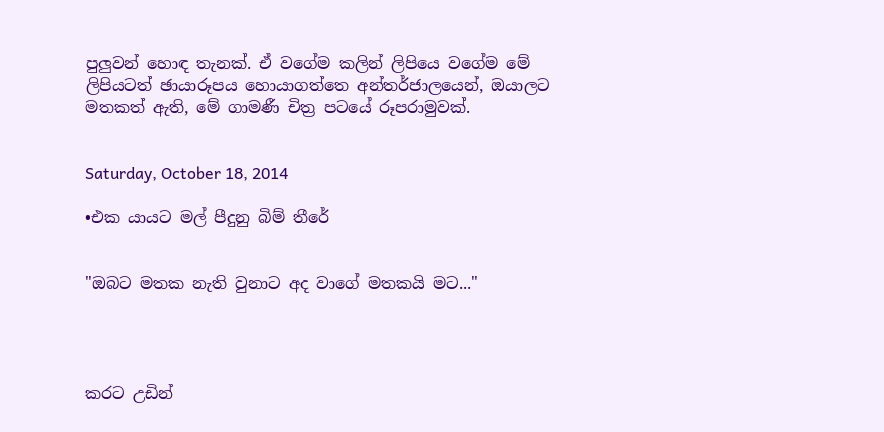පුලුවන් හොඳ තැනක්. ඒ වගේම කලින් ලිපියෙ වගේම මේ ලිපියටත් ඡායාරූපය හොයාගත්තෙ අන්තර්ජාලයෙන්, ඔයාලට මතකත් ඇති, මේ ගාමණී චිත්‍ර පටයේ රූපරාමුවක්.


Saturday, October 18, 2014

•එක යායට මල් පීදුනු බිම් තීරේ


"ඔබට මතක නැති වුනාට අද වාගේ මතකයි මට..."




කරට උඩින්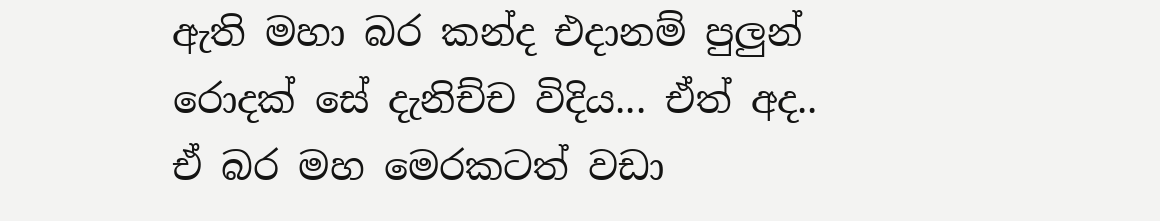ඇති මහා බර කන්ද එදානම් පුලුන් රොදක් සේ දැනිච්ච විදිය... ඒත් අද.. ඒ බර මහ මෙරකටත් වඩා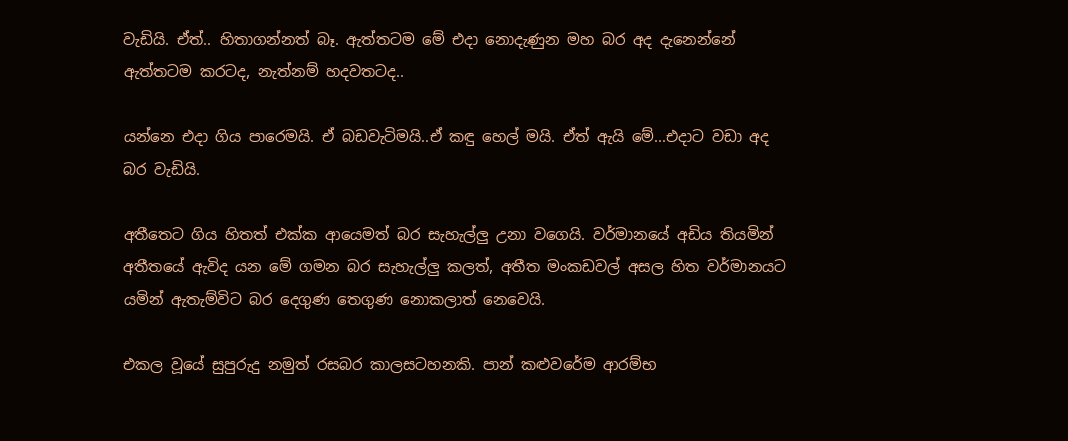වැඩියි. ඒත්.. හිතාගන්නත් බෑ. ඇත්තටම මේ එදා නොදැණුන මහ බර අද දැනෙන්නේ ඇත්තටම කරටද, නැත්නම් හදවතටද..

යන්නෙ එදා ගිය පාරෙමයි. ඒ බඩවැටිමයි..ඒ කඳු හෙල් මයි. ඒත් ඇයි මේ...එදාට වඩා අද බර වැඩියි.

අතීතෙට ගිය හිතත් එක්ක ආයෙමත් බර සැහැල්ලු උනා වගෙයි. වර්මානයේ අඩිය තියමින් අතීතයේ ඇවිද යන මේ ගමන බර සැහැල්ලු කලත්, අතීත මංකඩවල් අසල හිත වර්මානයට යමින් ඇතැම්විට බර දෙගුණ තෙගුණ නොකලාත් නෙවෙයි.

එකල වූයේ සුපුරුදු නමුත් රසබර කාලසටහනකි. පාන් කළුවරේම ආරම්භ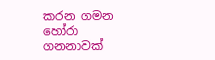කරන ගමන හෝරා ගනනාවක්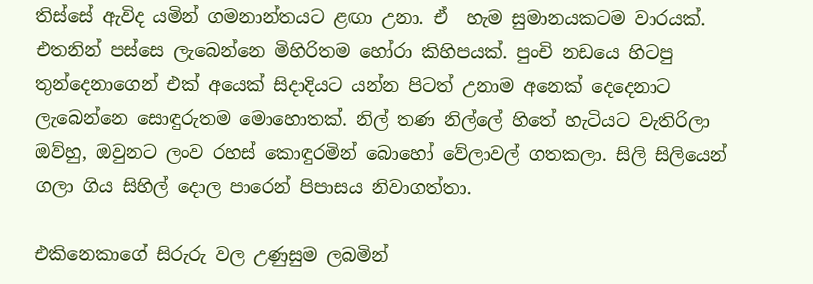තිස්සේ ඇවිද යමින් ගමනාන්තයට ළඟා උනා. ඒ  හැම සුමානයකටම වාරයක්. එතනින් පස්සෙ ලැබෙන්නෙ මිහිරිතම හෝරා කිහිපයක්. පුංචි නඩයෙ හිටපු තුන්දෙනාගෙන් එක් අයෙක් සිදාදියට යන්න පිටත් උනාම අනෙක් දෙදෙනාට ලැබෙන්නෙ සොඳුරුතම මොහොතක්. නිල් තණ නිල්ලේ හිතේ හැටියට වැතිරිලා ඔව්හු, ඔවුනට ලංව රහස් කොඳුරමින් බොහෝ වේලාවල් ගතකලා. සිලි සිලියෙන් ගලා ගිය සිහිල් දොල පාරෙන් පිපාසය නිවාගත්තා.

එකිනෙකාගේ සිරුරු වල උණුසුම ලබමින්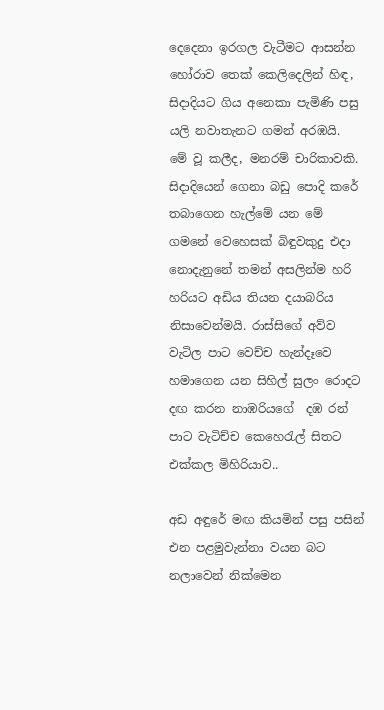දෙදෙනා ඉරගල වැටීමට ආසන්න හෝරාව තෙක් කෙලිදෙලින් හිඳ, සිදාදියට ගිය අනෙකා පැමිණි පසු යලි නවාතැනට ගමන් අරඹයි.  මේ වූ කලීද, මනරම් චාරිකාවකි. සිදාදියෙන් ගෙනා බඩු පොදි කරේ තබාගෙන හැල්මේ යන මේ ගමනේ වෙහෙසක් බිඳුවකුදු එදා නොදැනුනේ තමන් අසලින්ම හරි හරියට අඩිය තියන දයාබරිය නිසාවෙන්මයි. රාස්සිගේ අව්ව වැටිල පාට වෙච්ච හැන්දෑවෙ හමාගෙන යන සිහිල් සුලං රොදට දඟ කරන නාඹරියගේ  දඹ රන් පාට වැටිච්ච කෙහෙරැල් සිතට එක්කල මිහිරියාව..

අඩ අඳුරේ මඟ කියමින් පසු පසින් එන පළමුවැන්නා වයන බට නලාවෙන් නික්මෙන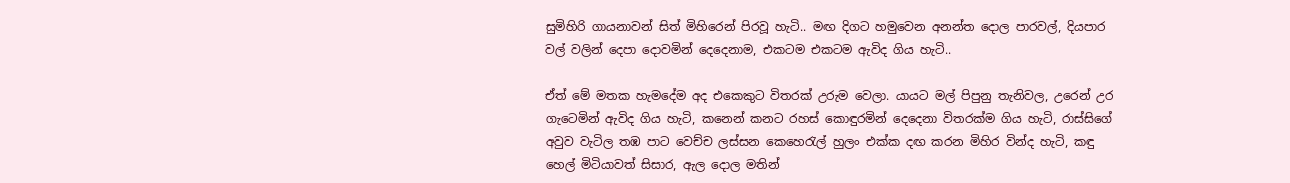සුමිහිරි ගායනාවන් සිත් මිහිරෙන් පිරවූ හැටි.. මඟ දිගට හමුවෙන අනන්ත දොල පාරවල්, දියපාර වල් වලින් දෙපා දොවමින් දෙදෙනාම, එකටම එකටම ඇවිද ගිය හැටි..

ඒත් මේ මතක හැමදේම අද එකෙකුට විතරක් උරුම වෙලා. යායට මල් පිපුනු තැනිවල, උරෙන් උර ගැටෙමින් ඇවිද ගිය හැටි, කනෙන් කනට රහස් කොඳුරමින් දෙදෙනා විතරක්ම ගිය හැටි, රාස්සිගේ අවුව වැටිල තඹ පාට වෙච්ච ලස්සන කෙහෙරැල් හුලං එක්ක දඟ කරන මිහිර වින්ද හැටි, කඳු හෙල් මිටියාවත් සිසාර, ඇල දොල මතින්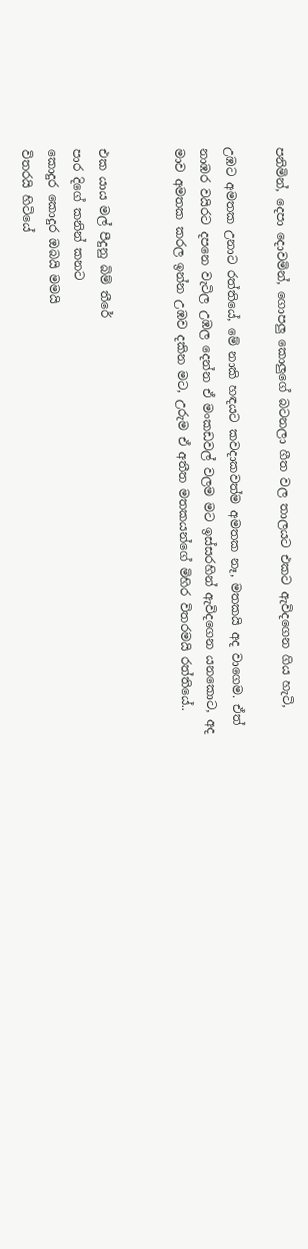පනිමින්, දෙපා දොවමින්, ගොපලු කොලුගේ බටනලා ගීත වල තාලයට එකට ඇවිදගෙන ගිය හැටි,

උඹට අමතක උනාට රත්තියේ, මේ නාකි හඳයට කවදාකවත්ම අමතක නෑ, මතකයි අද වාගෙම. ඒත් නාඹර වයිරට දපනෙ වැටිල උඹල දෙන්න ඒ මංකඩවල් වලම මට ඉස්සරහින් ඇවිදගෙන යනකොට, අද මාව අමතක කරල ඉන්න උඹව දකින මට, උරුම ඒ අතීත මතකයන්ගේ මිහිර විතරමයි රත්තියේ..


එක යාය මල් පීදුනු බිම් තීරේ
පාර දිගේ කනින් කනට
කොදුර කොදුර ඔබයි මමයි
විතරයි හිටියේ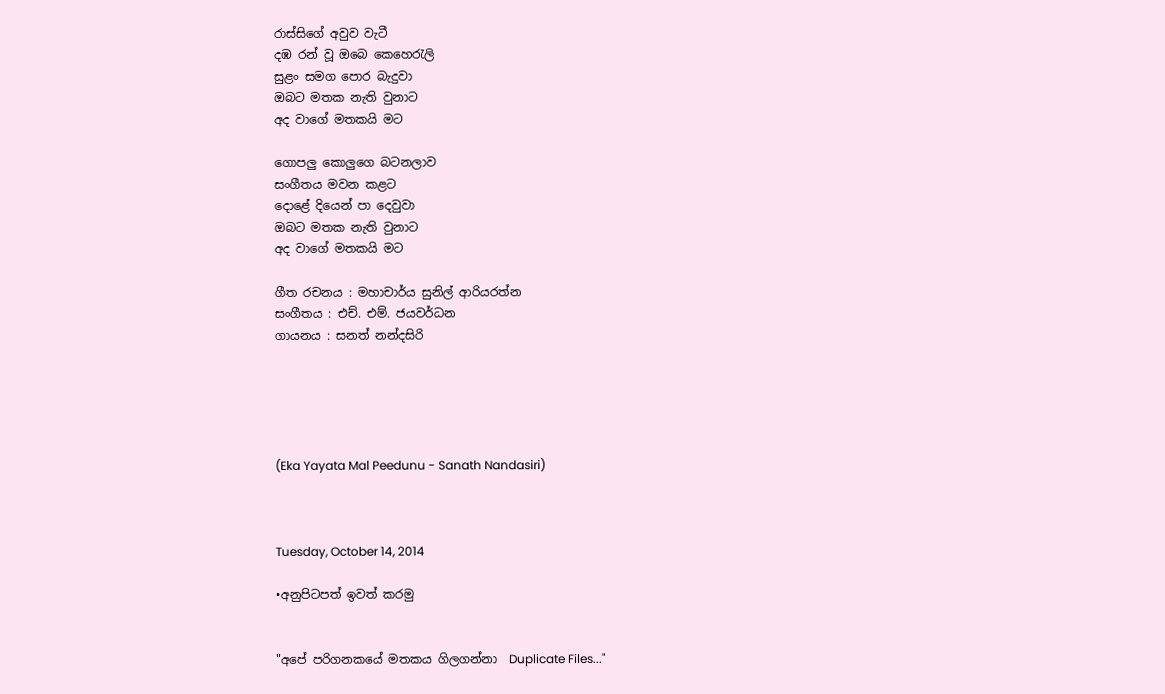රාස්සිගේ අවුව වැටී
දඹ රන් වූ ඔබෙ කෙහෙරැලි
සුළං සමග පොර බැදුවා
ඔබට මතක නැති වුනාට
අද වාගේ මතකයි මට

ගොපලු කොලුගෙ බටනලාව
සංගීතය මවන කළට
දොළේ දියෙන් පා දෙවුවා
ඔබට මතක නැති වුනාට
අද වාගේ මතකයි මට

ගීත රචනය : මහාචාර්ය සුනිල් ආරියරත්න
සංගීතය : එච්. එම්. ජයවර්ධන
ගායනය : සනත් නන්දසිරි





(Eka Yayata Mal Peedunu - Sanath Nandasiri)



Tuesday, October 14, 2014

•අනුපිටපත් ඉවත් කරමු


"අපේ පරිගනකයේ මතකය ගිලගන්නා  Duplicate Files..."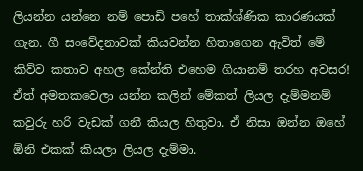ලියන්න යන්නෙ නම් පොඩි පහේ තාක්ශ්ණික කාරණයක් ගැන. ගී සංවේදනාවක් කියවන්න හිතාගෙන ඇවිත් මේ කිව්ව කතාව අහල කේන්ති එහෙම ගියානම් තරහ අවසර! ඒත් අමතකවෙලා යන්න කලින් මේකත් ලියල දැම්මනම් කවුරු හරි වැඩක් ගනී කියල හිතුවා. ඒ නිසා ඔන්න ඔහේ ඕනි එකක් කියලා ලියල දැම්මා.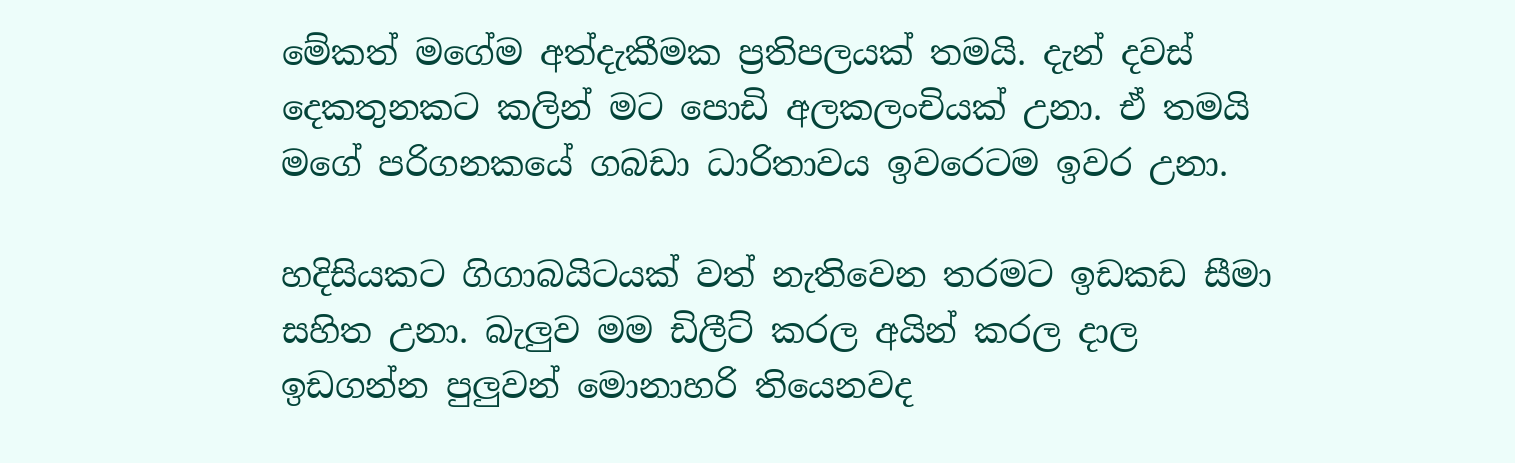මේකත් මගේම අත්දැකීමක ප්‍රතිපලයක් තමයි. දැන් දවස් දෙකතුනකට කලින් මට පොඩි අලකලංචියක් උනා. ඒ තමයි මගේ පරිගනකයේ ගබඩා ධාරිතාවය ඉවරෙටම ඉවර උනා.

හදිසියකට ගිගාබයිටයක් වත් නැතිවෙන තරමට ඉඩකඩ සීමා සහිත උනා. බැලුව මම ඩිලීට් කරල අයින් කරල දාල ඉඩගන්න පුලුවන් මොනාහරි තියෙනවද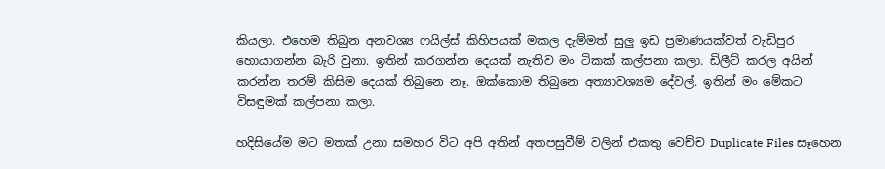කියලා. එහෙම තිබුන අනවශ්‍ය ෆයිල්ස් කිහිපයක් මකල දැම්මත් සුලු ඉඩ ප්‍රමාණයක්වත් වැඩිපුර හොයාගන්න බැරි වුනා. ඉතින් කරගන්න දෙයක් නැතිව මං ටිකක් කල්පනා කලා. ඩිලීට් කරල අයින් කරන්න තරම් කිසිම දෙයක් තිබුනෙ නෑ. ඔක්කොම තිබුනෙ අත්‍යාවශ්‍යම දේවල්. ඉතින් මං මේකට විසඳුමක් කල්පනා කලා.

හදිසියේම මට මතක් උනා සමහර විට අපි අතින් අතපසුවීම් වලින් එකතු වෙච්ච Duplicate Files සෑහෙන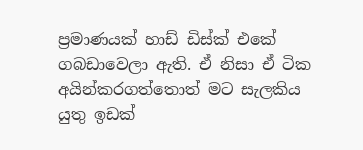ප්‍රමාණයක් හාඩ් ඩිස්ක් එකේ ගබඩාවෙලා ඇති. ඒ නිසා ඒ ටික අයින්කරගත්තොත් මට සැලකිය යුතු ඉඩක්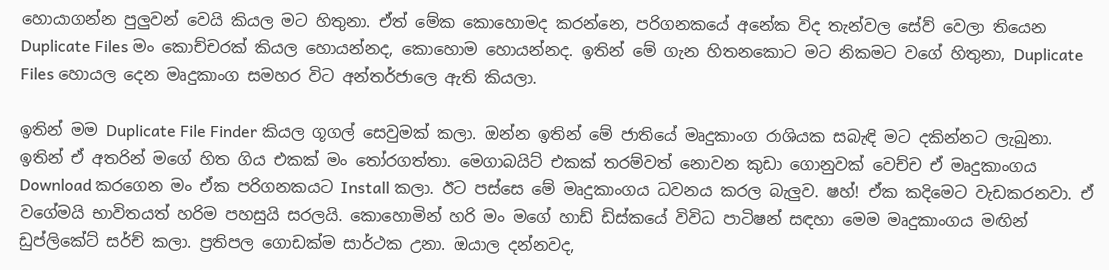හොයාගන්න පුලුවන් වෙයි කියල මට හිතුනා. ඒත් මේක කොහොමද කරන්නෙ, පරිගනකයේ අනේක විද තැන්වල සේව් වෙලා තියෙන Duplicate Files මං කොච්චරක් කියල හොයන්නද, කොහොම හොයන්නද. ඉතින් මේ ගැන හිතනකොට මට නිකමට වගේ හිතුනා, Duplicate Files හොයල දෙන මෘදුකාංග සමහර විට අන්තර්ජාලෙ ඇති කියලා.

ඉතින් මම Duplicate File Finder කියල ගූගල් සෙවුමක් කලා. ඔන්න ඉතින් මේ ජාතියේ මෘදුකාංග රාශියක සබැඳි මට දකින්නට ලැබුනා. ඉතින් ඒ අතරින් මගේ හිත ගිය එකක් මං තෝරගත්තා. මෙගාබයිට් එකක් තරම්වත් නොවන කුඩා ගොනුවක් වෙච්ච ඒ මෘදුකාංගය Download කරගෙන මං ඒක පරිගනකයට Install කලා. ඊට පස්සෙ මේ මෘදුකාංගය ධවනය කරල බැලුව. ෂහ්! ඒක කදිමෙට වැඩකරනවා. ඒ වගේමයි භාවිතයත් හරිම පහසුයි සරලයි. කොහොමින් හරි මං මගේ හාඩ් ඩිස්කයේ විවිධ පාටිෂන් සඳහා මෙම මෘදුකාංගය මඟින් ඩුප්ලිකේට් සර්ච් කලා. ප්‍රතිපල ගොඩක්ම සාර්ථක උනා. ඔයාල දන්නවද,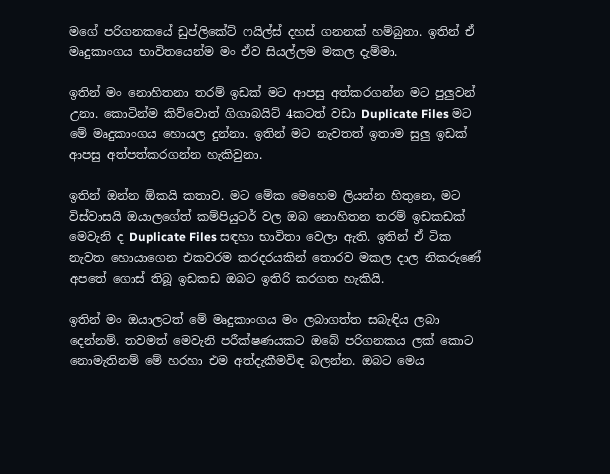මගේ පරිගනකයේ ඩුප්ලිකේට් ෆයිල්ස් දහස් ගනනක් හම්බුනා. ඉතින් ඒ මෘදුකාංගය භාවිතයෙන්ම මං ඒව සියල්ලම මකල දැම්මා.

ඉතින් මං නොහිතනා තරම් ඉඩක් මට ආපසු අත්කරගන්න මට පුලුවන් උනා. කොටින්ම කිව්වොත් ගිගාබයිට් 4කටත් වඩා Duplicate Files මට මේ මෘදුකාංගය හොයල දුන්නා. ඉතින් මට නැවතත් ඉතාම සුලු ඉඩක් ආපසු අත්පත්කරගන්න හැකිවුනා.

ඉතින් ඔන්න ඕකයි කතාව. මට මේක මෙහෙම ලියන්න හිතුනෙ, මට විස්වාසයි ඔයාලගේත් කම්පියුටර් වල ඔබ නොහිතන තරම් ඉඩකඩක් මෙවැනි ද Duplicate Files සඳහා භාවිතා වෙලා ඇති. ඉතින් ඒ ටික නැවත හොයාගෙන එකවරම කරදරයකින් තොරව මකල දාල නිකරුණේ අපතේ ගොස් තිබූ ඉඩකඩ ඔබට ඉතිරි කරගත හැකියි.

ඉතින් මං ඔයාලටත් මේ මෘදුකාංගය මං ලබාගත්ත සබැඳිය ලබා දෙන්නම්. තවමත් මෙවැනි පරීක්ෂණයකට ඔබේ පරිගනකය ලක් කොට නොමැතිනම් මේ හරහා එම අත්දැකීමවිඳ බලන්න. ඔබට මෙය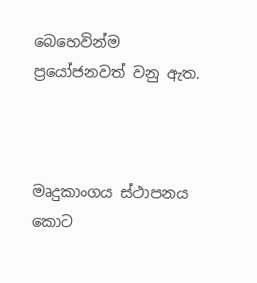බෙහෙවින්ම ප්‍රයෝජනවත් වනු ඇත.



මෘදුකාංගය ස්ථාපනය කොට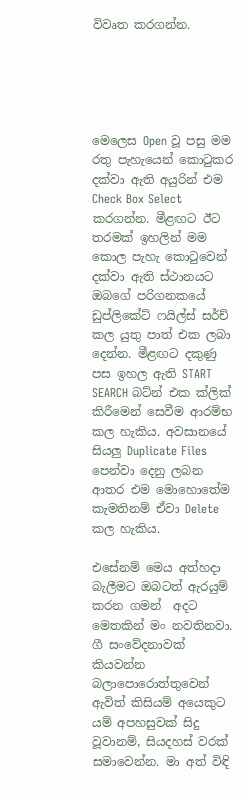විවෘත කරගන්න.





මෙලෙස Open වූ පසු මම රතු පැහැයෙන් කොටුකර දක්වා ඇති අයුරින් එම Check Box Select කරගන්න. මීළඟට ඊට තරමක් ඉහලින් මම කොල පැහැ කොටුවෙන් දක්වා ඇති ස්ථානයට ඔබගේ පරිගනකයේ ඩුප්ලිකේට් ෆයිල්ස් සර්ච් කල යුතු පාත් එක ලබා දෙන්න. මීළඟට දකුණු පස ඉහල ඇති START SEARCH බට්න් එක ක්ලික් කිරීමෙන් සෙවීම ආරම්භ කල හැකිය. අවසානයේ සියලු Duplicate Files පෙන්වා දෙනු ලබන ආතර එම මොහොතේම කැමතිනම් ඒවා Delete කල හැකිය.

එසේනම් මෙය අත්හදා බැලීමට ඔබටත් ඇරයුම් කරන ගමන්  අදට මෙතකින් මං නවතිනවා. ගී සංවේදනාවක් කියවන්න බලාපොරොත්තුවෙන් ඇවිත් කිසියම් අයෙකුට යම් අපහසුවක් සිදු වූවානම්, සියදහස් වරක් සමාවෙන්න. මා අත් විඳි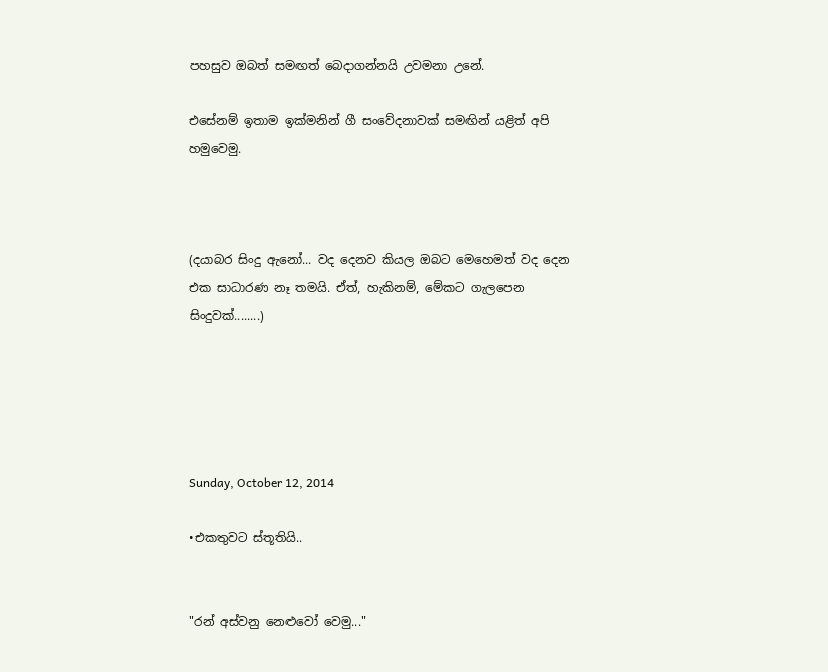පහසුව ඔබත් සමඟත් බෙදාගන්නයි උවමනා උනේ.

එසේනම් ඉතාම ඉක්මනින් ගී සංවේදනාවක් සමඟින් යළිත් අපි හමුවෙමු.



(දයාබර සිංදු ඇනෝ... වද දෙනව කියල ඔබට මෙහෙමත් වද දෙන එක සාධාරණ නෑ තමයි. ඒත්, හැකිනම්, මේකට ගැලපෙන සිංදුවක්........)





Sunday, October 12, 2014

•එකතුවට ස්තූතියි..


"රන් අස්වනු නෙළුවෝ වෙමු..."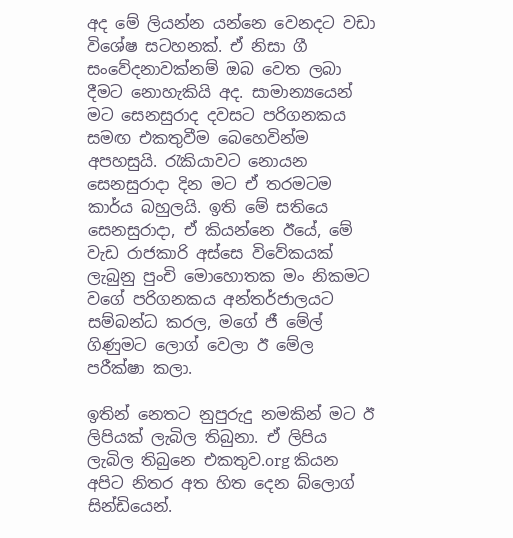අද මේ ලියන්න යන්නෙ වෙනදට වඩා විශේෂ සටහනක්. ඒ නිසා ගී සංවේදනාවක්නම් ඔබ වෙත ලබා දීමට නොහැකියි අද. සාමාන්‍යයෙන් මට සෙනසුරාද දවසට පරිගනකය සමඟ එකතුවීම බෙහෙවින්ම අපහසුයි. රැකියාවට නොයන සෙනසුරාදා දින මට ඒ තරමටම කාර්ය බහුලයි. ඉති මේ සතියෙ සෙනසුරාදා, ඒ කියන්නෙ ඊයේ, මේ වැඩ රාජකාරි අස්සෙ විවේකයක් ලැබුනු පුංචි මොහොතක මං නිකමට වගේ පරිගනකය අන්තර්ජාලයට සම්බන්ධ කරල, මගේ ජී මේල් ගිණුමට ලොග් වෙලා ඊ මේල පරීක්ෂා කලා.

ඉතින් නෙතට නුපුරුදු නමකින් මට ඊ ලිපියක් ලැබිල තිබුනා. ඒ ලිපිය ලැබිල තිබුනෙ එකතුව.org කියන අපිට නිතර අත හිත දෙන බ්ලොග් සින්ඩියෙන්.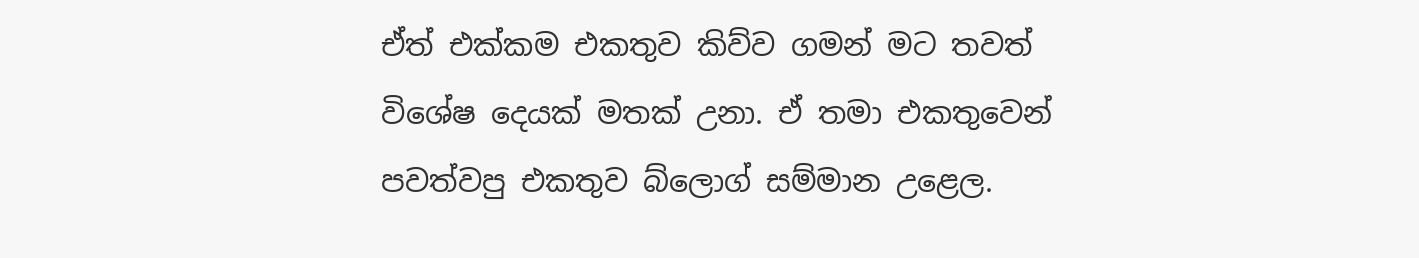ඒත් එක්කම එකතුව කිව්ව ගමන් මට තවත් විශේෂ දෙයක් මතක් උනා. ඒ තමා එකතුවෙන් පවත්වපු එකතුව බ්ලොග් සම්මාන උළෙල.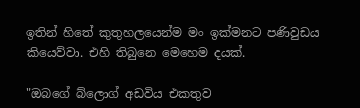ඉතින් හිතේ කුතුහලයෙන්ම මං ඉක්මනට පණිවුඩය කියෙව්වා. එහි තිබුනෙ මෙහෙම දයක්.

"ඔබගේ බ්ලොග් අඩවිය එකතුව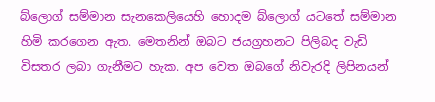බ්ලොග් සම්මාන සැනකෙලියෙහි හොදම බ්ලොග් යටතේ සම්මාන හිමි කරගෙන ඇත. මෙතනින් ඔබට ජයග්‍රහනට පිලිබද වැඩි විසතර ලබා ගැනීමට හැක. අප වෙත ඔබගේ නිවැරදි ලිපිනයන්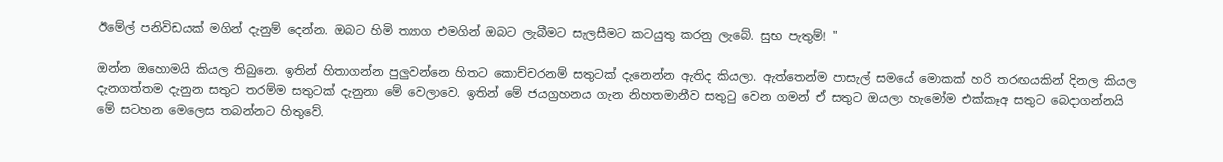ඊමේල් පනිවිඩයක් මගින් දැනුම් දෙන්න. ඔබට හිමි ත්‍යාග එමගින් ඔබට ලැබීමට සැලසීමට කටයුතු කරනු ලැබේ. සුභ පැතුම්! "

ඔන්න ඔහොමයි කියල තිබුනෙ. ඉතින් හිතාගන්න පුලුවන්නෙ හිතට කොච්චරනම් සතුටක් දැනෙන්න ඇතිද කියලා. ඇත්තෙන්ම පාසැල් සමයේ මොකක් හරි තරඟයකින් දිනල කියල දැනගත්තම දැනුන සතුට තරම්ම සතුටක් දැනුනා මේ වෙලාවෙ. ඉතින් මේ ජයග්‍රහනය ගැන නිහතමානීව සතුටු වෙන ගමන් ඒ සතුට ඔයලා හැමෝම එක්කෑඅ සතුට බෙදාගන්නයි මේ සටහන මෙලෙස තබන්නට හිතුවේ.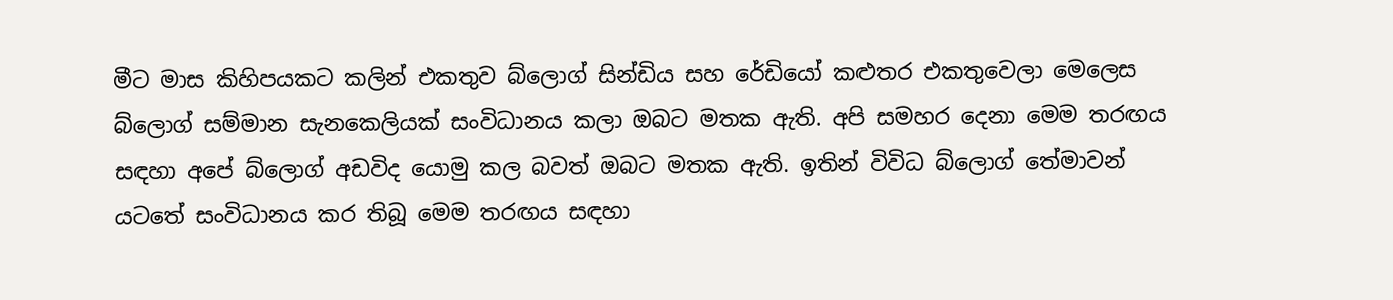මීට මාස කිහිපයකට කලින් එකතුව බ්ලොග් සින්ඩිය සහ රේඩියෝ කළුතර එකතුවෙලා මෙලෙස බ්ලොග් සම්මාන සැනකෙලියක් සංවිධානය කලා ඔබට මතක ඇති. අපි සමහර දෙනා මෙම තරඟය සඳහා අපේ බ්ලොග් අඩවිද යොමු කල බවත් ඔබට මතක ඇති. ඉතින් විවිධ බ්ලොග් තේමාවන් යටතේ සංවිධානය කර තිබූ මෙම තරඟය සඳහා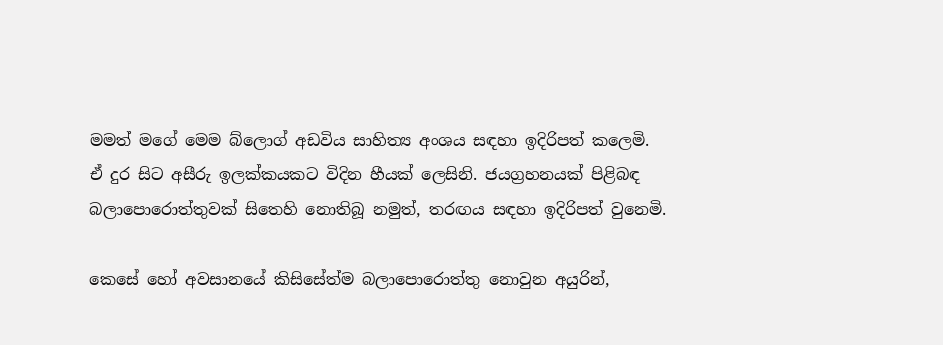මමත් මගේ මෙම බ්ලොග් අඩවිය සාහිත්‍ය අංශය සඳහා ඉදිරිපත් කලෙමි. ඒ දුර සිට අසීරු ඉලක්කයකට විදින හීයක් ලෙසිනි. ජයග්‍රහනයක් පිළිබඳ බලාපොරොත්තුවක් සිතෙහි නොතිබූ නමුත්, තරඟය සඳහා ඉදිරිපත් වුනෙමි.

කෙසේ හෝ අවසානයේ කිසිසේත්ම බලාපොරොත්තු නොවුන අයුරින්,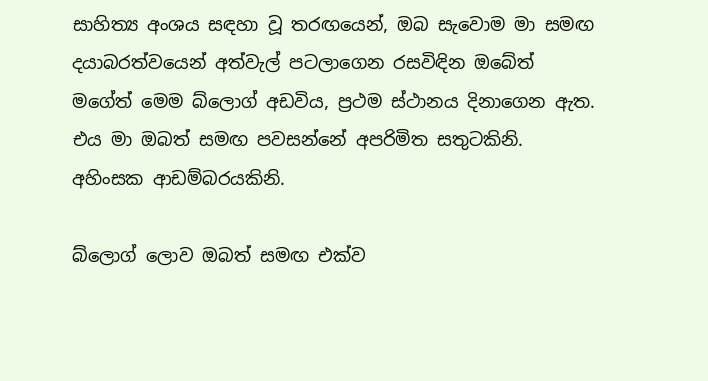සාහිත්‍ය අංශය සඳහා වූ තරඟයෙන්, ඔබ සැවොම මා සමඟ දයාබරත්වයෙන් අත්වැල් පටලාගෙන රසවිඳින ඔබේත් මගේත් මෙම බ්ලොග් අඩවිය, ප්‍රථම ස්ථානය දිනාගෙන ඇත. එය මා ඔබත් සමඟ පවසන්නේ අපරිමිත සතුටකිනි. අහිංසක ආඩම්බරයකිනි.

බ්ලොග් ලොව ඔබත් සමඟ එක්ව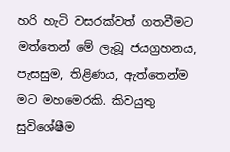හරි හැටි වසරක්වත් ගතවීමට මත්තෙන් මේ ලැබූ ජයග්‍රහනය, පැසසුම, තිළිණය, ඇත්තෙන්ම මට මහමෙරකි. කිවයුතු සුවිශේෂීම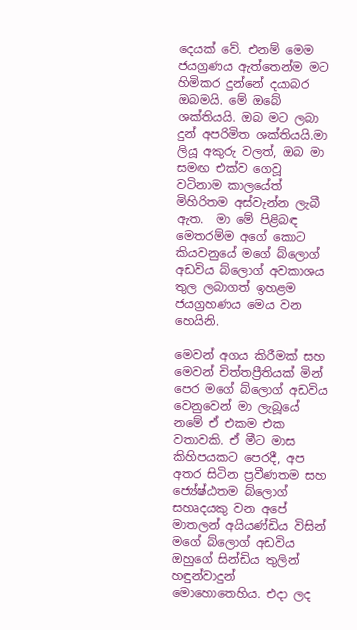දෙයක් වේ. එනම් මෙම ජයග්‍රණය ඇත්තෙන්ම මට හිමිකර දුන්නේ දයාබර ඔබමයි. මේ ඔබේ ශක්තියයි. ඔබ මට ලබා දුන් අපරිමිත ශක්තියයි.මා ලියූ අකුරු වලත්, ඔබ මා සමඟ එක්ව ගෙවූ වටිනාම කාලයේත් මිහිරිතම අස්වැන්න ලැබී ඇත.  මා මේ පිළිබඳ මෙතරම්ම අගේ කොට කියවනුයේ මගේ බ්ලොග් අඩවිය බ්ලොග් අවකාශය තුල ලබාගත් ඉහළම ජයග්‍රහණය මෙය වන හෙයිනි.

මෙවන් අගය කිරීමක් සහ මෙවන් චිත්තප්‍රීතියක් මින් පෙර මගේ බ්ලොග් අඩවිය වෙනුවෙන් මා ලැබූයේ නමේ ඒ එකම එක වතාවකි. ඒ මීට මාස කිහිපයකට පෙරදී, අප අතර සිටින ප්‍රවීණතම සහ ජ්‍යේෂ්ඨතම බ්ලොග් සහෘදයකු වන අපේ මාතලන් අයියණ්ඩිය විසින් මගේ බ්ලොග් අඩවිය ඔහුගේ සින්ඩිය තුලින් හඳුන්වාදුන් මොහොතෙහිය. එදා ලද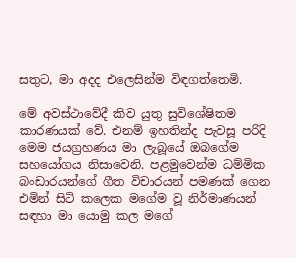සතුට, මා අදද එලෙසින්ම විඳගත්තෙමි.

මේ අවස්ථාවේදී කිව යුතු සුවිශේෂිතම කාරණයක් වේ. එනම් ඉහතින්ද පැවසූ පරිදි මෙම ජයග්‍රහණය මා ලැබූයේ ඔබගේම සහයෝගය නිසාවෙනි. පළමුවෙන්ම ධම්මික බංඩාරයන්ගේ ගීත විචාරයන් පමණක් ගෙන එමින් සිටි කලෙක මගේම වූ නිර්මාණයන් සඳහා මා යොමු කල මගේ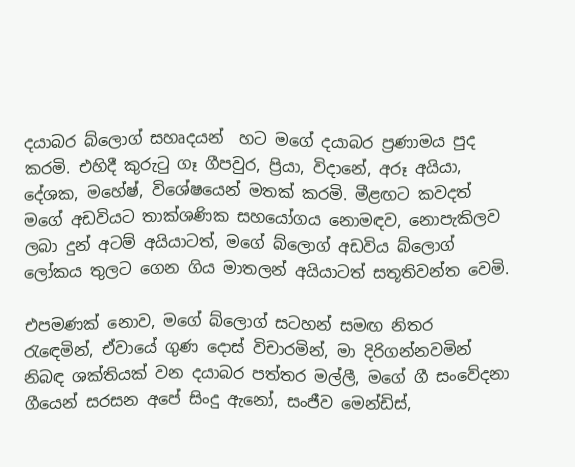දයාබර බ්ලොග් සහෘදයන්  හට මගේ දයාබර ප්‍රණාමය පුද කරමි. එහිදී කුරුටු ගෑ ගීපවුර, ප්‍රියා, විදානේ, අරූ අයියා, දේශක, මහේෂ්, විශේෂයෙන් මතක් කරමි. මීළඟට කවදත් මගේ අඩවියට තාක්ශණික සහයෝගය නොමඳව, නොපැකිලව ලබා දුන් අටම් අයියාටත්, මගේ බ්ලොග් අඩවිය බ්ලොග් ලෝකය තුලට ගෙන ගිය මාතලන් අයියාටත් සතූතිවන්ත වෙමි.

එපමණක් නොව, මගේ බ්ලොග් සටහන් සමඟ නිතර රැඳෙමින්, ඒවායේ ගුණ දොස් විචාරමින්, මා දිරිගන්නවමින් නිබඳ ශක්තියක් වන දයාබර පත්තර මල්ලී, මගේ ගී සංවේදනා ගීයෙන් සරසන අපේ සිංදු ඇනෝ, සංජීව මෙන්ඩිස්,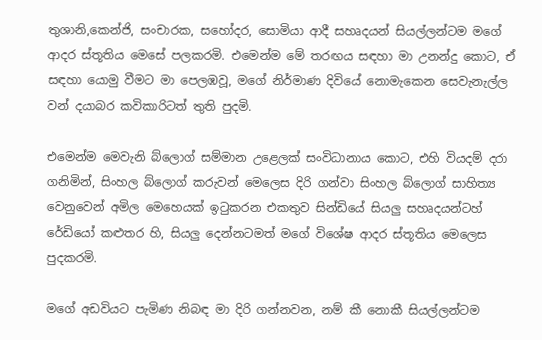තුශානි,කෙන්ජි, සංචාරක, සහෝදර, සොමියා ආදී සහෘදයන් සියල්ලන්ටම මගේ ආදර ස්තූතිය මෙසේ පලකරමි. එමෙන්ම මේ තරඟය සඳහා මා උනන්දු කොට, ඒ සඳහා යොමු වීමට මා පෙලඹවූ, මගේ නිර්මාණ දිවියේ නොමැකෙන සෙවැනැල්ල වන් දයාබර කවිකාරිටත් තුති පුදමි.

එමෙන්ම මෙවැනි බ්ලොග් සම්මාන උළෙලක් සංවිධානාය කොට, එහි වියදම් දරා ගනිමින්, සිංහල බ්ලොග් කරුවන් මෙලෙස දිරි ගන්වා සිංහල බ්ලොග් සාහිත්‍ය වෙනුවෙන් අමිල මෙහෙයක් ඉටුකරන එකතුව සින්ඩියේ සියලු සහෘදයන්ටහ් රේඩියෝ කළුතර හි, සියලු දෙන්නටමත් මගේ විශේෂ ආදර ස්තූතිය මෙලෙස පුදකරමි.

මගේ අඩවියට පැමිණ නිබඳ මා දිරි ගන්නවන, නම් කී නොකී සියල්ලන්ටම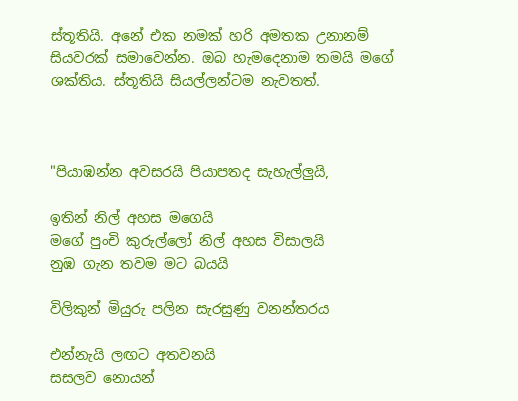ස්තූතියි. අනේ එක නමක් හරි අමතක උනානම් සියවරක් සමාවෙන්න. ඔබ හැමදෙනාම තමයි මගේ ශක්තිය. ස්තූතියි සියල්ලන්ටම නැවතත්.



"පියාඹන්න අවසරයි පියාපතද සැහැල්ලුයි,

ඉතින් නිල් අහස මගෙයි
මගේ පුංචි කුරුල්ලෝ නිල් අහස විසාලයි
නුඹ ගැන තවම මට බයයි

විලිකුන් මියුරු පලින සැරසුණු වනන්තරය

එන්නැයි ලඟට අතවනයි
සසලව නොයන්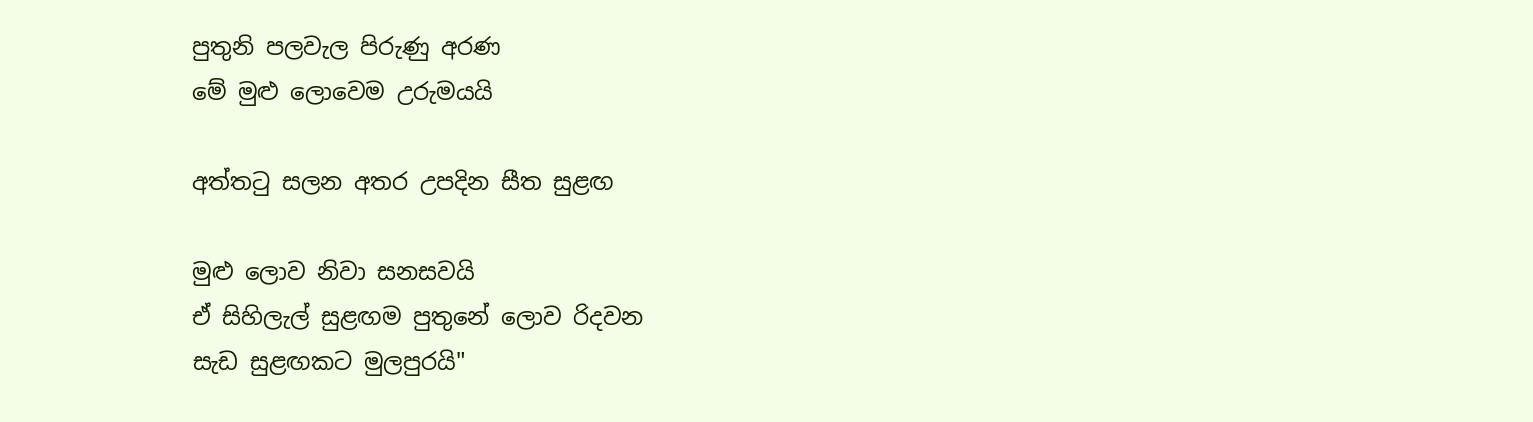පුතුනි පලවැල පිරුණු අරණ
මේ මුළු ලොවෙම උරුමයයි

අත්ත‍ටු සලන අතර උපදින සීත සුළඟ

මුළු ලොව නිවා සනසවයි
ඒ සිහිලැල් සුළඟම පුතුනේ ලොව රිදවන
සැඩ සුළඟකට මුලපුරයි"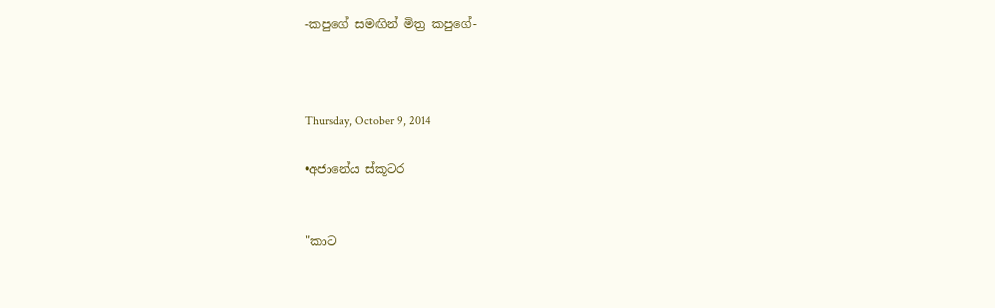-කපුගේ සමඟින් මිත්‍ර කපුගේ-



Thursday, October 9, 2014

•අජානේය ස්කූටර


"කාට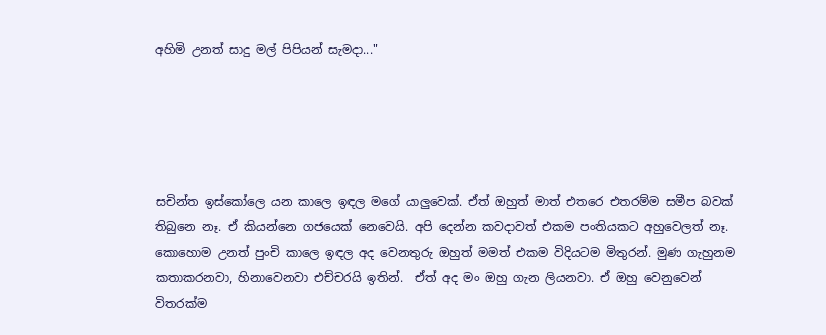අහිමි උනත් සාදු මල් පිපියන් සැමදා..."





සචින්ත ඉස්කෝලෙ යන කාලෙ ඉඳල මගේ යාලුවෙක්. ඒත් ඔහුත් මාත් එතරෙ එතරම්ම සමීප බවක් තිබුනෙ නෑ. ඒ කියන්නෙ ගජයෙක් නෙවෙයි. අපි දෙන්න කවදාවත් එකම පංතියකට අහුවෙලත් නෑ. කොහොම උනත් පුංචි කාලෙ ඉඳල අද වෙනතුරු ඔහුත් මමත් එකම විදියටම මිතුරන්. මුණ ගැහුනම කතාකරනවා, හිනාවෙනවා එච්චරයි ඉතින්.  ඒත් අද මං ඔහු ගැන ලියනවා. ඒ ඔහු වෙනුවෙන් විතරක්ම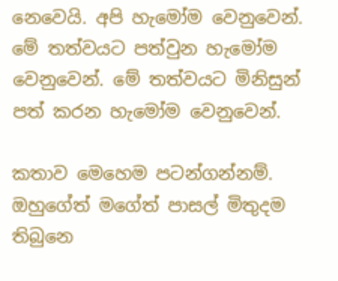නෙවෙයි. අපි හැමෝම වෙනුවෙන්. මේ තත්වයට පත්වුන හැමෝම වෙනුවෙන්. මේ තත්වයට මිනිසුන් පත් කරන හැමෝම වෙනුවෙන්.

කතාව මෙහෙම පටන්ගන්නම්. ඔහුගේත් මගේත් පාසල් මිතුදම තිබුනෙ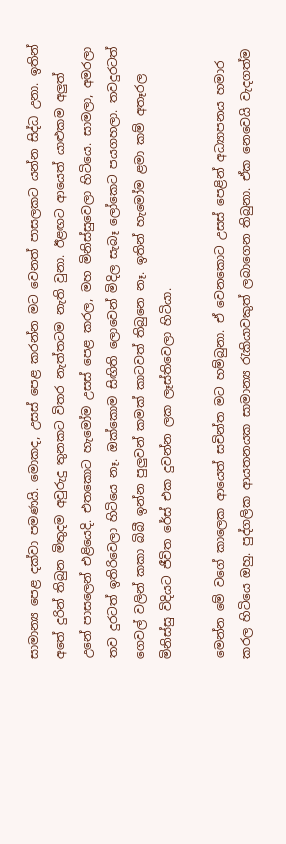සාමාන්‍ය පෙළ දක්වා පමණයි. මොකද, උසස් පෙළ කරන්න මට වෙනත් පාසලකට යන්න සිද්ධ උනා. ඉතින් අතේ දුරින් තිබුන මිතුදම අවුරුදු තුනකට විතර නැත්තටම නැති වුනා. ඊළඟට ආයෙත් යාළුකම අලුත් උනේ පාසලෙන් එළියෙදි. එතකොට හැමෝම උසස් පෙළ කරල, මහ මිනිස්සුවෙලා හිටියෙ. සාමලා, අමරලා තව දුරටත් ඉතිරිවෙලා හිටියෙ නෑ. ඔක්කොම සිඟිති ලොවෙන් මිදිල සැබෑ ලෝකෙට පයගහලා. තවදුරටත් ගෙවල් වලින් කකා බිබී ඉන්න පුලුවන් කමක් කාටවත් තිබුනෙ නෑ. ඉතින් හැමෝම ළමා කම් අතෑරල මිනිස්සු විදියට ජීවිත රේස් එක දුවන්න ලක ලෑස්තිවෙලා හිටියා.

මෙන්න මේ වගේ කාලෙක ආයෙත් සචින්ත මට හම්බුනා. ඒ වෙනකොට උසස් පෙළින් අධ්‍යාපනය හමාර කරල හිටියෙ ඔහු. පුද්ගලික ආයතනයක සාමාන්‍ය රැකියාවකුත් ලබාගෙන තිබුනා. ඒක නෙවෙයි වැදගත්ම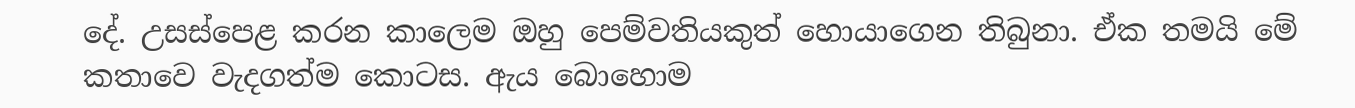දේ. උසස්පෙළ කරන කාලෙම ඔහු පෙම්වතියකුත් හොයාගෙන තිබුනා. ඒක තමයි මේ කතාවෙ වැදගත්ම කොටස. ඇය බොහොම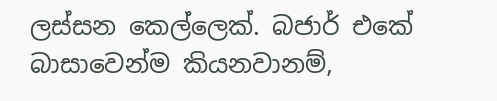ලස්සන කෙල්ලෙක්. බජාර් එකේ බාසාවෙන්ම කියනවානම්,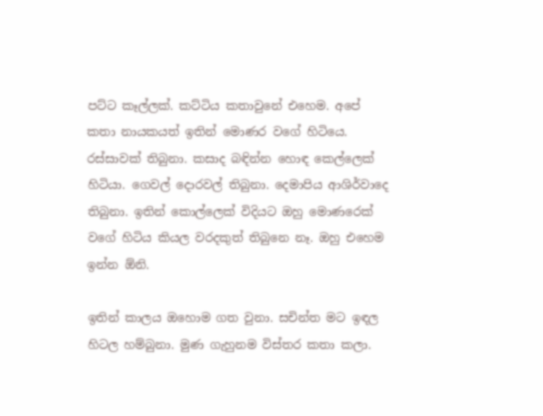පට්ට කෑල්ලක්. කට්ටිය කතාවුනේ එහෙම. අපේ කතා නායකයත් ඉතින් මොණර වගේ හිටියෙ. රස්සාවක් තිබුනා. කසාද බඳින්න හොඳ කෙල්ලෙක් හිටියා. ගෙවල් දොරවල් තිබුනා. දෙමාපිය ආශිර්වාදෙ තිබුනා. ඉතින් කොල්ලෙක් විදියට ඔහු මොණරෙක් වගේ හිටිය කියල වරදකුත් තිබුනෙ නෑ. ඔහු එහෙම ඉන්න ඕනි.

ඉතින් කාලය ඔහොම ගත වුනා. සචින්ත මට ඉඳල හිටල හම්බුනා. මුණ ගැහුනම විස්තර කතා කලා.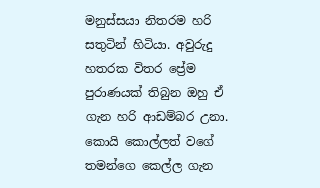මනුස්සයා නිතරම හරි සතුටින් හිටියා. අවුරුදු හතරක විතර ප්‍රේම පුරාණයක් තිබුන ඔහු ඒ ගැන හරි ආඩම්බර උනා. කොයි කොල්ලත් වගේ තමන්ගෙ කෙල්ල ගැන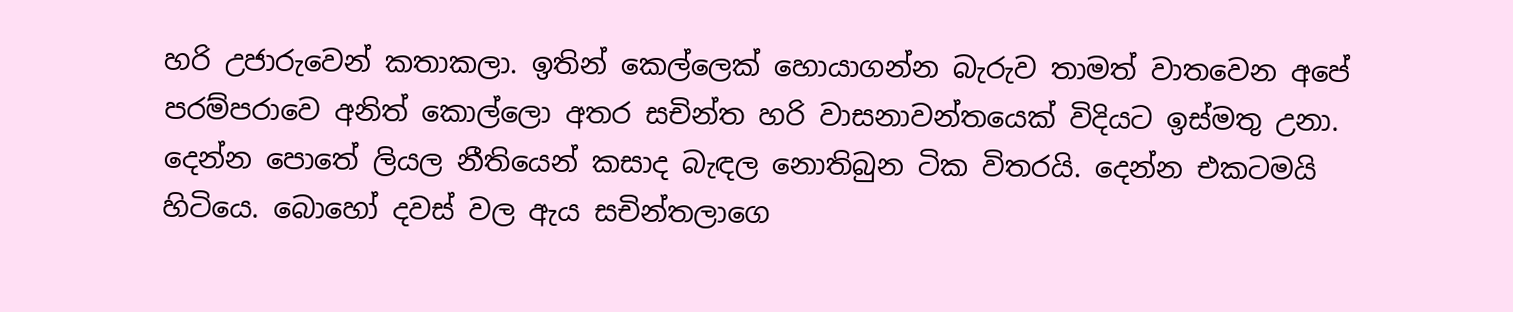හරි උජාරුවෙන් කතාකලා. ඉතින් කෙල්ලෙක් හොයාගන්න බැරුව තාමත් වාතවෙන අපේ පරම්පරාවෙ අනිත් කොල්ලො අතර සචින්ත හරි වාසනාවන්තයෙක් විදියට ඉස්මතු උනා. දෙන්න පොතේ ලියල නීතියෙන් කසාද බැඳල නොතිබුන ටික විතරයි. දෙන්න එකටමයි හිටියෙ. බොහෝ දවස් වල ඇය සචින්තලාගෙ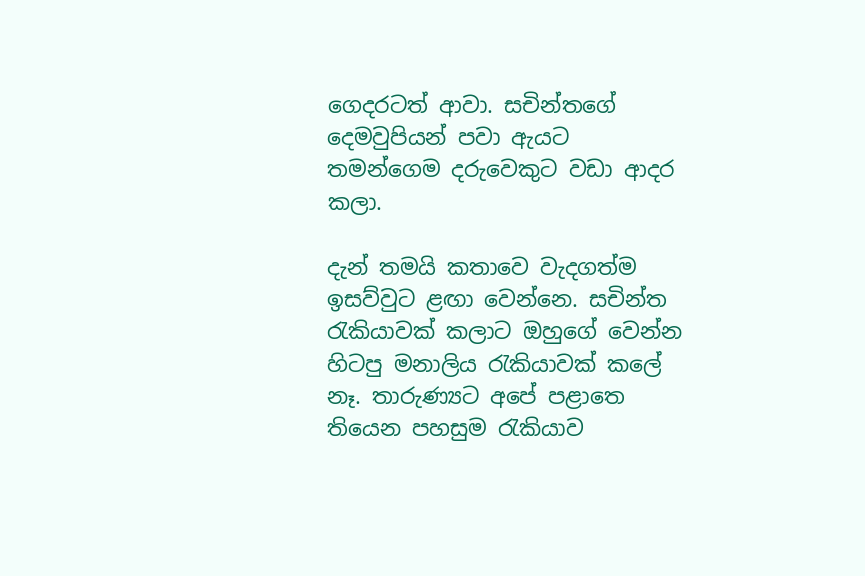ගෙදරටත් ආවා. සචින්තගේ දෙමවුපියන් පවා ඇයට තමන්ගෙම දරුවෙකුට වඩා ආදර කලා.

දැන් තමයි කතාවෙ වැදගත්ම ඉසව්වුට ළඟා වෙන්නෙ. සචින්ත රැකියාවක් කලාට ඔහුගේ වෙන්න හිටපු මනාලිය රැකියාවක් කලේ නෑ. තාරුණ්‍යට අපේ පළාතෙ තියෙන පහසුම රැකියාව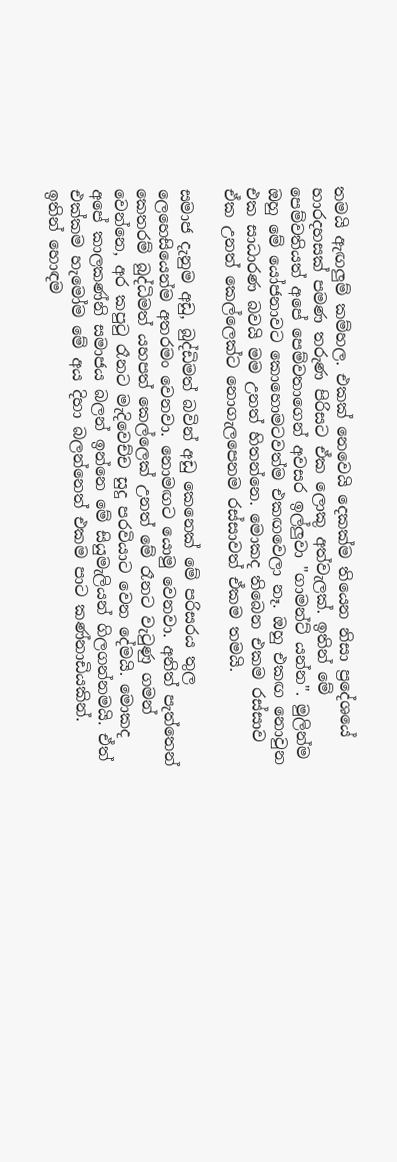තමයි ඇඟලුම් කම්හල. එකක් නෙවෙයි දෙකක්ම තියෙන නිසා ප්‍රදේශයේ හාරදහසක් පමණ තරුණ පිරිසට ඒක ලොකු අත්වැලක්. ඉතින් මේ පෙම්වතියත් අපේ පෙම්වතාගෙන් අවසර ඉල්ලුවා "ගාමන්ට් යන්න". මුලින්ම ඔහු මේ යෝජනාවට කොහොමටවත්ම එකඟවෙලා නෑ. ඔහු එකඟ නොවුන එක සාධාරණ බවයි මම උනත් හිතන්නෙ. මොකද තිබෙන එකම රස්සාව ඒක උනත් කෙල්ලෙක්ට නොගැලපෙනම රස්සාවත් ඒකම තමයි.

සමාජ දැනුම අඩු, බුද්ඩිමත් බවින් අඩු කෙනෙක් මේ පරිසරය තුල ලෙහෙසියෙන්ම අතරමං වෙනවා. නොමඟට යොමු වෙනවා. අනිත් පැත්තෙන් කෙතරම් බුද්ධිමත් යහපත් කෙල්ලෙක් උනත් මේ රෑනට වැටුණු ගමන් වෙන්නෙ, අර කපුටු රෑනට මැදිවෙච්ච සුදු පරවියාට වෙන දේමයි. මොකද අපේ කාලකණ්නි සමාජය බලන් ඉන්නෙ මේ සියුමැලියන් ගිලගන්නමයි. ඒත් එක්කම හැමෝම මේ අය දිහා බලන්නෙත් එකම පාට කණ්නාඩියකින්. ඉතින් හොඳම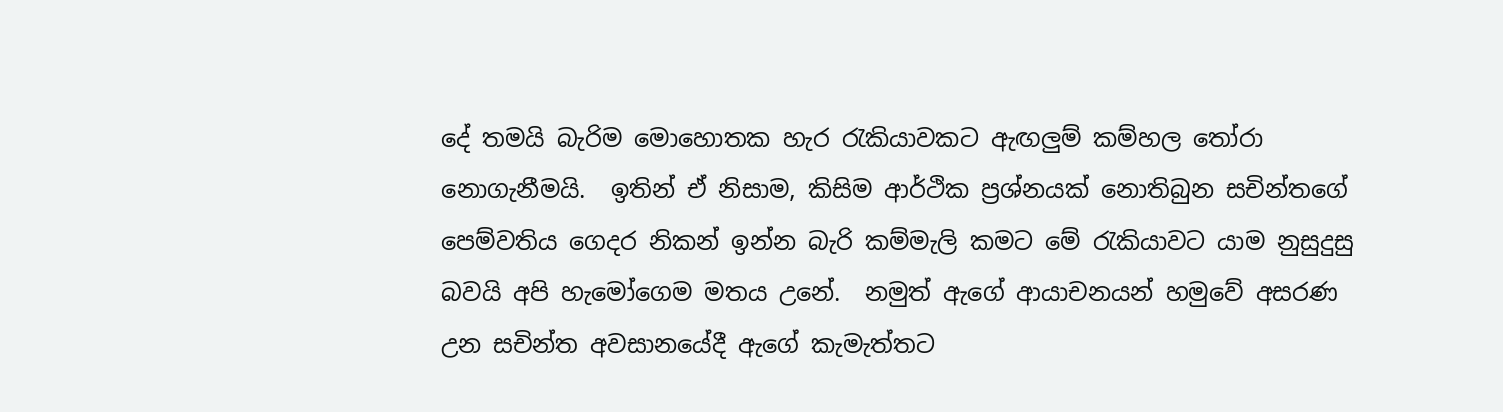දේ තමයි බැරිම මොහොතක හැර රැකියාවකට ඇඟලුම් කම්හල තෝරා නොගැනීමයි.  ඉතින් ඒ නිසාම, කිසිම ආර්ථික ප්‍රශ්නයක් නොතිබුන සචින්තගේ පෙම්වතිය ගෙදර නිකන් ඉන්න බැරි කම්මැලි කමට මේ රැකියාවට යාම නුසුදුසු බවයි අපි හැමෝගෙම මතය උනේ.  නමුත් ඇගේ ආයාචනයන් හමුවේ අසරණ උන සචින්ත අවසානයේදී ඇගේ කැමැත්තට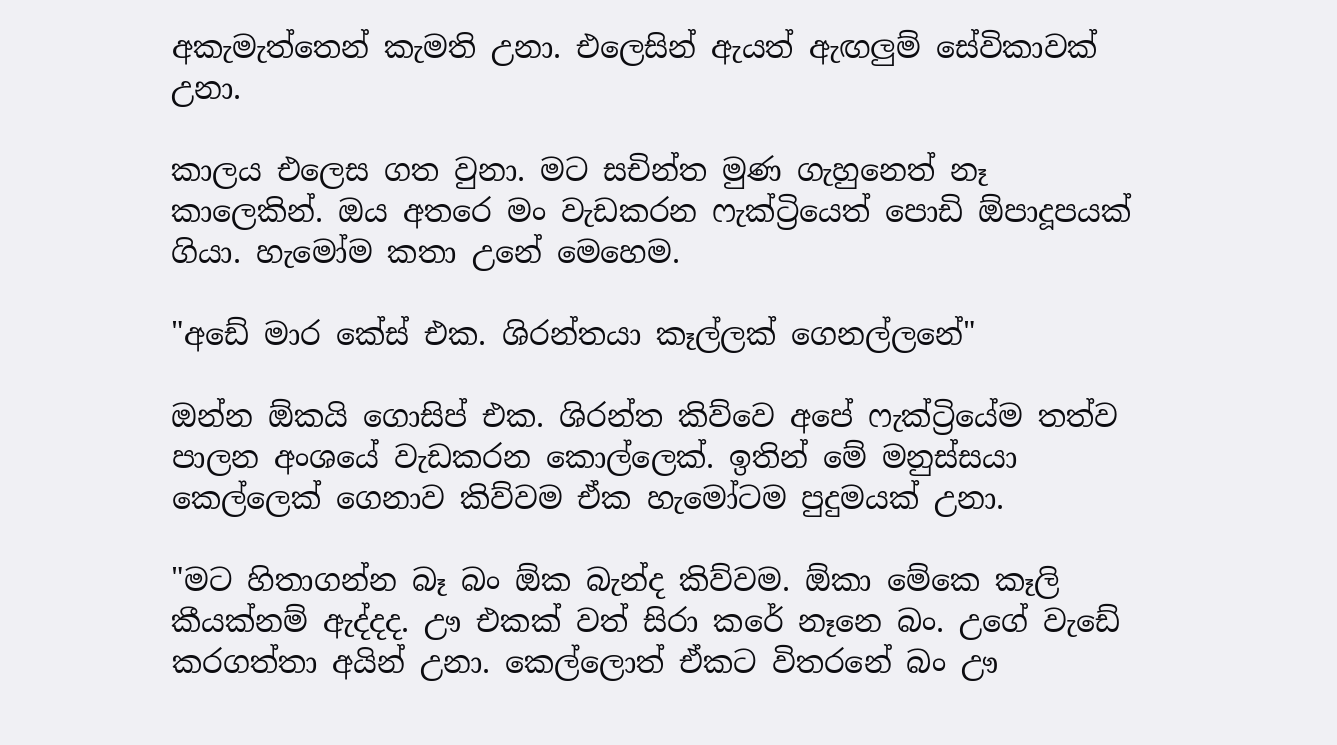අකැමැත්තෙන් කැමති උනා. එලෙසින් ඇයත් ඇඟලුම් සේවිකාවක් උනා.

කාලය එලෙස ගත වුනා. මට සචින්ත මුණ ගැහුනෙත් නෑ කාලෙකින්. ඔය අතරෙ මං වැඩකරන ෆැක්ට්‍රියෙත් පොඩි ඕපාදූපයක් ගියා. හැමෝම කතා උනේ මෙහෙම.

"අඩේ මාර කේස් එක. ශිරන්තයා කෑල්ලක් ගෙනල්ලනේ"

ඔන්න ඕකයි ගොසිප් එක. ශිරන්ත කිව්වෙ අපේ ෆැක්ට්‍රියේම තත්ව පාලන අංශයේ වැඩකරන කොල්ලෙක්. ඉතින් මේ මනුස්සයා කෙල්ලෙක් ගෙනාව කිව්වම ඒක හැමෝටම පුදුමයක් උනා.

"මට හිතාගන්න බෑ බං ඕක බැන්ද කිව්වම. ඕකා මේකෙ කෑලි කීයක්නම් ඇද්දද. ඌ එකක් වත් සිරා කරේ නෑනෙ බං. උගේ වැඩේ කරගත්තා අයින් උනා. කෙල්ලොත් ඒකට විතරනේ බං ඌ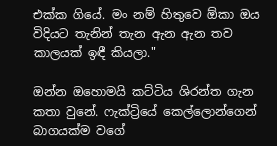එක්ක ගියේ. මං නම් හිතුවෙ ඕකා ඔය විදියට තැනින් තැන ඇන ඇන තව කාලයක් ඉඳී කියලා."

ඔන්න ඔහොමයි කට්ටිය ශිරන්ත ගැන කතා වුනේ. ෆැක්ට්‍රියේ කෙල්ලොන්ගෙන් බාගයක්ම වගේ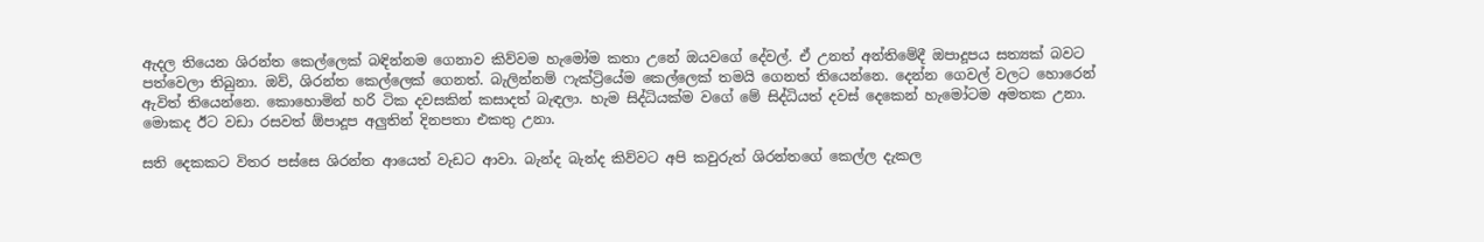ඇදල තියෙන ශිරන්ත කෙල්ලෙක් බඳින්නම ගෙනාව කිව්වම හැමෝම කතා උනේ ඔයවගේ දේවල්. ඒ උනත් අන්තිමේදී ඔපාදූපය සත්‍යක් බවට පත්වෙලා තිබුනා. ඔව්, ශිරන්ත කෙල්ලෙක් ගෙනත්. බැලින්නම් ෆැක්ට්‍රියේම කෙල්ලෙක් තමයි ගෙනත් තියෙන්නෙ. දෙන්න ගෙවල් වලට හොරෙන් ඇවිත් තියෙන්නෙ. කොහොමින් හරි ටික දවසකින් කසාදත් බැඳලා. හැම සිද්ධියක්ම වගේ මේ සිද්ධියත් දවස් දෙකෙන් හැමෝටම අමතක උනා. මොකද ඊට වඩා රසවත් ඕපාදූප අලුතින් දිනපතා එකතු උනා.

සති දෙකකට විතර පස්සෙ ශිරන්ත ආයෙත් වැඩට ආවා. බැන්ද බැන්ද කිව්වට අපි කවුරුත් ශිරන්තගේ කෙල්ල දැකල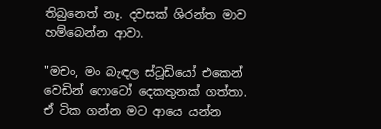තිබුනෙත් නෑ. දවසක් ශිරන්ත මාව හම්බෙන්න ආවා.

"මචං, මං බැඳල ස්ටූඩියෝ එකෙන් වෙඩින් ෆොටෝ දෙකතුනක් ගත්තා. ඒ ටික ගන්න මට ආයෙ යන්න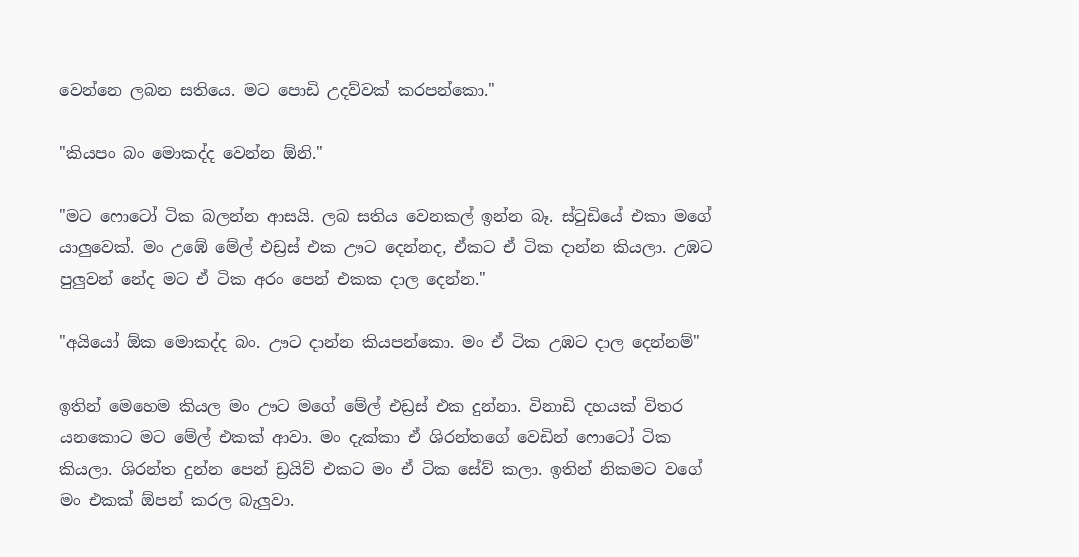වෙන්නෙ ලබන සතියෙ. මට පොඩි උදව්වක් කරපන්කො."

"කියපං බං මොකද්ද වෙන්න ඕනි."

"මට ෆොටෝ ටික බලන්න ආසයි. ලබ සතිය වෙනකල් ඉන්න බෑ. ස්ටුඩියේ එකා මගේ යාලුවෙක්. මං උඹේ මේල් එඩ්‍රස් එක ඌට දෙන්නද, ඒකට ඒ ටික දාන්න කියලා. උඹට පුලුවන් නේද මට ඒ ටික අරං පෙන් එකක දාල දෙන්න."

"අයියෝ ඕක මොකද්ද බං. ඌට දාන්න කියපන්කො. මං ඒ ටික උඹට දාල දෙන්නම්"

ඉතින් මෙහෙම කියල මං ඌට මගේ මේල් එඩ්‍රස් එක දුන්නා. විනාඩි දහයක් විතර යනකොට මට මේල් එකක් ආවා. මං දැක්කා ඒ ශිරන්තගේ වෙඩින් ෆොටෝ ටික කියලා. ශිරන්ත දුන්න පෙන් ඩ්‍රයිව් එකට මං ඒ ටික සේව් කලා. ඉතින් නිකමට වගේ මං එකක් ඕපන් කරල බැලුවා.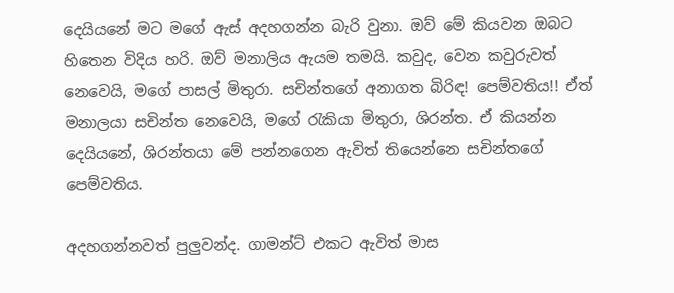දෙයියනේ මට මගේ ඇස් අදහගන්න බැරි වුනා. ඔව් මේ කියවන ඔබට හිතෙන විදිය හරි. ඔව් මනාලිය ඇයම තමයි. කවුද, වෙන කවුරුවත් නෙවෙයි, මගේ පාසල් මිතුරා. සචින්තගේ අනාගත බිරිඳ! පෙම්වතිය!! ඒත් මනාලයා සචින්ත නෙවෙයි, මගේ රැකියා මිතුරා, ශිරන්ත. ඒ කියන්න දෙයියනේ, ශිරන්තයා මේ පන්නගෙන ඇවිත් තියෙන්නෙ සචින්තගේ පෙම්වතිය.

අදහගන්නවත් පුලුවන්ද. ගාමන්ට් එකට ඇවිත් මාස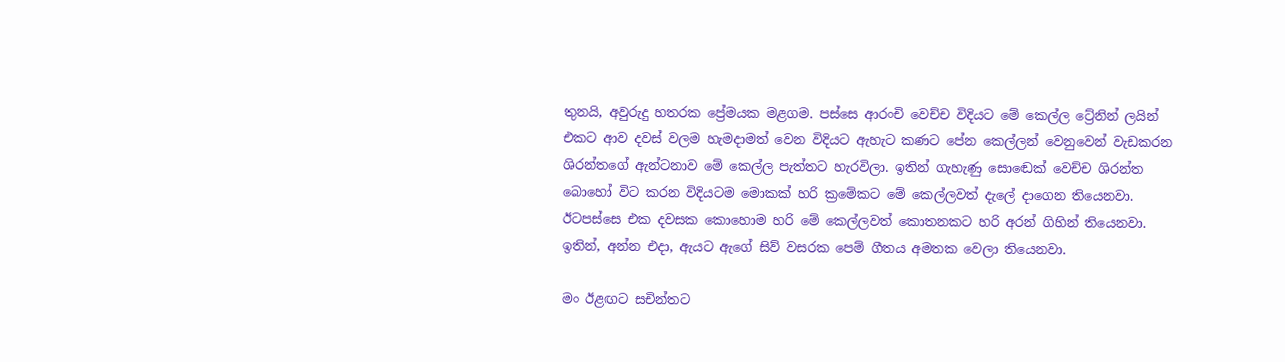තුනයි, අවුරුදු හතරක ප්‍රේමයක මළගම. පස්සෙ ආරංචි වෙච්ච විදියට මේ කෙල්ල ට්‍රේනින් ලයින් එකට ආව දවස් වලම හැමදාමත් වෙන විදියට ඇහැට කණට පේන කෙල්ලන් වෙනුවෙන් වැඩකරන ශිරන්තගේ ඇන්ටනාව මේ කෙල්ල පැත්තට හැරවිලා. ඉතින් ගැහැණු සොඬෙක් වෙච්ච ශිරන්ත බොහෝ විට කරන විදියටම මොකක් හරි ක්‍රමේකට මේ කෙල්ලවත් දැලේ දාගෙන තියෙනවා. ඊටපස්සෙ එක දවසක කොහොම හරි මේ කෙල්ලවත් කොතනකට හරි අරන් ගිහින් තියෙනවා. ඉතින්, අන්න එදා, ඇයට ඇගේ සිව් වසරක පෙම් ගීතය අමතක වෙලා තියෙනවා.

මං ඊළඟට සචින්තට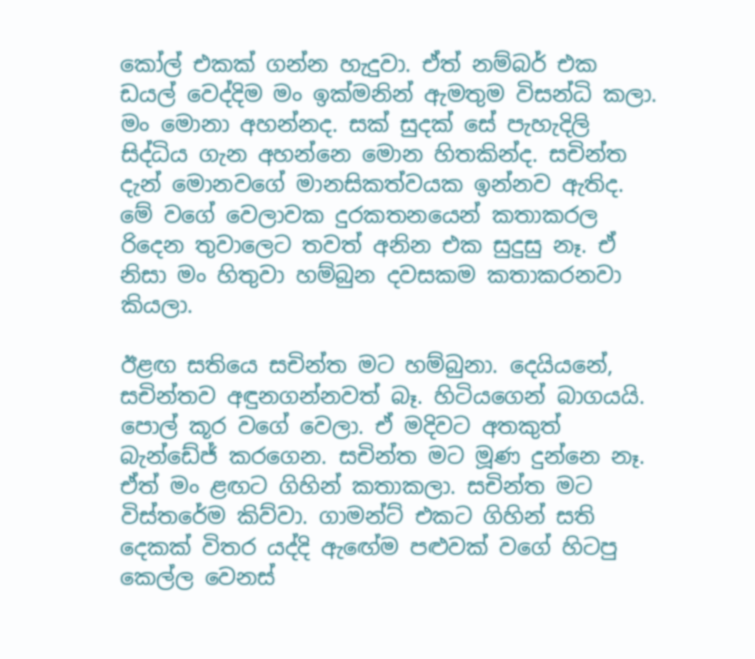කෝල් එකක් ගන්න හැදුවා. ඒත් නම්බර් එක ඩයල් වෙද්දිම මං ඉක්මනින් ඇමතුම විසන්ධි කලා. මං මොනා අහන්නද. සක් සුදක් සේ පැහැදිලි සිද්ධිය ගැන අහන්නෙ මොන හිතකින්ද. සචින්ත දැන් මොනවගේ මානසිකත්වයක ඉන්නව ඇතිද. මේ වගේ වෙලාවක දුරකතනයෙන් කතාකරල රිදෙන තුවාලෙට තවත් අනින එක සුදුසු නෑ. ඒ නිසා මං හිතුවා හම්බුන දවසකම කතාකරනවා කියලා.

ඊළඟ සතියෙ සචින්ත මට හම්බුනා. දෙයියනේ, සචින්තව අඳුනගන්නවත් බෑ. හිටියගෙන් බාගයයි. පොල් කූර වගේ වෙලා. ඒ මදිවට අතකුත් බැන්ඩේජ් කරගෙන. සචින්ත මට මූණ දුන්නෙ නෑ. ඒත් මං ළඟට ගිහින් කතාකලා. සචින්ත මට විස්තරේම කිව්වා. ගාමන්ට් එකට ගිහින් සති දෙකක් විතර යද්දි ඇඟේම පළුවක් වගේ හිටපු කෙල්ල වෙනස්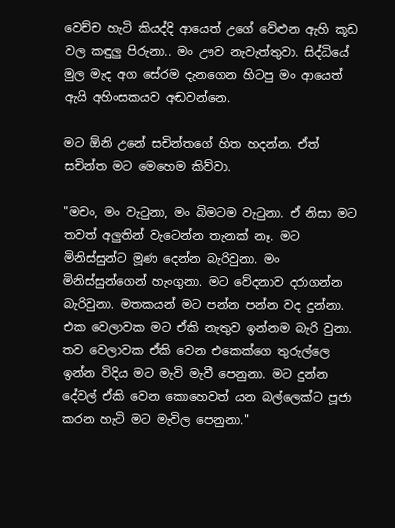වෙච්ච හැටි කියද්දි ආයෙත් උගේ වේළුන ඇහි කූඩ වල කඳුලු පිරුනා.. මං ඌව නැවැත්තුවා. සිද්ධියේ මුල මැද අග සේරම දැනගෙන හිටපු මං ආයෙත් ඇයි අහිංසකයව අඬවන්නෙ.

මට ඕනි උනේ සචින්තගේ හිත හදන්න. ඒත් සචින්ත මට මෙහෙම කිව්වා.

"මචං, මං වැටුනා, මං බිමටම වැටුනා. ඒ නිසා මට තවත් අලුතින් වැටෙන්න තැනක් නෑ. මට මිනිස්සුන්ට මූණ දෙන්න බැරිවුනා. මං මිනිස්සුන්ගෙන් හැංගුනා. මට වේදනාව දරාගන්න බැරිවුනා. මතකයන් මට පන්න පන්න වද දුන්නා. එක වෙලාවක මට ඒකි නැතුව ඉන්නම බැරි වුනා. තව වෙලාවක ඒකි වෙන එකෙක්ගෙ තුරුල්ලෙ ඉන්න විදිය මට මැවි මැවී පෙනුනා. මට දුන්න දේවල් ඒකි වෙන කොහෙවත් යන බල්ලෙක්ට පූජා කරන හැටි මට මැවිල පෙනුනා."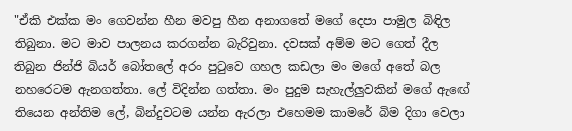"ඒකි එක්ක මං ගෙවන්න හීන මවපු හීන අනාගතේ මගේ දෙපා පාමුල බිඳිල තිබුනා. මට මාව පාලනය කරගන්න බැරිවුනා. දවසක් අම්ම මට ගෙත් දීල තිබුන ජින්ජි බියර් බෝතලේ අරං පුටුවෙ ගහල කඩලා මං මගේ අතේ බල නහරෙටම ඇනගත්තා. ලේ විදින්න ගත්තා. මං පුදුම සැහැල්ලුවකින් මගේ ඇඟේ තියෙන අන්තිම ලේ, බින්දුවටම යන්න ඇරලා එහෙමම කාමරේ බිම දිගා වෙලා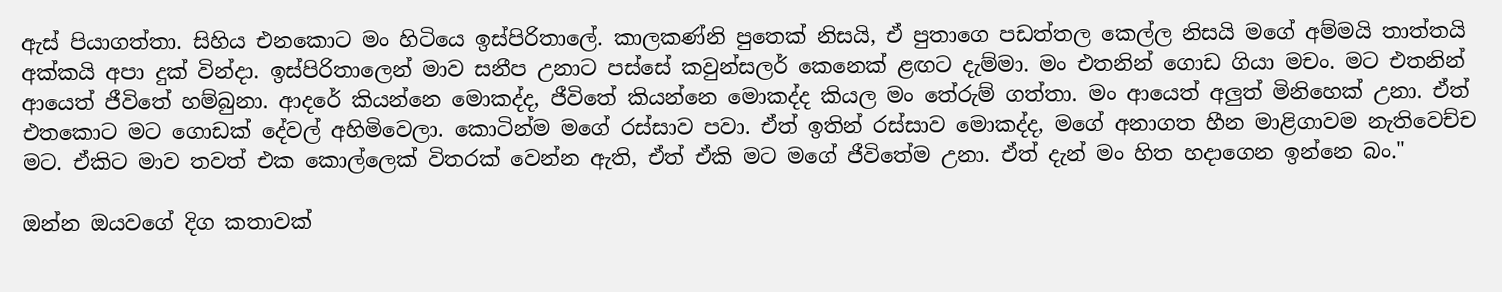ඇස් පියාගත්තා. සිහිය එනකොට මං හිටියෙ ඉස්පිරිතාලේ. කාලකණ්නි පුතෙක් නිසයි, ඒ පුතාගෙ පඩත්තල කෙල්ල නිසයි මගේ අම්මයි තාත්තයි අක්කයි අපා දුක් වින්දා. ඉස්පිරිතාලෙන් මාව සනීප උනාට පස්සේ කවුන්සලර් කෙනෙක් ළඟට දැම්මා. මං එතනින් ගොඩ ගියා මචං. මට එතනින් ආයෙත් ජීවිතේ හම්බුනා. ආදරේ කියන්නෙ මොකද්ද, ජීවිතේ කියන්නෙ මොකද්ද කියල මං තේරුම් ගත්තා. මං ආයෙත් අලුත් මිනිහෙක් උනා. ඒත් එතකොට මට ගොඩක් දේවල් අහිමිවෙලා. කොටින්ම මගේ රස්සාව පවා. ඒත් ඉතින් රස්සාව මොකද්ද, මගේ අනාගත හීන මාළිගාවම නැතිවෙච්ච මට. ඒකිට මාව තවත් එක කොල්ලෙක් විතරක් වෙන්න ඇති, ඒත් ඒකි මට මගේ ජීවිතේම උනා. ඒත් දැන් මං හිත හදාගෙන ඉන්නෙ බං."

ඔන්න ඔයවගේ දිග කතාවක්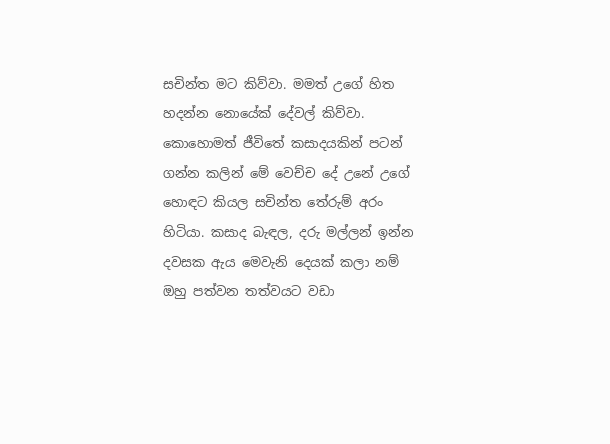සචින්ත මට කිව්වා. මමත් උගේ හිත හදන්න නොයේක් දේවල් කිව්වා. කොහොමත් ජීවිතේ කසාදයකින් පටන් ගන්න කලින් මේ වෙච්ච දේ උනේ උගේ හොඳට කියල සචින්ත තේරුම් අරං හිටියා. කසාද බැඳල, දරු මල්ලන් ඉන්න දවසක ඇය මෙවැනි දෙයක් කලා නම් ඔහු පත්වන තත්වයට වඩා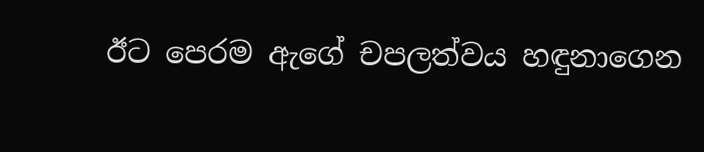ඊට පෙරම ඇගේ චපලත්වය හඳුනාගෙන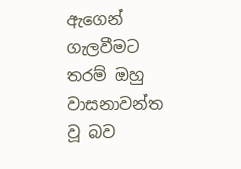ඇගෙන් ගැලවීමට තරම් ඔහු වාසනාවන්ත වූ බව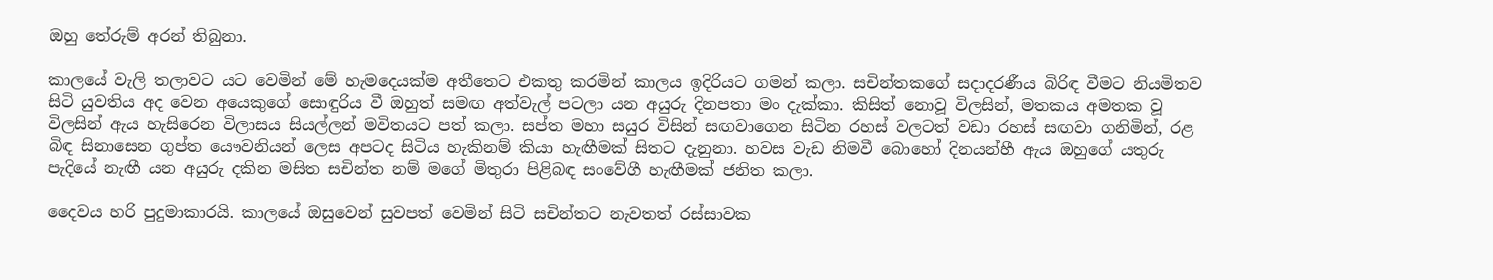ඔහු තේරුම් අරන් තිබුනා.

කාලයේ වැලි තලාවට යට වෙමින් මේ හැමදෙයක්ම අතීතෙට එකතු කරමින් කාලය ඉදිරියට ගමන් කලා. සචින්තකගේ සදාදරණීය බිරිඳ වීමට නියමිතව සිටි යුවතිය අද වෙන අයෙකුගේ සොඳුරිය වී ඔහුත් සමඟ අත්වැල් පටලා යන අයුරු දිනපතා මං දැක්කා. කිසිත් නොවූ විලසින්, මතකය අමතක වූ විලසින් ඇය හැසිරෙන විලාසය සියල්ලන් මවිතයට පත් කලා. සප්ත මහා සයුර විසින් සඟවාගෙන සිටින රහස් වලටත් වඩා රහස් සඟවා ගනිමින්, රළ බිඳ සිනාසෙන ගුප්ත යෞවනියන් ලෙස අපටද සිටිය හැකිනම් කියා හැඟීමක් සිතට දැනුනා. හවස වැඩ නිමවී බොහෝ දිනයන්හී ඇය ඔහුගේ යතුරු පැදියේ නැඟී යන අයුරු දකින මසිත සචින්ත නම් මගේ මිතුරා පිළිබඳ සංවේගී හැඟීමක් ජනිත කලා.

දෛවය හරි පුදුමාකාරයි. කාලයේ ඔසුවෙන් සුවපත් වෙමින් සිටි සචින්තට නැවතත් රස්සාවක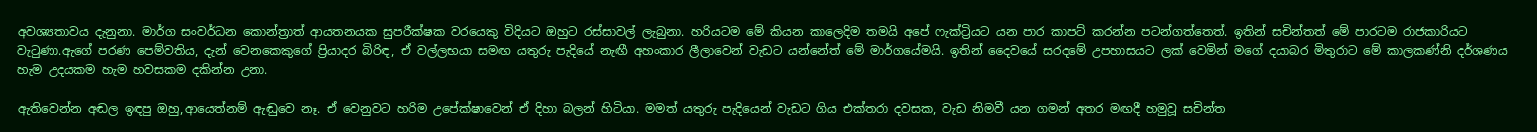අවශ්‍යතාවය දැනුනා. මාර්ග සංවර්ධන කොන්ත්‍රාත් ආයතනයක සුපරීක්ෂක වරයෙකු විදියට ඔහුට රස්සාවල් ලැබුනා. හරියටම මේ කියන කාලෙදිම තමයි අපේ ෆැක්ට්‍රියට යන පාර කාපට් කරන්න පටන්ගත්තෙත්. ඉතින් සචින්තත් මේ පාරටම රාජකාරියට වැටුණා.ඇගේ පරණ පෙම්වතිය, දැන් වෙනකෙකුගේ ප්‍රියාදර බිරිඳ, ඒ වල්ලභයා සමඟ යතුරු පැදියේ නැඟී අහංකාර ලීලාවෙන් වැඩට යන්නේත් මේ මාර්ගයේමයි. ඉතින් දෛවයේ සරදමේ උපහාසයට ලක් වෙමින් මගේ දයාබර මිතුරාට මේ කාලකණ්නි දර්ශණය හැම උදයකම හැම හවසකම දකින්න උනා.

ඇතිවෙන්න අඬල ඉඳපු ඔහු,ආයෙත්නම් ඇඬුවෙ නෑ. ඒ වෙනුවට හරිම උපේක්ෂාවෙන් ඒ දිහා බලන් හිටියා. මමත් යතුරු පැදියෙන් වැඩට ගිය එක්තරා දවසක, වැඩ නිමවී යන ගමන් අතර මඟදී හමුවූ සචින්ත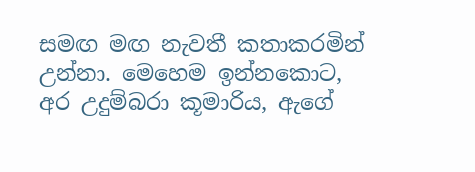සමඟ මඟ නැවතී කතාකරමින් උන්නා. මෙහෙම ඉන්නකොට, අර උදුම්බරා කූමාරිය, ඇගේ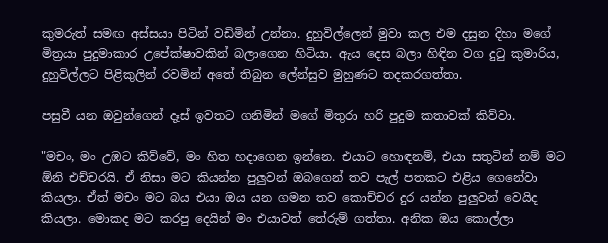කුමරුත් සමඟ අස්සයා පිටින් වඩිමින් උන්නා. දුහුවිල්ලෙන් මුවා කල එම දසුන දිහා මගේ මිත්‍රයා පුදුමාකාර උපේක්ෂාවකින් බලාගෙන හිටියා. ඇය දෙස බලා හිඳින වග දුටු කුමාරිය, දුහුවිල්ලට පිළිකුලින් රවමින් අතේ තිබුන ලේන්සුව මුහුණට තදකරගත්තා.

පසුවී යන ඔවුන්ගෙන් දෑස් ඉවතට ගනිමින් මගේ මිතුරා හරි පුදුම කතාවක් කිව්වා.

"මචං, මං උඹට කිව්වේ, මං හිත හදාගෙන ඉන්නෙ. එයාට හොඳනම්, එයා සතුටින් නම් මට ඕනි එච්චරයි. ඒ නිසා මට කියන්න පුලුවන් ඔබගෙන් තව පැල් පතකට එළිය ගෙනේවා කියලා. ඒත් මචං මට බය එයා ඔය යන ගමන තව කොච්චර දුර යන්න පුලුවන් වෙයිද කියලා. මොකද මට කරපු දෙයින් මං එයාවත් තේරුම් ගත්තා. අනික ඔය කොල්ලා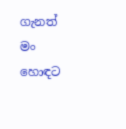ගැනත් මං හොඳට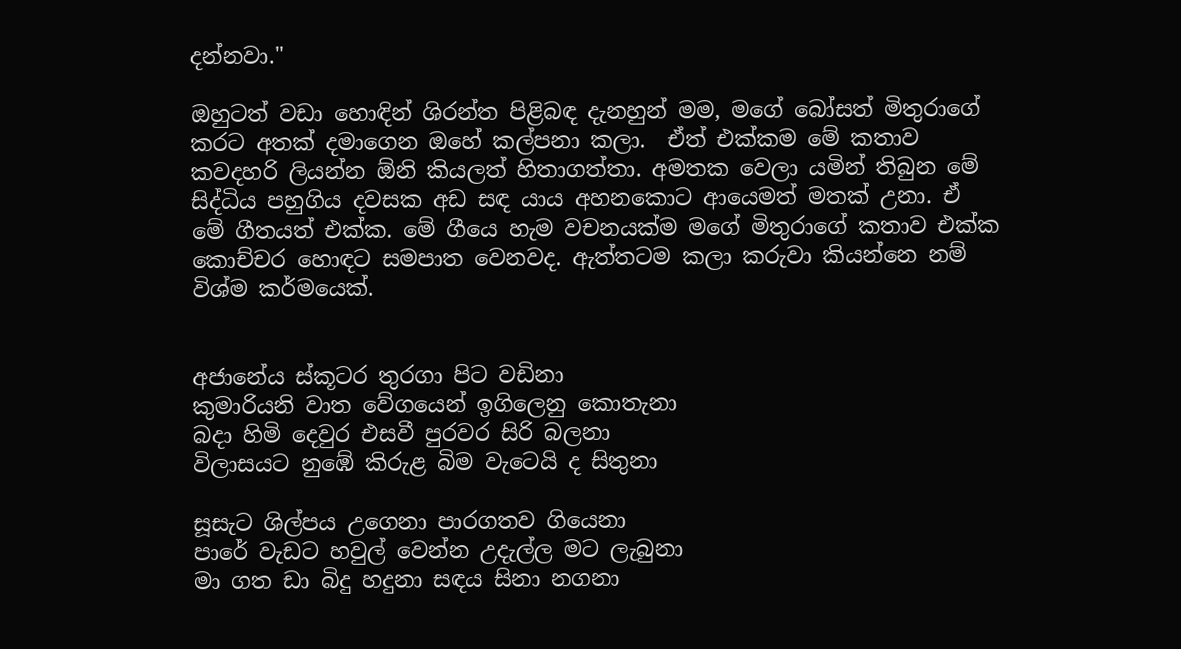දන්නවා."

ඔහුටත් වඩා හොඳින් ශිරන්ත පිළිබඳ දැනහුන් මම, මගේ බෝසත් මිතුරාගේ කරට අතක් දමාගෙන ඔහේ කල්පනා කලා.  ඒත් එක්කම මේ කතාව කවදහරි ලියන්න ඕනි කියලත් හිතාගත්තා. අමතක වෙලා යමින් තිබුන මේ සිද්ධිය පහුගිය දවසක අඩ සඳ යාය අහනකොට ආයෙමත් මතක් උනා. ඒ මේ ගීතයත් එක්ක. මේ ගීයෙ හැම වචනයක්ම මගේ මිතුරාගේ කතාව එක්ක කොච්චර හොඳට සමපාත වෙනවද. ඇත්තටම කලා කරුවා කියන්නෙ නම් විශ්ම කර්මයෙක්.


අජානේය ස්කූටර තුරගා පිට වඩිනා
කුමාරියනි වාත වේගයෙන් ඉගිලෙනු කොතැනා
බදා හිමි දෙවුර එසවී පුරවර සිරි බලනා
විලාසයට නුඹේ කිරුළ බිම වැටෙයි ද සිතුනා

සූසැට ශිල්පය උගෙනා පාරගතව ගියෙනා
පාරේ වැඩට හවුල් වෙන්න උදැල්ල මට ලැබුනා
මා ගත ඩා බිදු හදුනා සඳය සිනා නගනා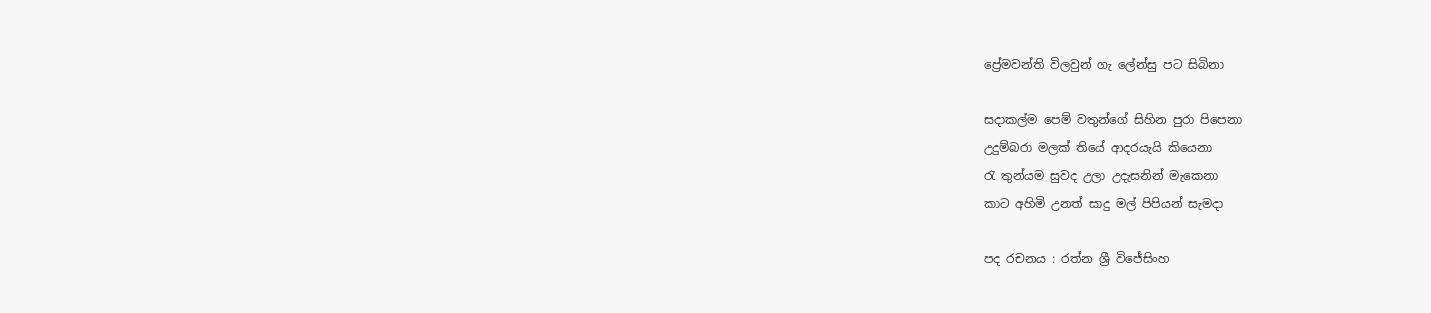ප්‍රේමවන්ති විලවුන් ගැ ලේන්සු පට සිබිනා

සදාකල්ම පෙම් වතුන්ගේ සිහින පුරා පිපෙනා
උදුම්බරා මලක් තියේ ආදරයැයි කියෙනා
රැ තුන්යම සුවද උලා උදැසනින් මැකෙනා
කාට අහිමි උනත් සාදු මල් පිපියන් සැමදා

පද රචනය : රත්න ශ්‍රී විජේසිංහ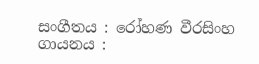සංගීතය : රෝහණ වීරසිංහ
ගායනය :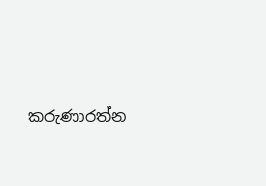කරුණාරත්න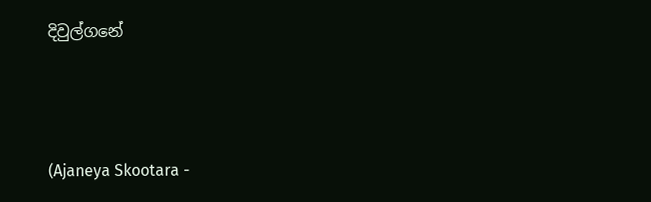දිවුල්ගනේ




(Ajaneya Skootara -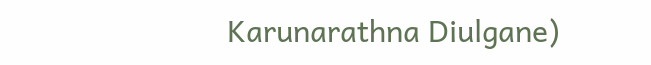Karunarathna Diulgane)